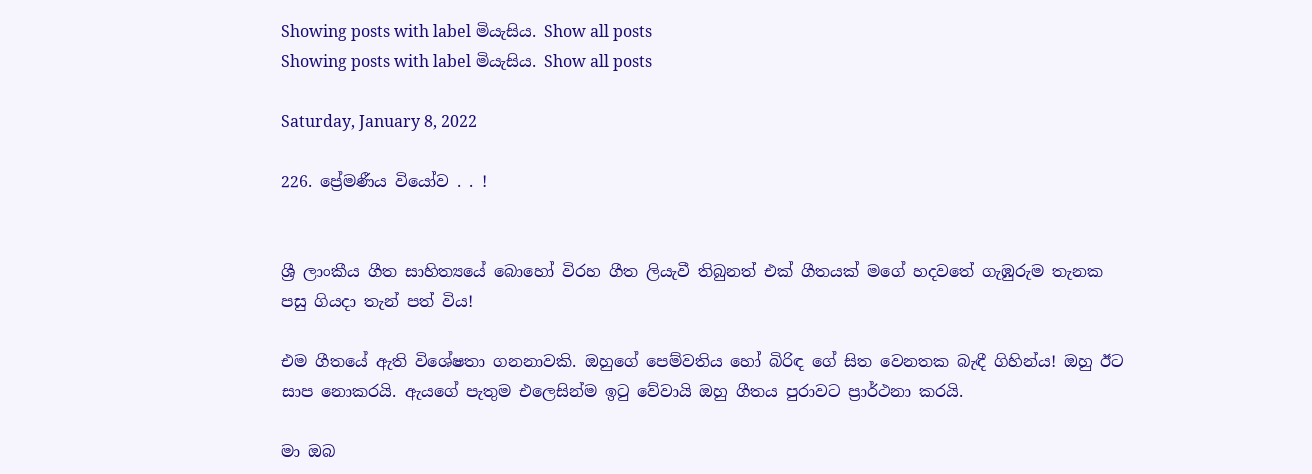Showing posts with label මියැසිය. Show all posts
Showing posts with label මියැසිය. Show all posts

Saturday, January 8, 2022

226. ප්‍රේමණීය වියෝව . . !


ශ්‍රී ලාංකීය ගීත සාහිත්‍යයේ බොහෝ විරහ ගීත ලියැවී තිබුනත් එක් ගීතයක් මගේ හදවතේ ගැඹුරුම තැනක පසු ගියදා තැන් පත් විය!

එම ගීතයේ ඇති විශේෂතා ගනනාවකි. ඔහුගේ පෙම්වතිය හෝ බිරිඳ ගේ සිත වෙනතක බැඳී ගිහින්ය! ඔහු ඊට සාප නොකරයි. ඇයගේ පැතුම එලෙසින්ම ඉටු වේවායි ඔහු ගීතය පුරාවට ප්‍රාර්ථනා කරයි.

මා ඔබ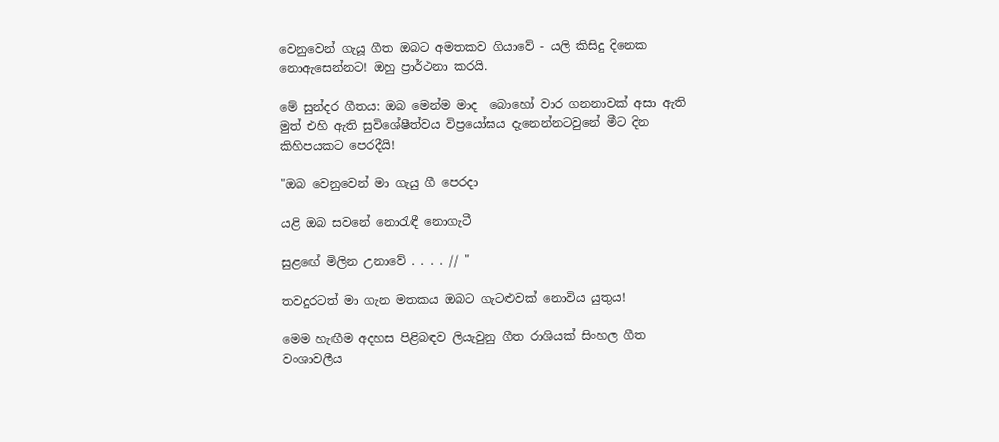වෙනුවෙන් ගැයූ ගීත ඔබට අමතකව ගියාවේ - යලි කිසිදු දිනෙක නොඇසෙන්නට! ඔහු ප්‍රාර්ථනා කරයි.

මේ සුන්දර ගීතය: ඔබ මෙන්ම මාද  බොහෝ වාර ගනනාවක් අසා ඇති මුත් එහි ඇති සුවිශේෂීත්වය විප්‍රයෝඝය දැනෙන්නටවුනේ මීට දින කිහිපයකට පෙරදීයි!

"ඔබ වෙනුවෙන් මා ගැයු ගී පෙරදා

යළි ඔබ සවනේ නොරැඳී නොගැටී

සුළඟේ මිලින උනාවේ . . . . // "

තවදුරටත් මා ගැන මතකය ඔබට ගැටළුවක් නොවිය යුතුය!

මෙම හැඟීම අදහස පිළිබඳව ලියැවුනු ගීත රාශියක් සිංහල ගීත වංශාවලීය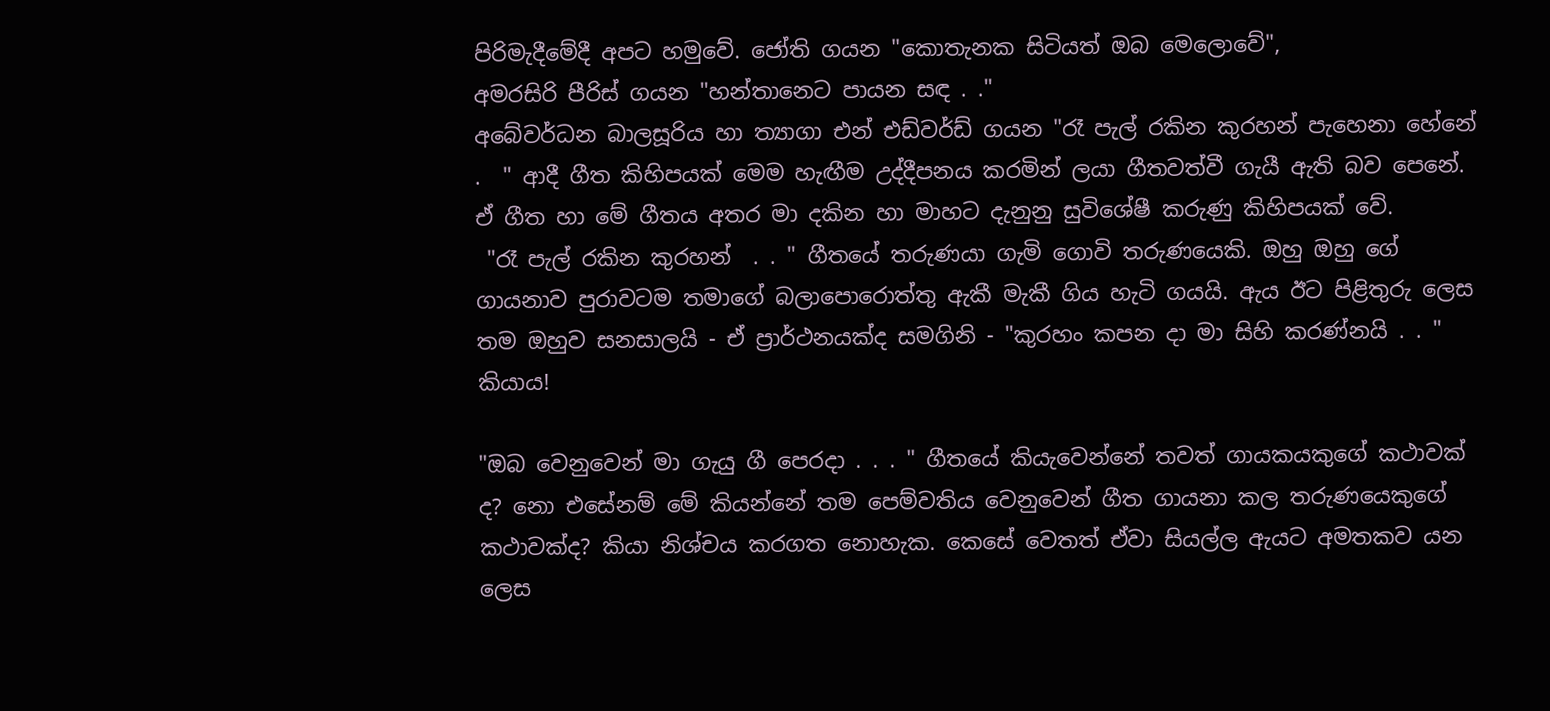පිරිමැදීමේදී අපට හමුවේ. ජෝති ගයන "කොතැනක සිටියත් ඔබ මෙලොවේ",
අමරසිරි පීරිස් ගයන "හන්තානෙට පායන සඳ . ."
අබේවර්ධන බාලසූරිය හා ත්‍යාගා එන් එඩ්වර්ඩ් ගයන "රෑ පැල් රකින කුරහන් පැහෙනා හේනේ .  " ආදී ගීත කිහිපයක් මෙම හැඟීම උද්දීපනය කරමින් ලයා ගීතවත්වී ගැයී ඇති බව පෙනේ.  ඒ ගීත හා මේ ගීතය අතර මා දකින හා මාහට දැනුනු සුවිශේෂී කරුණු කිහිපයක් වේ.
 "රෑ පැල් රකින කුරහන්  . . " ගීතයේ තරුණයා ගැමි ගොවි තරුණයෙකි. ඔහු ඔහු ගේ ගායනාව පුරාවටම තමාගේ බලාපොරොත්තු ඇකී මැකී ගිය හැටි ගයයි. ඇය ඊට පිළිතුරු ලෙස තම ඔහුව සනසාලයි - ඒ ප්‍රාර්ථනයක්ද සමගිනි - "කුරහං කපන දා මා සිහි කරණ්නයි . . " කියාය!

"ඔබ වෙනුවෙන් මා ගැයු ගී පෙරදා . . . " ගීතයේ කියැවෙන්නේ තවත් ගායකයකුගේ කථාවක් ද? නො එසේනම් මේ කියන්නේ තම පෙම්වතිය වෙනුවෙන් ගීත ගායනා කල තරුණයෙකුගේ කථාවක්ද? කියා නිශ්චය කරගත නොහැක. කෙසේ වෙතත් ඒවා සියල්ල ඇයට අමතකව යන ලෙස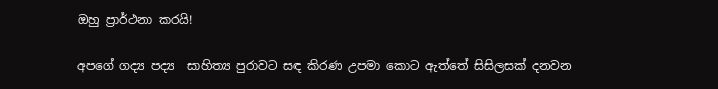ඔහු ප්‍රාර්ථනා කරයි!

අපගේ ගද්‍ය පද්‍ය  සාහිත්‍ය පුරාවට සඳ කිරණ උපමා කොට ඇත්තේ සිසිලසක් දනවන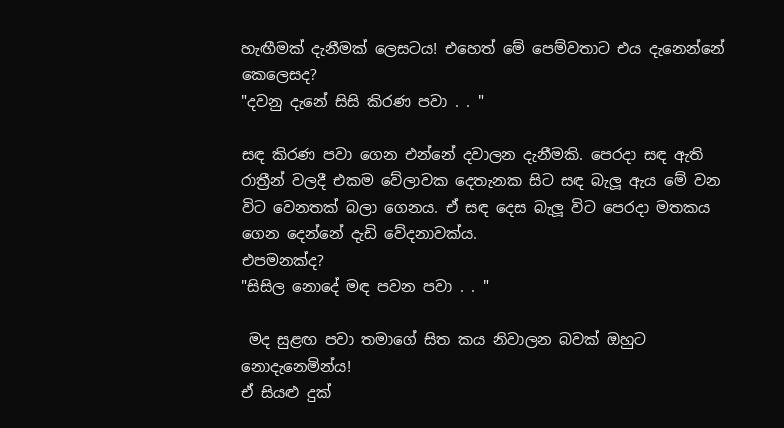හැඟීමක් දැනීමක් ලෙසටය! එහෙත් මේ පෙම්වතාට එය දැනෙන්නේ කෙලෙසද?
"දවනු දැනේ සිසි කිරණ පවා . . "

සඳ කිරණ පවා ගෙන එන්නේ දවාලන දැනීමකි. පෙරදා සඳ ඇති රාත්‍රීන් වලදී එකම වේලාවක දෙතැනක සිට සඳ බැලූ ඇය මේ වන විට වෙනතක් බලා ගෙනය. ඒ සඳ දෙස බැලූ විට පෙරදා මතකය ගෙන දෙන්නේ දැඩි වේදනාවක්ය.
එපමනක්ද?
"සිසිල නොදේ මඳ පවන පවා . . "

 මද සුළඟ පවා තමාගේ සිත කය නිවාලන බවක් ඔහුට නොදැනෙමින්ය!
ඒ සියළු දුක්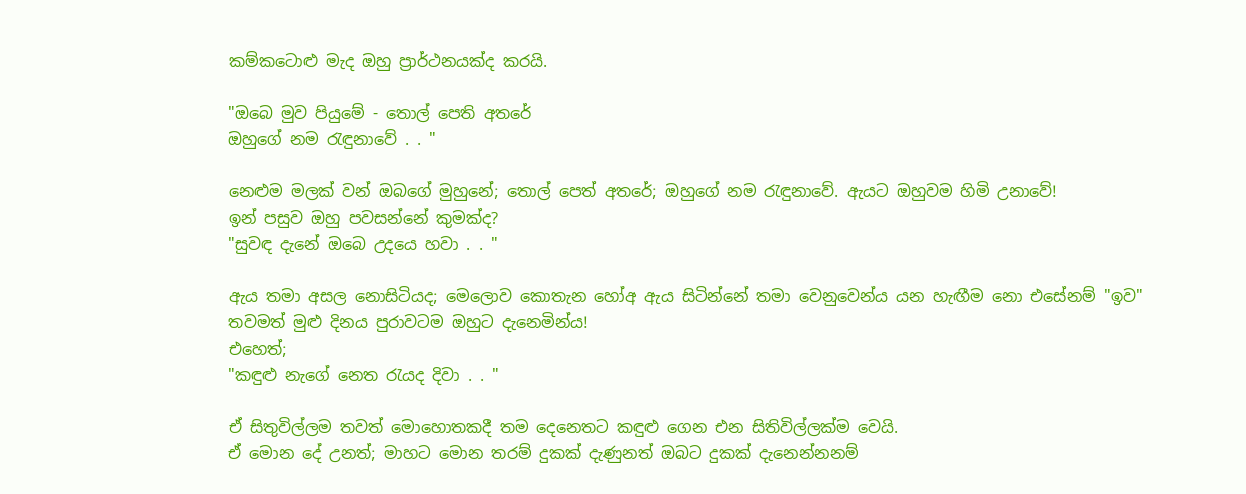කම්කටොළු මැද ඔහු ප්‍රාර්ථනයක්ද කරයි.

"ඔබෙ මුව පියුමේ - තොල් පෙති අතරේ
ඔහුගේ නම රැඳුනාවේ . . "

නෙළුම මලක් වන් ඔබගේ මුහුනේ; තොල් පෙත් අතරේ; ඔහුගේ නම රැඳුනාවේ. ඇයට ඔහුවම හිමි උනාවේ!
ඉන් පසුව ඔහු පවසන්නේ කුමක්ද?
"සුවඳ දැනේ ඔබෙ උදයෙ හවා . . "

ඇය තමා අසල නොසිටියද; මෙලොව කොතැන හෝඅ ඇය සිටින්නේ තමා වෙනුවෙන්ය යන හැඟීම නො එසේනම් "ඉව" තවමත් මුළු දිනය පුරාවටම ඔහුට දැනෙමින්ය!
එහෙත්;
"කඳුළු නැගේ නෙත රැයද දිවා . . "

ඒ සිතුවිල්ලම තවත් මොහොතකදී තම දෙනෙතට කඳුළු ගෙන එන සිතිවිල්ලක්ම වෙයි.
ඒ මොන දේ උනත්; මාහට මොන තරම් දුකක් දැණුනත් ඔබට දුකක් දැනෙන්නනම්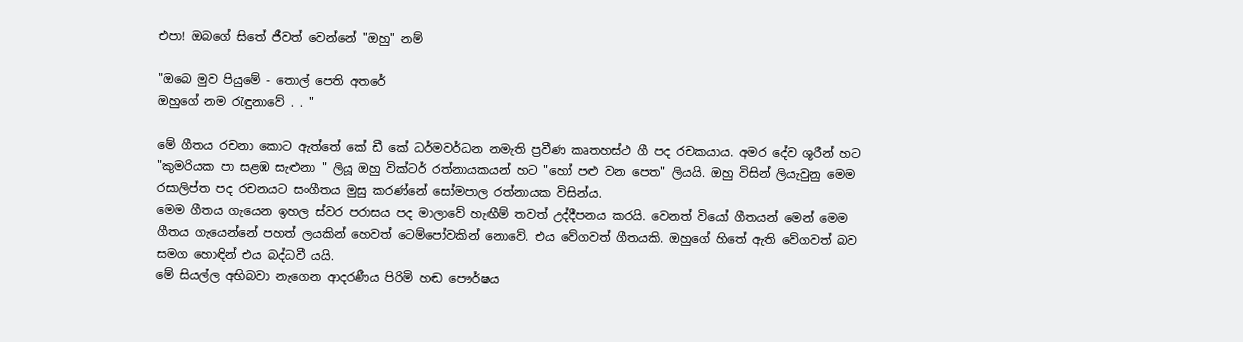එපා! ඔබගේ සිතේ ජීවත් වෙන්නේ "ඔහු" නම්

"ඔබෙ මුව පියුමේ - තොල් පෙති අතරේ
ඔහුගේ නම රැඳුනාවේ . . "

මේ ගීතය රචනා කොට ඇත්තේ කේ ඩී කේ ධර්මවර්ධන නමැති ප්‍රවීණ කෘතහස්ථ ගී පද රචකයාය. අමර දේව ශූරීන් හට "කුමරියක පා සළඹ සැළුනා " ලියූ ඔහු වික්ටර් රත්නායකයන් හට "හෝ පළු වන පෙත" ලියයි. ඔහු විසින් ලියැවුනු මෙම රසාලිප්ත පද රචනයට සංගීතය මුසු කරණ්නේ සෝමපාල රත්නායක විසින්ය.
මෙම ගීතය ගැයෙන ඉහල ස්වර පරාසය පද මාලාවේ හැඟීම් තවත් උද්දීපනය කරයි. වෙනත් වියෝ ගීතයන් මෙන් මෙම ගීතය ගැයෙන්නේ පහත් ලයකින් හෙවත් ටෙම්පෝවකින් නොවේ. එය වේගවත් ගීතයකි. ඔහුගේ හිතේ ඇති වේගවත් බව සමග හොඳින් එය බද්ධවී යයි.
මේ සියල්ල අභිබවා නැගෙන ආදරණීය පිරිමි හඬ පෞර්ෂය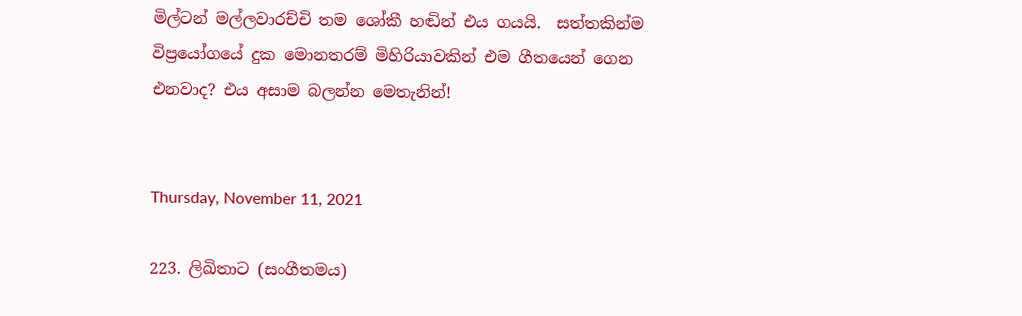මිල්ටන් මල්ලවාරච්චි තම ශෝකී හඬින් එය ගයයි.  සත්තකින්ම විප්‍රයෝගයේ දුක මොනතරම් මිහිරියාවකින් එම ගීතයෙන් ගෙන එනවාද? එය අසාම බලන්න මෙතැනින්!


Thursday, November 11, 2021

223. ලිඛිතාට (සංගීතමය)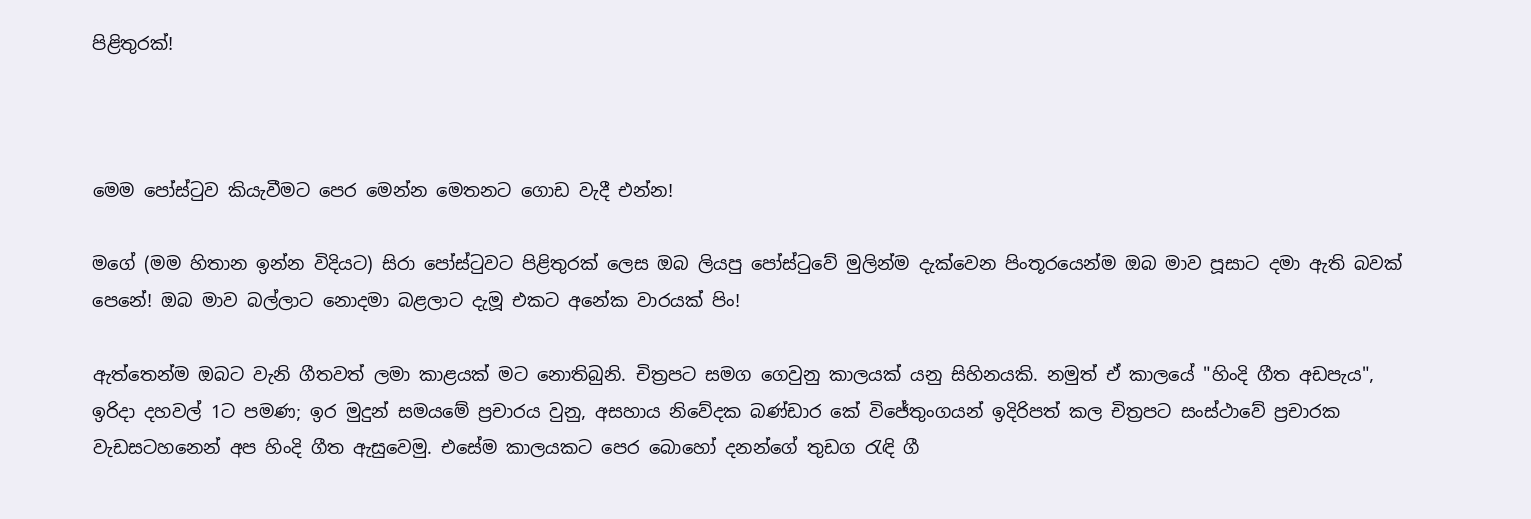පිළිතුරක්!



මෙම පෝස්ටුව කියැවීමට පෙර මෙන්න මෙතනට ගොඩ වැදී එන්න!

මගේ (මම හිතාන ඉන්න විදියට) සිරා පෝස්ටුවට පිළිතුරක් ලෙස ඔබ ලියපු පෝස්ටුවේ මුලින්ම දැක්වෙන පිංතූරයෙන්ම ඔබ මාව පූසාට දමා ඇති බවක් පෙනේ! ඔබ මාව බල්ලාට නොදමා බළලාට දැමූ එකට අනේක වාරයක් පිං!

ඇත්තෙන්ම ඔබට වැනි ගීතවත් ලමා කාළයක් මට නොතිබුනි. චිත්‍රපට සමග ගෙවුනු කාලයක් යනු සිහිනයකි. නමුත් ඒ කාලයේ "හිංදි ගීත අඩපැය", ඉරිදා දහවල් 1ට පමණ; ඉර මුදුන් සමයමේ ප්‍රචාරය වුනු, අසහාය නිවේදක බණ්ඩාර කේ විජේතුංගයන් ඉදිරිපත් කල චිත්‍රපට සංස්ථාවේ ප්‍රචාරක වැඩසටහනෙන් අප හිංදි ගීත ඇසුවෙමු. එසේම කාලයකට පෙර බොහෝ දනන්ගේ තුඩග රැඳි ගී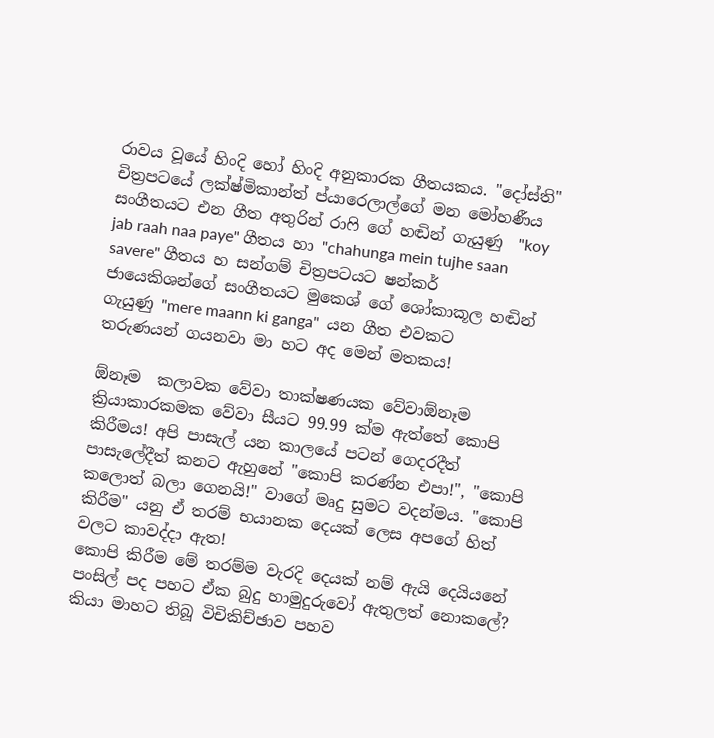රාවය වූයේ හිංදි හෝ හිංදි අනුකාරක ගීතයකය. "දෝස්ති" චිත්‍රපටයේ ලක්ෂ්මිකාන්ත් ප්යාරෙලාල්ගේ මන මෝහණීය සංගීතයට එන ගීත අතුරින් රාෆි ගේ හඬින් ගැයුණු  "koy jab raah naa paye" ගීතය හා "chahunga mein tujhe saan savere" ගීතය හ සන්ගම් චිත්‍රපටයට ෂන්කර් ජායෙකිශන්ගේ සංගීතයට මුකෙශ් ගේ ශෝකාකූල හඬින් ගැයුණු "mere maann ki ganga"  යන ගීත එවකට තරුණයන් ගයනවා මා හට අද මෙන් මතකය!

ඕනෑම  කලාවක වේවා තාක්ෂණයක වේවාඕනෑම ක්‍රියාකාරකමක වේවා සීයට 99.99 ක්ම ඇත්තේ කොපි කිරීමය! අපි පාසැල් යන කාලයේ පටන් ගෙදරදීත් පාසැලේදීත් කනට ඇහුනේ "කොපි කරණ්න එපා!", "කොපි කලොත් බලා ගෙනයි!" වාගේ මෘදු සුමට වදන්මය. "කොපි කිරීම" යනු ඒ තරම් භයානක දෙයක් ලෙස අපගේ හිත් වලට කාවද්දා ඇත!
කොපි කිරීම මේ තරම්ම වැරදි දෙයක් නම් ඇයි දෙයියනේ පංසිල් පද පහට ඒක බුදු හාමුදුරුවෝ ඇතුලත් නොකලේ? කියා මාහට තිබූ විචිකිච්ඡාව පහව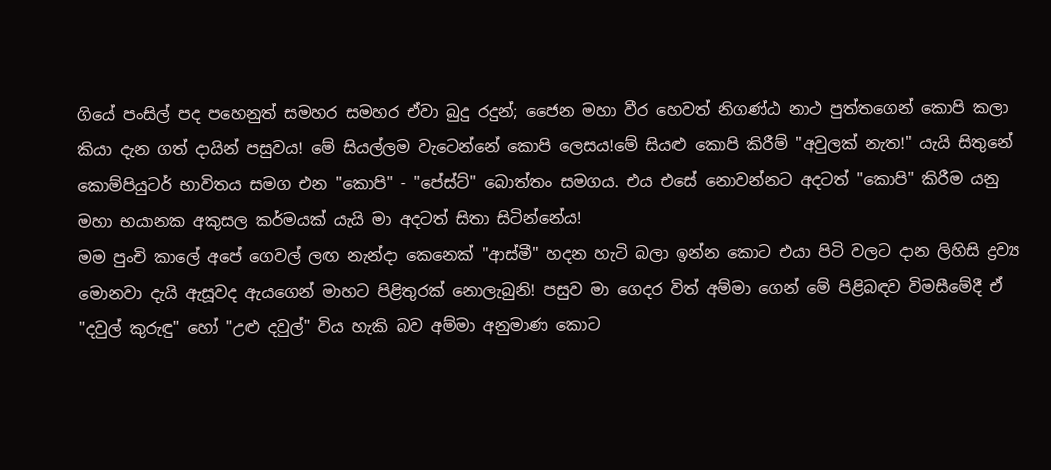ගියේ පංසිල් පද පහෙනුත් සමහර සමහර ඒවා බුදු රදුන්; ජෛන මහා වීර හෙවත් නිගණ්ඨ නාථ පුත්තගෙන් කොපි කලා කියා දැන ගත් දායින් පසුවය! මේ සියල්ලම වැටෙන්නේ කොපි ලෙසය!මේ සියළු කොපි කිරීම් "අවුලක් නැත!" යැයි සිතුනේ කොම්පියුටර් භාවිතය සමග එන "කොපි" - "පේස්ට්" බොත්තං සමගය. එය එසේ නොවන්නට අදටත් "කොපි" කිරීම යනු මහා භයානක අකුසල කර්මයක් යැයි මා අදටත් සිතා සිටින්නේය!
මම පුංචි කාලේ අපේ ගෙවල් ලඟ නැන්දා කෙනෙක් "ආස්මී" හදන හැටි බලා ඉන්න කොට එයා පිටි වලට දාන ලිහිසි ද්‍රව්‍ය මොනවා දැයි ඇසූවද ඇයගෙන් මාහට පිළිතුරක් නොලැබුනි! පසුව මා ගෙදර විත් අම්මා ගෙන් මේ පිළිබඳව විමසීමේදී ඒ "දවුල් කුරුඳු" හෝ "උළු දවුල්" විය හැකි බව අම්මා අනුමාණ කොට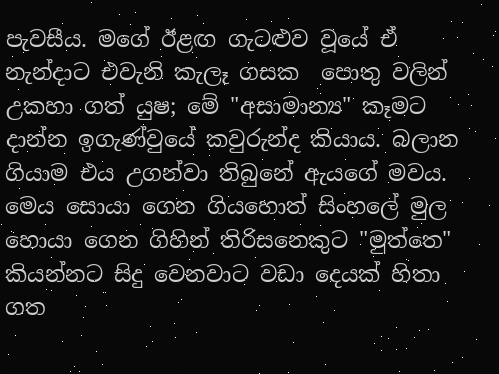පැවසීය. මගේ ඊළඟ ගැටළුව වූයේ ඒ නැන්දාට එවැනි කැලෑ ගසක  පොතු වලින් උකහා ගත් යුෂ; මේ "අසාමාන්‍ය" කෑමට දාන්න ඉගැණ්වුයේ කවුරුන්ද කියාය. බලාන ගියාම එය උගන්වා තිබුනේ ඇයගේ මවය. මෙය සොයා ගෙන ගියහොත් සිංහලේ මුල හොයා ගෙන ගිහින් තිරිසනෙකුට "මුත්තෙ" කියන්නට සිදු වෙනවාට වඩා දෙයක් හිතා ගත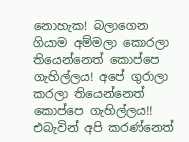නොහැක! බලාගෙන ගියාම අම්මලා කොරලා තියෙන්නෙත් කොප්පෙ ගැහිල්ලය! අපේ ගුරාලා කරලා තියෙන්නෙත් කොප්පෙ ගැහිල්ලය!! එබැවින් අපි කරණ්නෙත්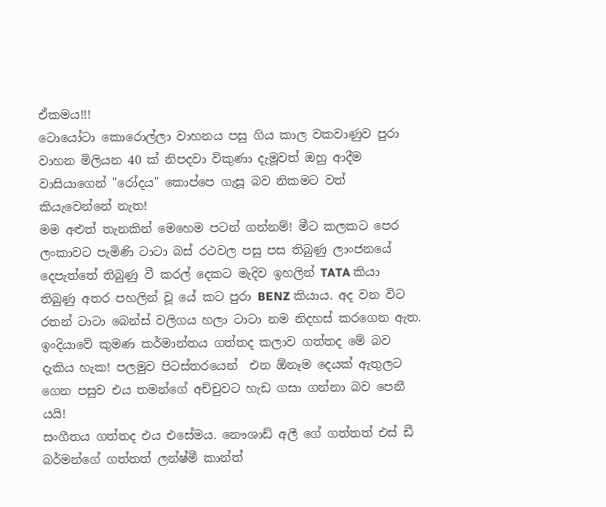ඒකමය!!!
ටොයෝටා කොරොල්ලා වාහනය පසු ගිය කාල වකවාණුව පුරා වාහන මිලියන 40 ක් නිපදවා විකුණා දැමූවත් ඔහු ආදීම වාසියාගෙන් "රෝදය" කොප්පෙ ගැසූ බව නිකමට වත් කියැවෙන්නේ නැත!
මම අළුත් තැනකින් මෙහෙම පටන් ගන්නම්! මීට කලකට පෙර ලංකාවට පැමිණි ටාටා බස් රථවල පසු පස තිබුණු ලාංජනයේ දෙපැත්තේ තිබුණු වී කරල් දෙකට මැදිව ඉහලින් TATA කියා තිබුණු අතර පහලින් වූ යේ කට පුරා BENZ කියාය. අද වන විට රතන් ටාටා බෙන්ස් වලිගය හලා ටාටා නම නිදහස් කරගෙන ඇත. ඉංදියාවේ කුමණ කර්මාන්තය ගත්තද කලාව ගත්තද මේ බව දැකිය හැක! පලමුව පිටස්තරයෙන්  එන ඕනෑම දෙයක් ඇතුලට ගෙන පසුව එය තමන්ගේ අච්චුවට හැඩ ගසා ගන්නා බව පෙනී යයි!
සංගීතය ගත්තද එය එසේමය. නෞශාඩ් අලී ගේ ගත්තත් එස් ඩී බර්මන්ගේ ගත්තත් ලන්ෂ්මී කාන්ත්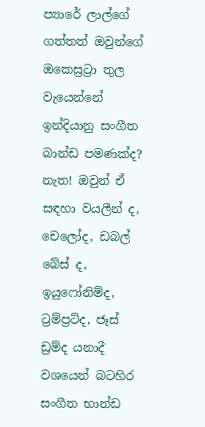ප්‍යාරේ ලාල්ගේ ගත්තත් ඔවුන්ගේ ඔකෙස්‍රට්‍රා තුල වැයෙන්නේ ඉන්දියානු සංගීත බාන්ඩ පමණක්ද? නැත! ඔවුන් ඒ සඳහා වයලීන් ද, චෙලෝද, ඩබල් බේස් ද, ඉයුෆෝනිම්ද, ට්‍රම්ප්‍රට්ද, ජෑස් ඩ්‍රම්ද යනාදී වශයෙන් බටහිර සංගීත භාන්ඩ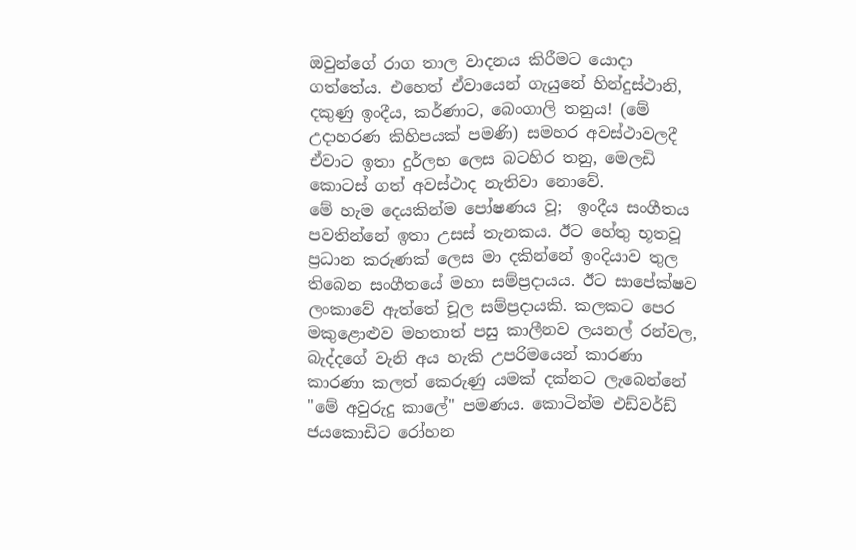ඔවුන්ගේ රාග තාල වාදනය කිරීමට යොදා ගත්තේය. එහෙත් ඒවායෙන් ගැයුනේ හින්දුස්ථානි, දකුණු ඉංදීය, කර්ණාට, බෙංගාලි තනුය! (මේ උදාහරණ කිහිපයක් පමණි) සමහර අවස්ථාවලදී ඒවාට ඉතා දුර්ලභ ලෙස බටහිර තනු, මෙලඩි කොටස් ගත් අවස්ථාද නැතිවා නොවේ.
මේ හැම දෙයකින්ම පෝෂණය වූ;  ඉංදීය සංගීතය පවතින්නේ ඉතා උසස් තැනකය. ඊට හේතු භූතවූ ප්‍රධාන කරුණක් ලෙස මා දකින්නේ ඉංදියාව තුල තිබෙන සංගීතයේ මහා සම්ප්‍රදායය. ඊට සාපේක්ෂව ලංකාවේ ඇත්තේ චූල සම්ප්‍රදායකි. කලකට පෙර මකුළොළුව මහතාත් පසු කාලීනව ලයනල් රන්වල, බැද්දගේ වැනි අය හැකි උපරිමයෙන් කාරණා කාරණා කලත් කෙරුණු යමක් දක්නට ලැබෙන්නේ "මේ අවුරුදු කාලේ" පමණය. කොටින්ම එඩ්වර්ඩ් ජයකොඩිට රෝහන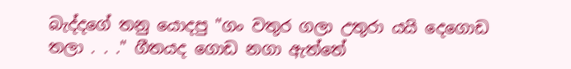බැද්දගේ තනු යොදපු "ගං වතුර ගලා උතුරා යයි දෙගොඩ තලා . . ." ගීතයද ගොඩ නගා ඇත්තේ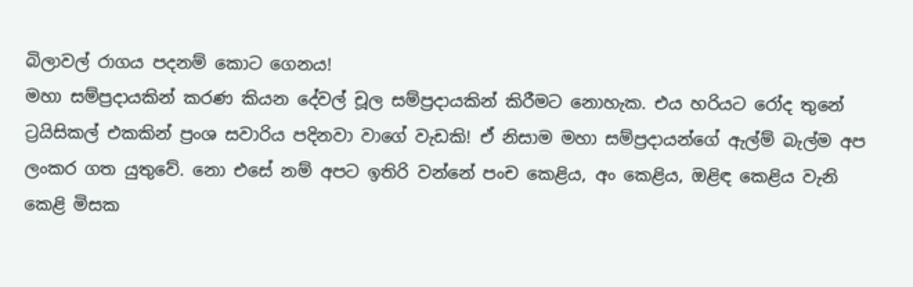බිලාවල් රාගය පදනම් කොට ගෙනය!
මහා සම්ප්‍රදායකින් කරණ කියන දේවල් චූල සම්ප්‍රදායකින් කිරීමට නොහැක. එය හරියට රෝද තුනේ ට්‍රයිසිකල් එකකින් ප්‍රංශ සවාරිය පදිනවා වාගේ වැඩකි! ඒ නිසාම මහා සම්ප්‍රදායන්ගේ ඇල්ම් බැල්ම අප ලංකර ගත යුතුවේ. නො එසේ නම් අපට ඉතිරි වන්නේ පංච කෙළිය, අං කෙළිය, ඔළිඳ කෙළිය වැනි කෙළි මිසක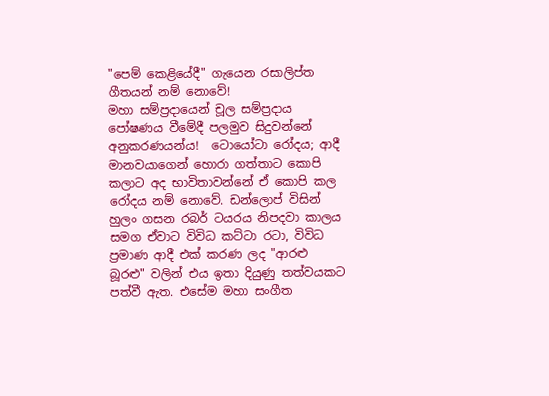"පෙම් කෙළියේදී" ගැයෙන රසාලිප්ත ගීතයන් නම් නොවේ!
මහා සම්ප්‍රදායෙන් චූල සම්ප්‍රදාය පෝෂණය වීමේදී පලමුව සිදුවන්නේ අනුකරණයන්ය!  ටොයෝටා රෝදය; ආදී මානවයාගෙන් හොරා ගත්තාට කොපි කලාට අද භාවිතාවන්නේ ඒ කොපි කල රෝදය නම් නොවේ. ඩන්ලොප් විසින් හුලං ගසන රබර් ටයරය නිපදවා කාලය සමග ඒවාට විවිධ කට්ටා රටා, විවිධ ප්‍රමාණ ආදී එක් කරණ ලද "ආරළු බූරළු" වලින් එය ඉතා දියුණු තත්වයකට පත්වී ඇත. එසේම මහා සංගීත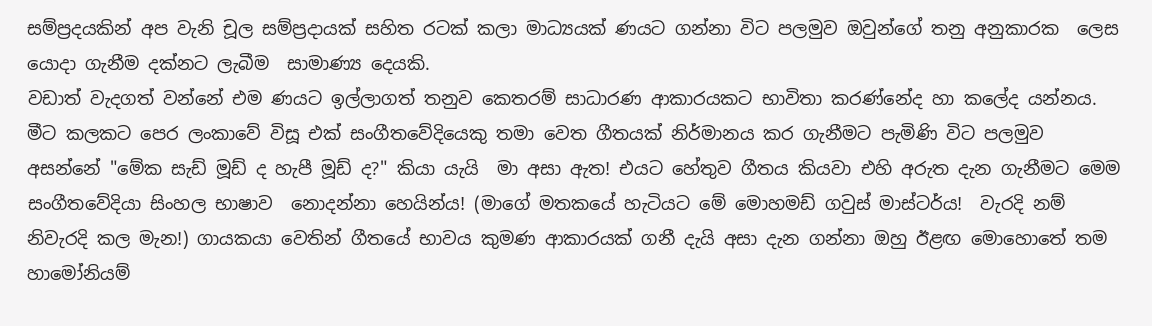සම්ප්‍රදයකින් අප වැනි චූල සම්ප්‍රදායක් සහිත රටක් කලා මාධ්‍යයක් ණයට ගන්නා විට පලමුව ඔවුන්ගේ තනු අනුකාරක  ලෙස යොදා ගැනීම දක්නට ලැබීම  සාමාණ්‍ය දෙයකි.
වඩාත් වැදගත් වන්නේ එම ණයට ඉල්ලාගත් තනුව කෙතරම් සාධාරණ ආකාරයකට භාවිතා කරණ්නේද හා කලේද යන්නය.
මීට කලකට පෙර ලංකාවේ විසූ එක් සංගීතවේදියෙකු තමා වෙත ගීතයක් නිර්මානය කර ගැනීමට පැමිණි විට පලමුව අසන්නේ "මේක සැඩ් මූඩ් ද හැපී මූඩ් ද?" කියා යැයි  මා අසා ඇත! එයට හේතුව ගීතය කියවා එහි අරුත දැන ගැනීමට මෙම  සංගීතවේදියා සිංහල භාෂාව  නොදන්නා හෙයින්ය! (මාගේ මතකයේ හැටියට මේ මොහමඩ් ගවුස් මාස්ටර්ය!  වැරදි නම් නිවැරදි කල මැන!) ගායකයා වෙතින් ගීතයේ භාවය කුමණ ආකාරයක් ගනී දැයි අසා දැන ගන්නා ඔහු ඊළඟ මොහොතේ තම හාමෝනියම්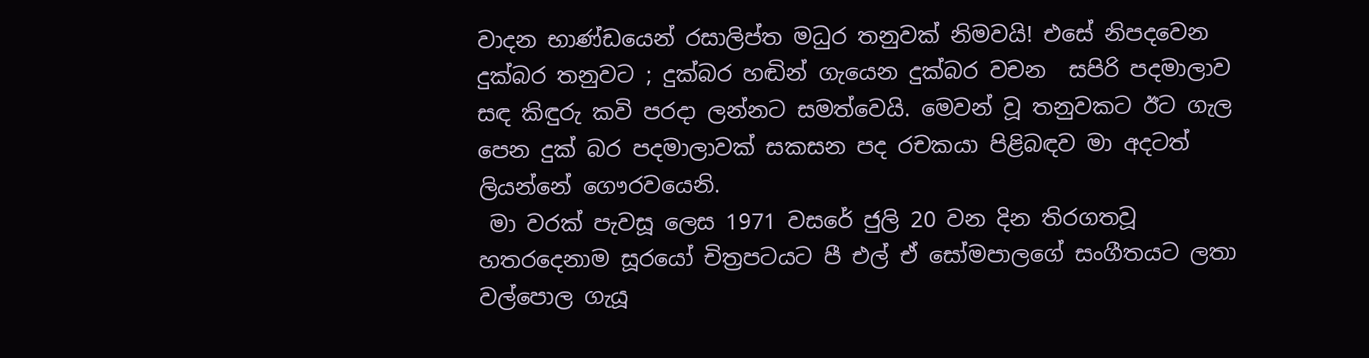වාදන භාණ්ඩයෙන් රසාලිප්ත මධුර තනුවක් නිමවයි! එසේ නිපදවෙන දුක්බර තනුවට ; දුක්බර හඬින් ගැයෙන දුක්බර වචන  සපිරි පදමාලාව සඳ කිඳුරු කවි පරදා ලන්නට සමත්වෙයි. මෙවන් වූ තනුවකට ඊට ගැල පෙන දුක් බර පදමාලාවක් සකසන පද රචකයා පිළිබඳව මා අදටත් ලියන්නේ ගෞරවයෙනි.
 මා වරක් පැවසූ ලෙස 1971 වසරේ ජුලි 20 වන දින තිරගතවූ හතරදෙනාම සූරයෝ චිත්‍රපටයට පී එල් ඒ සෝමපාලගේ සංගීතයට ලතා වල්පොල ගැයූ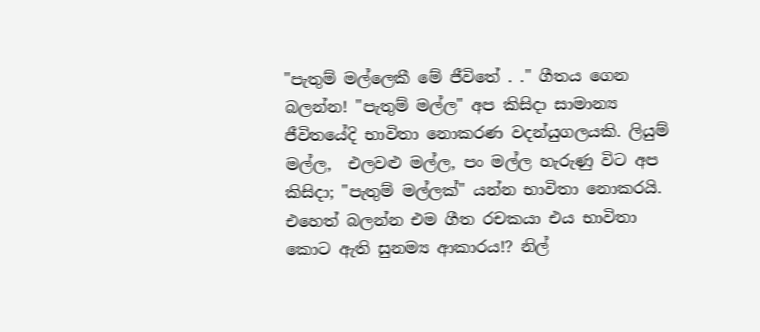"පැතුම් මල්ලෙකී මේ ජීවිතේ . ." ගීතය ගෙන බලන්න! "පැතුම් මල්ල" අප කිසිදා සාමාන්‍ය ජීවිතයේදි භාවිතා නොකරණ වදන්යුගලයකි. ලියුම් මල්ල,  එලවළු මල්ල, පං මල්ල හැරුණු විට අප කිසිදා; "පැතුම් මල්ලක්" යන්න භාවිතා නොකරයි. එහෙත් බලන්න එම ගීත රචකයා එය භාවිතා කොට ඇති සුනම්‍ය ආකාරය!? නිල්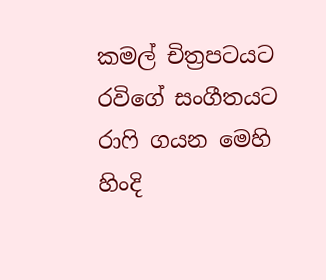කමල් චිත්‍රපටයට රවිගේ සංගීතයට  රාෆි ගයන මෙහි හිංදි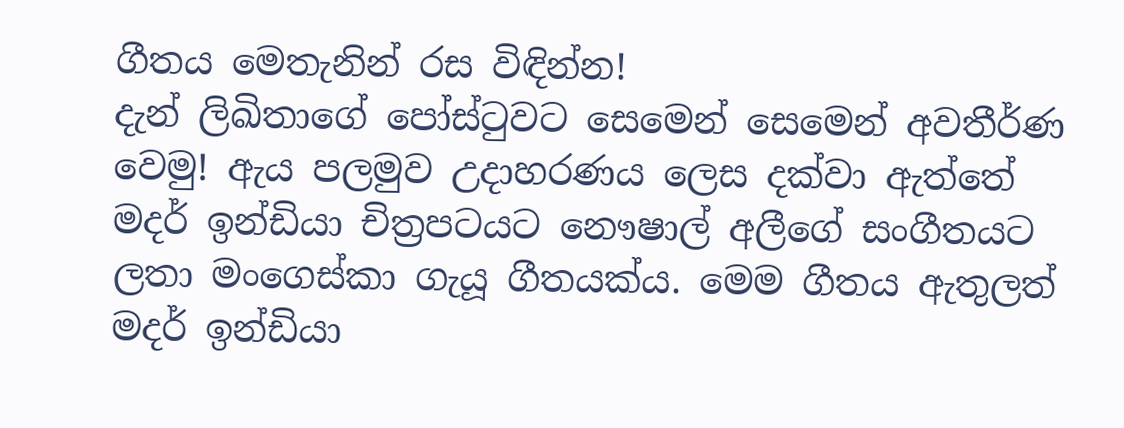ගීතය මෙතැනින් රස විඳින්න!
දැන් ලිඛිතාගේ පෝස්ටුවට සෙමෙන් සෙමෙන් අවතීර්ණ වෙමු! ඇය පලමුව උදාහරණය ලෙස දක්වා ඇත්තේ මදර් ඉන්ඩියා චිත්‍රපටයට නෞෂාල් අලීගේ සංගීතයට ලතා මංගෙස්කා ගැයූ ගීතයක්ය. මෙම ගීතය ඇතුලත් මදර් ඉන්ඩියා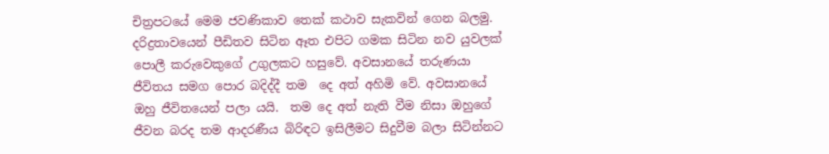චිත්‍රපටයේ මෙම ජවණිකාව තෙක් කථාව සැකවින් ගෙන බලමු. දරිද්‍රතාවයෙන් පීඩිතව සිටින ඈත එපිට ගමක සිටින නව යුවලක් පොලී කරුවෙකුගේ උගුලකට හසුවේ. අවසානයේ තරුණයා ජීවිතය සමග පොර බදිද්දී තම  දෙ අත් අහිමි වේ. අවසානයේ ඔහු ජීවිතයෙන් පලා යයි.  තම දෙ අත් නැති වීම නිසා ඔහුගේ ජීවන බරද තම ආදරණීය බිරිඳට ඉසිලීමට සිදුවීම බලා සිටින්නට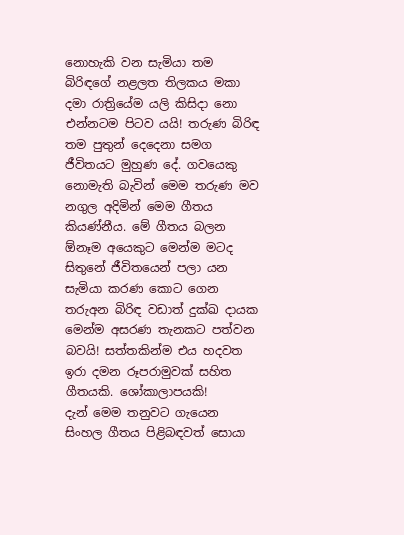නොහැකි වන සැමියා තම බිරිඳගේ නළලත තිලකය මකා දමා රාත්‍රියේම යලි කිසිදා නො එන්නටම පිටව යයි! තරුණ බිරිඳ තම පුතුන් දෙදෙනා සමග ජීවිතයට මුහුණ දේ. ගවයෙකු නොමැති බැවින් මෙම තරුණ මව නගුල අදිමින් මෙම ගීතය කියණ්නීය. මේ ගීතය බලන ඕනෑම අයෙකුට මෙන්ම මටද සිතුනේ ජීවිතයෙන් පලා යන සැමියා කරණ කොට ගෙන තරුඅන බිරිඳ වඩාත් දුක්ඛ දායක මෙන්ම අසරණ තැනකට පත්වන බවයි! සත්තකින්ම එය හදවත ඉරා දමන රූපරාමුවක් සහිත ගීතයකි. ශෝකාලාපයකි!
දැන් මෙම තනුවට ගැයෙන සිංහල ගීතය පිළිබඳවත් සොයා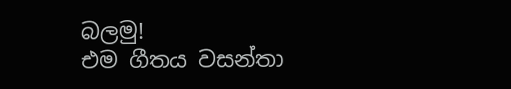බලමු!
එම ගීතය වසන්තා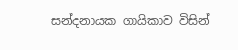සන්දනායක ගායිකාව විසින්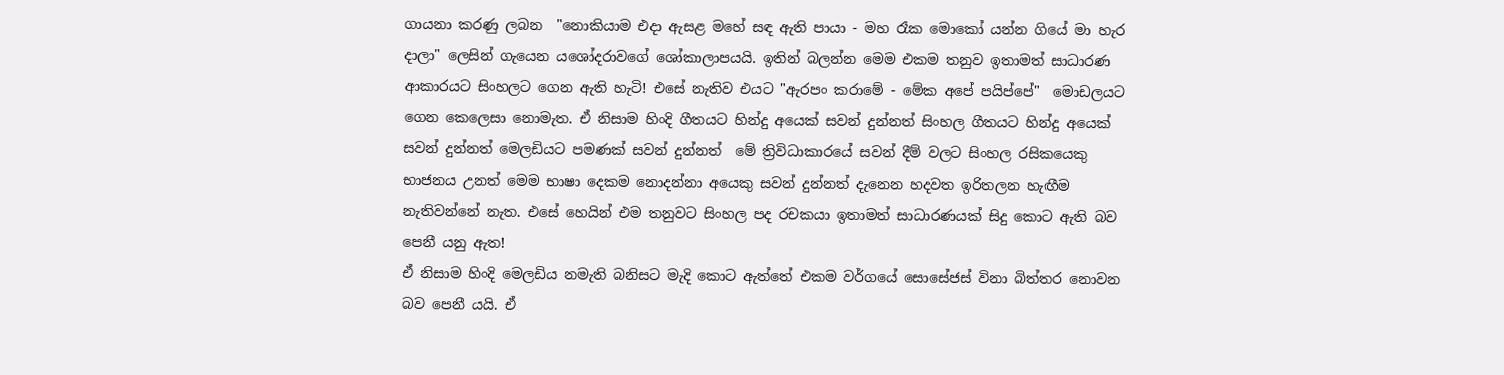ගායනා කරණු ලබන  "නොකියාම එදා ඇසළ මහේ සඳ ඇති පායා - මහ රෑක මොකෝ යන්න ගියේ මා හැර දාලා" ලෙසින් ගැයෙන යශෝදරාවගේ ශෝකාලාපයයි. ඉතින් බලන්න මෙම එකම තනුව ඉතාමත් සාධාරණ ආකාරයට සිංහලට ගෙන ඇති හැටි! එසේ නැතිව එයට "ඇරපං කරාමේ - මේක අපේ පයිප්පේ"  මොඩලයට ගෙන කෙලෙසා නොමැත. ඒ නිසාම හිංදි ගීතයට හින්දු අයෙක් සවන් දුන්නත් සිංහල ගීතයට හින්දු අයෙක් සවන් දුන්නත් මෙලඩියට පමණක් සවන් දුන්නත්  මේ ත්‍රිවිධාකාරයේ සවන් දීම් වලට සිංහල රසිකයෙකු භාජනය උනත් මෙම භාෂා දෙකම නොදන්නා අයෙකු සවන් දුන්නත් දැනෙන හදවත ඉරිතලන හැඟීම නැතිවන්නේ නැත. එසේ හෙයින් එම තනුවට සිංහල පද රචකයා ඉතාමත් සාධාරණයක් සිදු කොට ඇති බව පෙනී යනු ඇත!
ඒ නිසාම හිංදි මෙලඩිය නමැති බනිසට මැදි කොට ඇත්තේ එකම වර්ගයේ සොසේජස් විනා බිත්තර නොවන බව පෙනී යයි. ඒ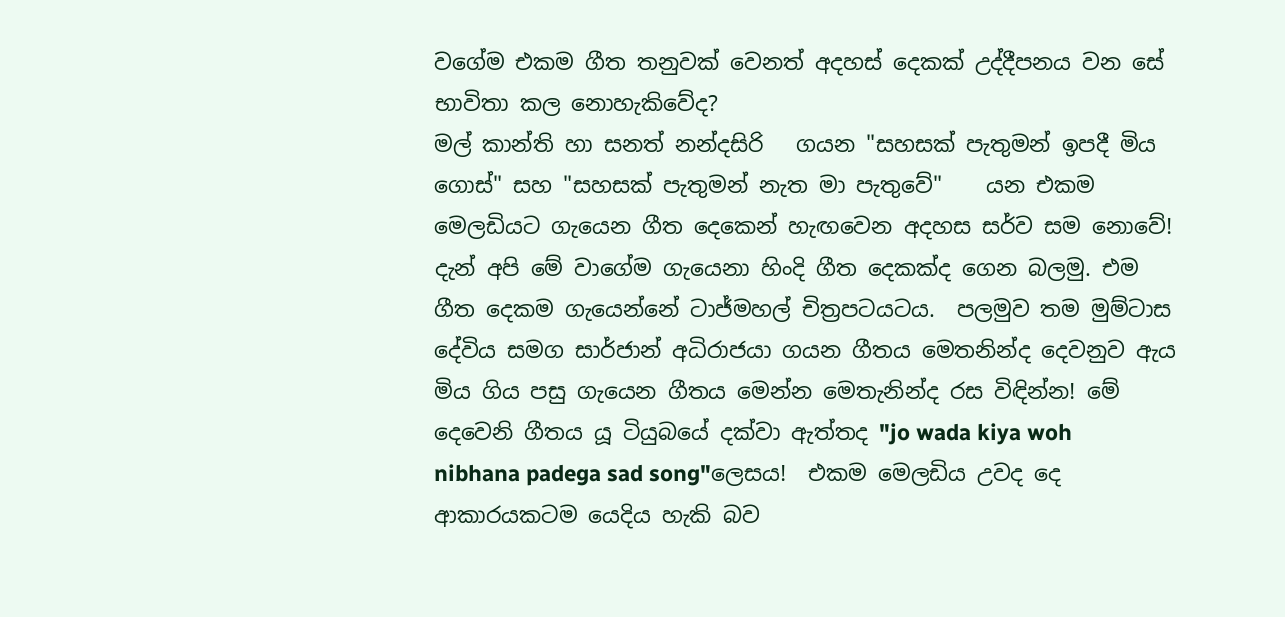වගේම එකම ගීත තනුවක් වෙනත් අදහස් දෙකක් උද්දීපනය වන සේ භාවිතා කල නොහැකිවේද?
මල් කාන්ති හා සනත් නන්දසිරි   ගයන "සහසක් පැතුමන් ඉපදී මිය ගොස්" සහ "සහසක් පැතුමන් නැත මා පැතුවේ"    යන එකම මෙලඩියට ගැයෙන ගීත දෙකෙන් හැඟවෙන අදහස සර්ව සම නොවේ!
දැන් අපි මේ වාගේම ගැයෙනා හිංදි ගීත දෙකක්ද ගෙන බලමු. එම ගීත දෙකම ගැයෙන්නේ ටාජ්මහල් චිත්‍රපටයටය.  පලමුව තම මුම්ටාස දේවිය සමග සාර්ජාන් අධිරාජයා ගයන ගීතය මෙතනින්ද දෙවනුව ඇය මිය ගිය පසු ගැයෙන ගීතය මෙන්න මෙතැනින්ද රස විඳින්න! මේ දෙවෙනි ගීතය යූ ටියුබයේ දක්වා ඇත්තද "jo wada kiya woh nibhana padega sad song"ලෙසය!  එකම මෙලඩිය උවද දෙ ආකාරයකටම යෙදිය හැකි බව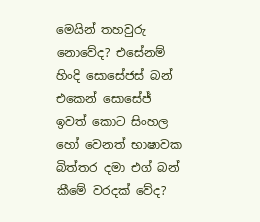මෙයින් තහවුරු නොවේද? එසේනම් හිංදි සොසේජස් බන් එකෙන් සොසේජ්  ඉවත් කොට සිංහල හෝ වෙනත් භාෂාවක බිත්තර දමා එග් බන් කීමේ වරදක් වේද?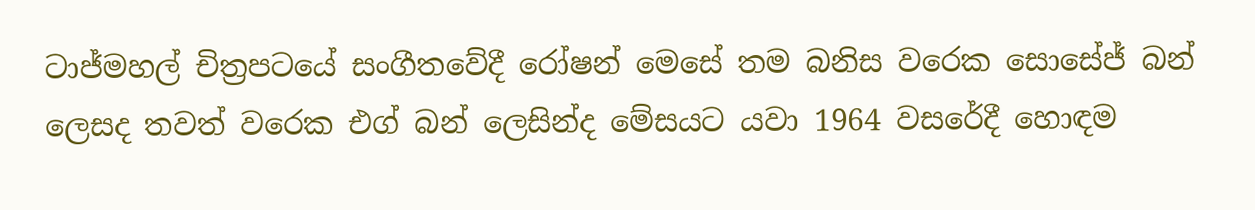ටාජ්මහල් චිත්‍රපටයේ සංගීතවේදී රෝෂන් මෙසේ තම බනිස වරෙක සොසේජ් බන් ලෙසද තවත් වරෙක එග් බන් ලෙසින්ද මේසයට යවා 1964 වසරේදී හොඳම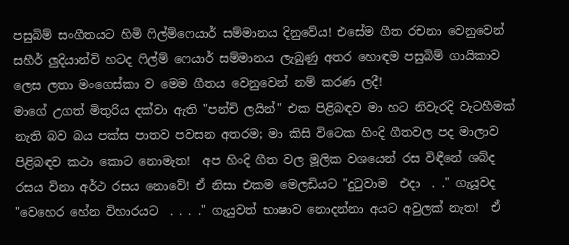පසුබිම් සංගීතයට හිමි ෆිල්ම්ෆෙයාර් සම්මානය දිනුවේය! එසේම ගීත රචනා වෙනුවෙන් සහීර් ලුදියාන්වි හටද ෆිල්ම් ෆෙයාර් සම්මානය ලැබුණු අතර හොඳම පසුබිම් ගායිකාව ලෙස ලතා මංගෙස්කා ව මෙම ගීතය වෙනුවෙන් නම් කරණ ලදී!
මාගේ උගත් මිතුරිය දක්වා ඇති "පන්චි ලයින්" එක පිළිබඳව මා හට නිවැරදි වැටහීමක් නැති බව බය පක්ස පාතව පවසන අතරම; මා කිසි විටෙක හිංදි ගීතවල පද මාලාව පිළිබඳව කථා කොට නොමැත!  අප හිංදි ගීත වල මූලික වශයෙන් රස විඳීනේ ශබ්ද රසය විනා අර්ථ රසය නොවේ! ඒ නිසා එකම මෙලඩියට "දුටුවාම  එදා  . ." ගැයූවද "වෙහෙර හේන විහාරයට  . . . ." ගැයුවත් භාෂාව නොදන්නා අයට අවුලක් නැත!  ඒ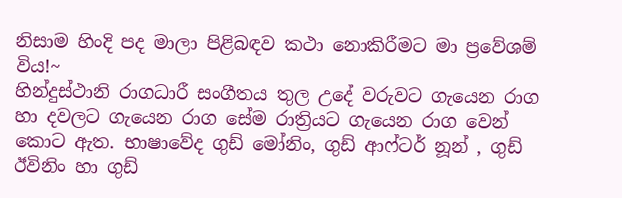නිසාම හිංදි පද මාලා පිළිබඳව කථා නොකිරීමට මා ප්‍රවේශම් විය!~
හින්දුස්ථානි රාගධාරී සංගීතය තුල උදේ වරුවට ගැයෙන රාග හා දවලට ගැයෙන රාග සේම රාත්‍රියට ගැයෙන රාග වෙන් කොට ඇත. භාෂාවේද ගුඩ් මෝනිං, ගුඩ් ආෆ්ටර් නූන් , ගුඩ් ඊවිනිං හා ගුඩ්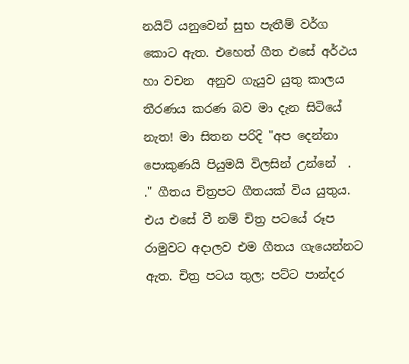නයිට් යනුවෙන් සුභ පැතීම් වර්ග කොට ඇත. එහෙත් ගීත එසේ අර්ථය හා වචන  අනුව ගැයුව යුතු කාලය තීරණය කරණ බව මා දැන සිටියේ නැත! මා සිතන පරිදි "අප දෙන්නා පොකුණයි පියුමයි විලසින් උන්නේ  . ." ගීතය චිත්‍රපට ගීතයක් විය යුතුය. එය එසේ වී නම් චිත්‍ර පටයේ රූප රාමුවට අදාලව එම ගීතය ගැයෙන්නට ඇත. චිත්‍ර පටය තුල; පට්ට පාන්දර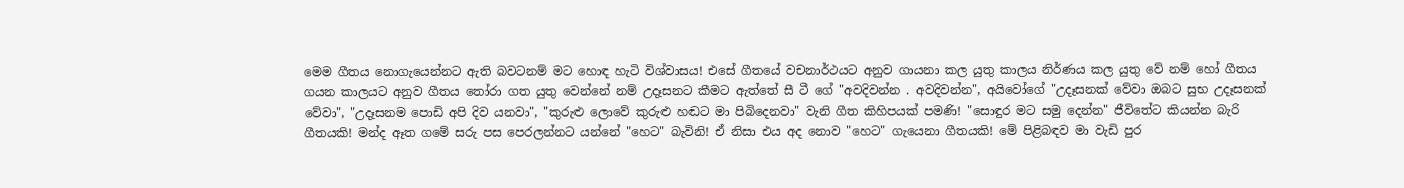මෙම ගීතය නොගැයෙන්නට ඇති බවටනම් මට හොඳ හැටි විශ්වාසය! එසේ ගීතයේ වචනාර්ථයට අනුව ගායනා කල යුතු කාලය නිර්ණය කල යුතු වේ නම් හෝ ගීතය ගයන කාලයට අනුව ගීතය තෝරා ගත යුතු වෙන්නේ නම් උදෑසනට කීමට ඇත්තේ සී ටී ගේ "අවදිවන්න . අවදිවන්න", අයිවෝගේ "උදෑසනක් වේවා ඔබට සුභ උදෑසනක් වේවා", "උදෑසනම පොඩි අපි දිව යනවා", "කුරුළු ලොවේ කුරුළු හඬට මා පිබිදෙනවා" වැනි ගීත කිහිපයක් පමණි! "සොඳුර මට සමු දෙන්න" ජීවිතේට කියන්න බැරි ගීතයකි! මන්ද ඈත ගමේ සරු පස පෙරලන්නට යන්නේ "හෙට" බැවිනි! ඒ නිසා එය අද නොව "හෙට" ගැයෙනා ගීතයකි! මේ පිළිබඳව මා වැඩි පුර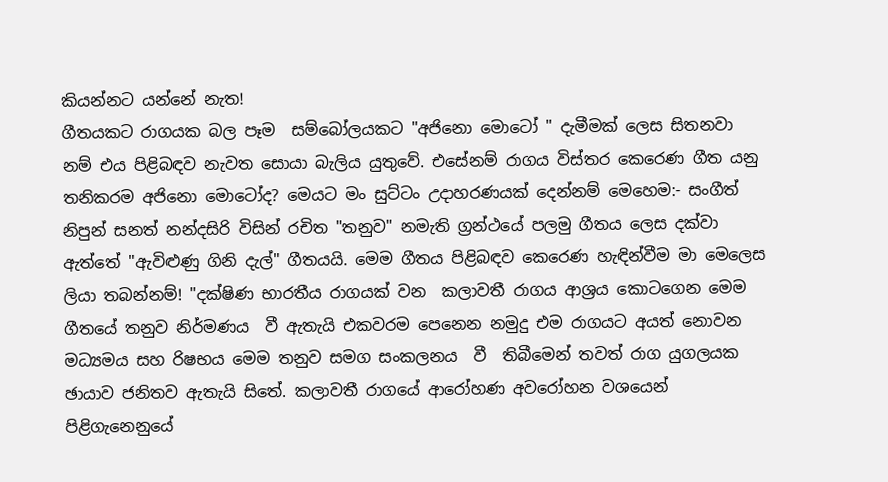කියන්නට යන්නේ නැත!
ගීතයකට රාගයක බල පෑම  සම්බෝලයකට "අජිනො මොටෝ " දැමීමක් ලෙස සිතනවා නම් එය පිළිබඳව නැවත සොයා බැලිය යුතුවේ. එසේනම් රාගය විස්තර කෙරෙණ ගීත යනු තනිකරම අජිනො මොටෝද? මෙයට මං සුට්ටං උදාහරණයක් දෙන්නම් මෙහෙම:- සංගීත් නිපුන් සනත් නන්දසිරි විසින් රචිත "තනුව" නමැති ග්‍රන්ථයේ පලමු ගීතය ලෙස දක්වා ඇත්තේ "ඇවිළුණු ගිනි දැල්" ගීතයයි. මෙම ගීතය පිළිබඳව කෙරෙණ හැඳින්වීම මා මෙලෙස ලියා තබන්නම්! "දක්ෂිණ භාරතීය රාගයක් වන  කලාවතී රාගය ආශ්‍රය කොටගෙන මෙම ගීතයේ තනුව නිර්මණය  වී ඇතැයි එකවරම පෙනෙන නමුදු එම රාගයට අයත් නොවන මධ්‍යමය සහ රිෂභය මෙම තනුව සමග සංකලනය  වී  තිබීමෙන් තවත් රාග යුගලයක ඡායාව ජනිතව ඇතැයි සිතේ. කලාවතී රාගයේ ආරෝහණ අවරෝහන වශයෙන් පිළිගැනෙනුයේ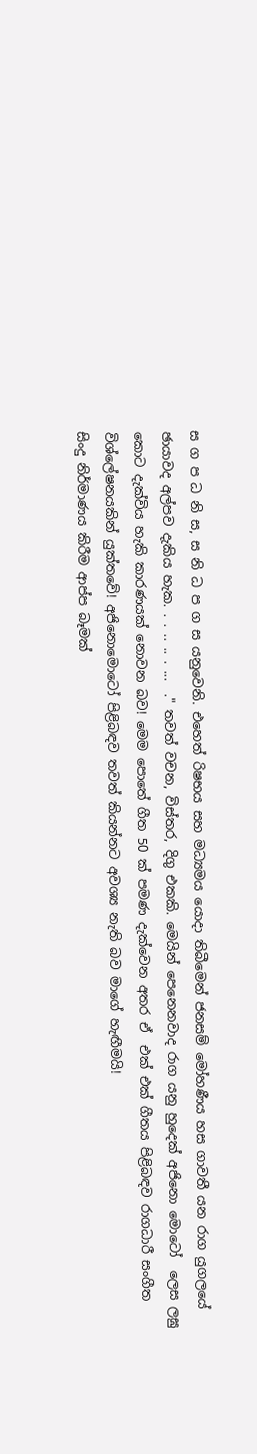ස ග ප ධ නි ස, ස නි ධ ප ග ස යනුවෙනි. එහෙත් රිෂභය සහ මධ්‍යමය යොදා තිබීමෙන් ජනසම් මෝහණීය හස ගාවතී යන රාග යුගලයේ ඡායාවද අල්පව දැකිය හැක. . . .. .. . ...  ." තවත් වචන, විස්තර, දිගු එකකි. මෙයින් පෙනෙනවාද රාග යනු හුදෙක් අජිනො මොටෝ  ලෙස ලඝු කොට දැක්විය හැකි කාරණයක් නොවන බව! මෙම පොතේ ගීත 50 ක් පමණ දැක්වෙන අතර ඒ  එක් එක් ගීතය පිළිබඳව රාගධාරී සංගීත විශ්ලේෂනයකින් යුක්තවේ! අජිනොමොටෝ පිළිබඳව තවත් කියන්නට අවශ්‍ය නැති බව මාගේ හැඟීමයි!
සිංදු නිර්මාණය කිරීම ආප්ප බෑමක්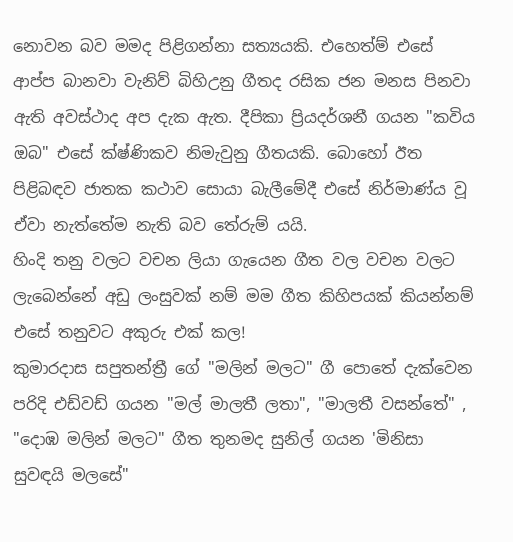නොවන බව මමද පිළිගන්නා සත්‍යයකි. එහෙත්ම් එසේ ආප්ප බානවා වැනිව් බිහිඋනු ගීතද රසික ජන මනස පිනවා ඇති අවස්ථාද අප දැක ඇත. දීපිකා ප්‍රියදර්ශනී ගයන "කවිය ඔබ" එසේ ක්ෂ්ණිකව නිමැවුනු ගීතයකි. බොහෝ ඊත පිළිබඳව ජාතක කථාව සොයා බැලීමේදී එසේ නිර්මාණ්ය වූ ඒවා නැත්තේම නැති බව තේරුම් යයි.
හිංදි තනු වලට වචන ලියා ගැයෙන ගීත වල වචන වලට ලැබෙන්නේ අඩු ලංසුවක් නම් මම ගීත කිහිපයක් කියන්නම් එසේ තනුවට අකුරු එක් කල!
කුමාරදාස සපුතන්ත්‍රී ගේ "මලින් මලට" ගී පොතේ දැක්වෙන පරිදි එඩ්වඩ් ගයන "මල් මාලතී ලතා", "මාලතී වසන්තේ" , "දොඹ මලින් මලට" ගීත තුනමද සුනිල් ගයන 'මිනිසා සුවඳයි මලසේ"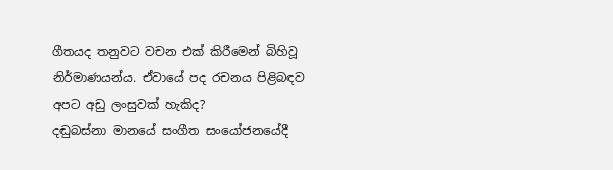ගීතයද තනුවට වචන එක් කිරීමෙන් බිහිවූ නිර්මාණයන්ය. ඒවායේ පද රචනය පිළිබඳව අපට අඩු ලංසුවක් හැකිද?
දඬුබස්නා මානයේ සංගීත සංයෝජනයේදී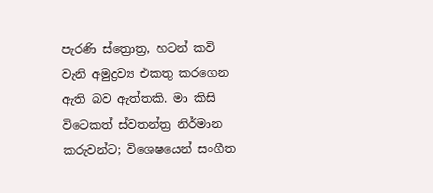පැරණි ස්ත්‍රොත්‍ර, හටන් කවි වැනි අමුද්‍රව්‍ය එකතු කරගෙන ඇති බව ඇත්තකි. මා කිසි විටෙකත් ස්වතන්ත්‍ර නිර්මාන කරුවන්ට; විශෙෂයෙන් සංගීත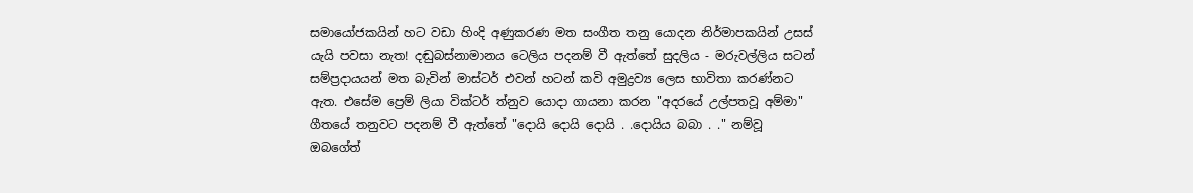සමායෝජකයින් හට වඩා හිංදි අණුකරණ මත සංගීත තනු යොදන නිර්මාපකයින් උසස් යැයි පවසා නැත! දඬුබස්නාමානය ටෙලිය පදනම් වී ඇත්තේ සුදලිය - මරුවල්ලිය සටන් සම්ප්‍රදායයන් මත බැවින් මාස්ටර් එවන් හටන් කවි අමුද්‍රව්‍ය ලෙස භාවිතා කරණ්නට ඇත. එසේම ප්‍රෙම් ලියා වික්ටර් ත්නුව යොදා ගායනා කරන "අදරයේ උල්පතවූ අම්මා" ගීතයේ තනුවට පදනම් වී ඇත්තේ "දොයි දොයි දොයි . .දොයිය බබා . ." නම්වූ ඔබගේත්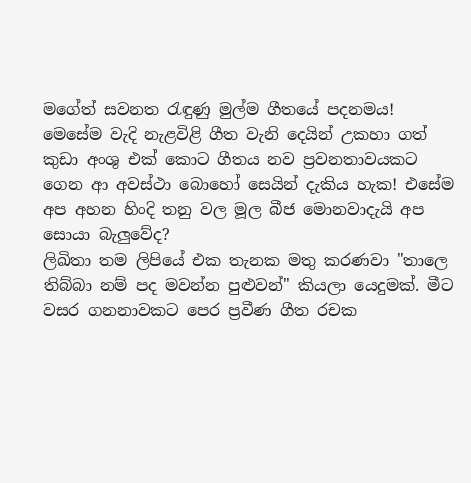මගේත් සවනත රැඳුණු මුල්ම ගීතයේ පදනමය!  මෙසේම වැදි නැළවිළි ගීත වැනි දෙයින් උකහා ගත් කුඩා අංශු එක් කොට ගීතය නව ප්‍රවනතාවයකට ගෙන ආ අවස්ථා බොහෝ සෙයින් දැකිය හැක! එසේම අප අහන හිංදි තනු වල මූල බීජ මොනවාදැයි අප සොයා බැලුවේද?
ලිඛිතා තම ලිපියේ එක තැනක මතු කරණවා "තාලෙ තිබ්බා නම් පද මවන්න පුළුවන්" කියලා යෙදුමක්. මීට වසර ගනනාවකට පෙර ප්‍රවීණ ගීත රචක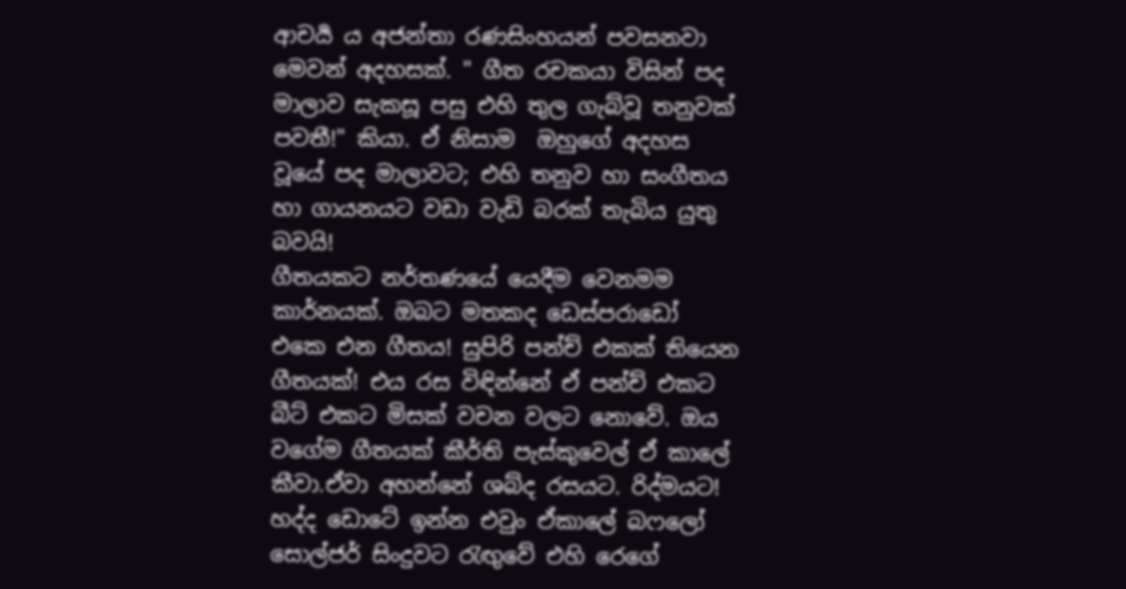ආචර්‍ය ය අජන්තා රණසිංහයන් පවසනවා මෙවන් අදහසක්. " ගීත රචකයා විසින් පද මාලාව සැකසූ පසු එහි තුල ගැබ්වූ තනුවක් පවතී!" කියා. ඒ නිසාම  ඔහුගේ අදහස වූයේ පද මාලාවට; එහි තනුව හා සංගීතය හා ගායනයට වඩා වැඩි බරක් තැබිය යුතු බවයි!
ගීතයකට නර්තණයේ යෙදීම වෙනමම කාර්නයක්. ඔබට මතකද ඩෙස්පරාඩෝ එකෙ එන ගීතය! සුපිරි පන්ච් එකක් තියෙන ගීතයක්! එය රස විඳින්නේ ඒ පන්ච් එකට බීට් එකට මිසක් වචන වලට නොවේ. ඔය වගේම ගීතයක් කීර්ති පැස්කුවෙල් ඒ කාලේ කීවා.ඒවා අහන්නේ ශබ්ද රසයට. රිද්මයට! හද්ද ඩොටේ ඉන්න එවුං ඒකාලේ බෆලෝ සොල්ජර් සිංදුවට රැඟුවේ එහි රෙගේ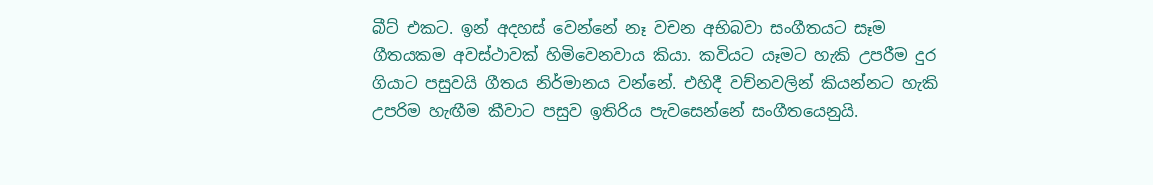බීට් එකට. ඉන් අදහස් වෙන්නේ නෑ වචන අභිබවා සංගීතයට සෑම ගීතයකම අවස්ථාවක් හිමිවෙනවාය කියා. කවියට යෑමට හැකි උපරීම දුර ගියාට පසුවයි ගීතය නිර්මානය වන්නේ. එහිදී වච්නවලින් කියන්නට හැකි  උපරිම හැඟීම කීවාට පසුව ඉතිරිය පැවසෙන්නේ සංගීතයෙනුයි.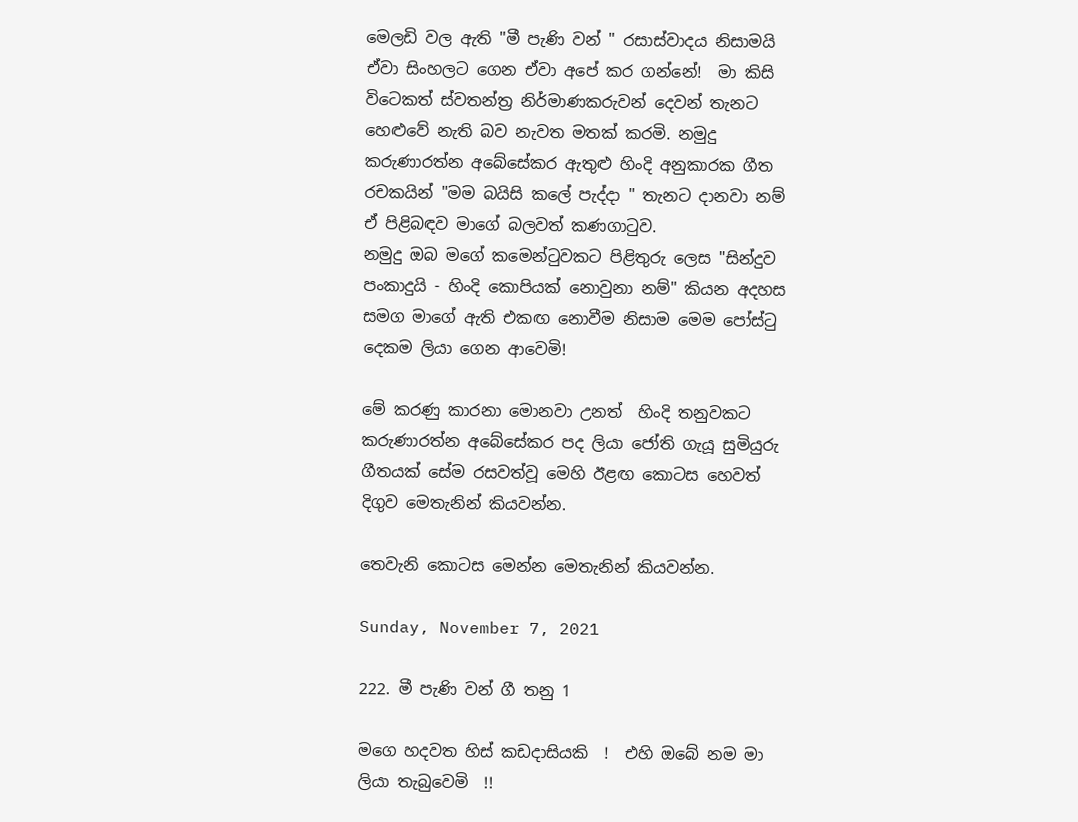මෙලඩි වල ඇති "මී පැණි වන් " රසාස්වාදය නිසාමයි ඒවා සිංහලට ගෙන ඒවා අපේ කර ගන්නේ!  මා කිසි විටෙකත් ස්වතන්ත්‍ර නිර්මාණකරුවන් දෙවන් තැනට හෙළුවේ නැති බව නැවත මතක් කරමි. නමුදු කරුණාරත්න අබේසේකර ඇතුළු හිංදි අනුකාරක ගීත රචකයින් "මම බයිසි කලේ පැද්දා " තැනට දානවා නම් ඒ පිළිබඳව මාගේ බලවත් කණගාටුව.
නමුදු ඔබ මගේ කමෙන්ටුවකට පිළිතුරු ලෙස "සින්දුව පංකාදුයි - හිංදි කොපියක් නොවුනා නම්" කියන අදහස සමග මාගේ ඇති එකඟ නොවීම නිසාම මෙම පෝස්ටු දෙකම ලියා ගෙන ආවෙමි!

මේ කරණු කාරනා මොනවා උනත්  හිංදි තනුවකට කරුණාරත්න අබේසේකර පද ලියා ජෝති ගැයූ සුමියුරු ගීතයක් සේම රසවත්වූ මෙහි ඊළඟ කොටස හෙවත් දිගුව මෙතැනින් කියවන්න.

තෙවැනි කොටස මෙන්න මෙතැනින් කියවන්න.

Sunday, November 7, 2021

222. මී පැණි වන් ගී තනු 1

මගෙ හදවත හිස් කඩදාසියකි  !  එහි ඔබේ නම මා ලියා තැබුවෙමි  !!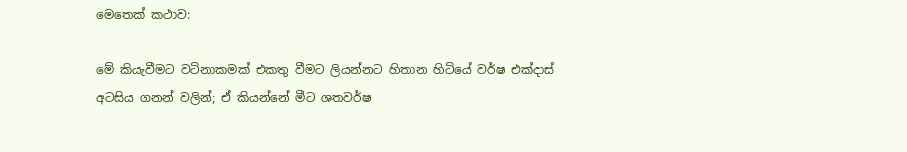මෙතෙක් කථාව:

මේ කියැවීමට වටිනාකමක් එකතු වීමට ලියන්නට හිතාන හිටියේ වර්ෂ එක්දාස් අටසිය ගනන් වලින්; ඒ කියන්නේ මීට ශතවර්ෂ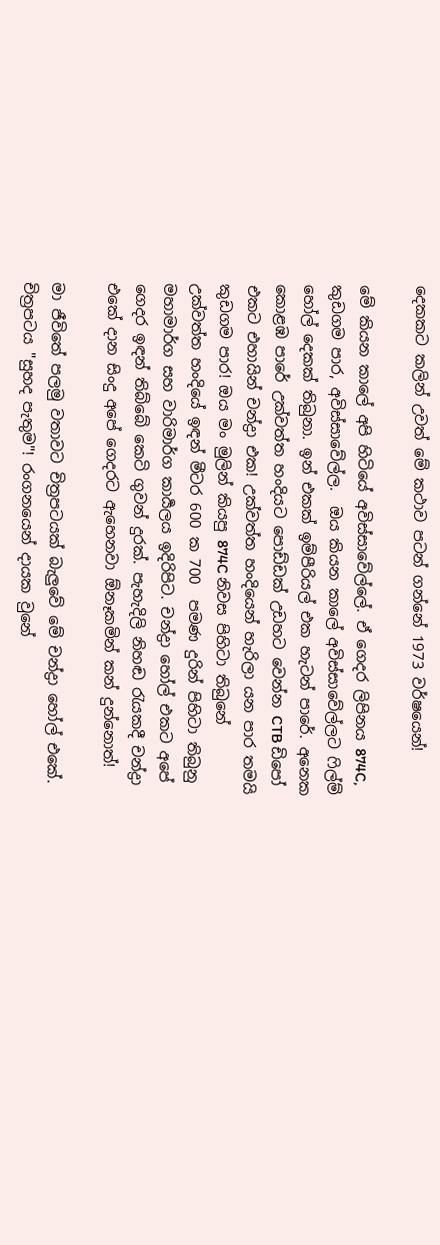දෙකකට කලින් උවත් මේ කථාව පටන් ගන්නේ 1973 වර්ෂයෙන්!

මේ කියන කාලේ අපි හිටියේ අවිස්සාවේල්ලේ. ඒ ගෙදර ලිපිනය 874C, කුඩගම පාර, අවිස්සාවේල්ල.  ඔය කියන කාලේ අවිස්සාවේල්ලට ෆිල්ම් හෝල් දෙකක් තිබුනා. ඉන් එකක් ඉම්පීරියල් එක හැටන් පාරේ. අනෙක කොළඹ පාරේ උක්වත්ත හංදියට පොඩ්ඩක් උඩහට වෙන්න CTB ඩිපෝ එකට එහායින් චන්ද්‍රා එක! උක්වත්ත හංදියෙන් හැරිලා යන පාර තමයි කුඩගම පාර! ඔය මං මුලින් කියපු 874C නිවස පිහිටා තිබුනේ උක්වත්ත හංදියේ ඉඳන් මීටර 600 ක 700  පමණ දුරින් පිහිටා තිබුනු මහාමාර්ග සහ වාරිමාර්ග කාර්‍යලය ඉදිරිපිට. චන්ද්‍රා හෝල් එකට අපේ ගෙදර ඉඳන් තිබ්බේ කෙටි ගුවන් දුරක්. පැහැදිලි නිහඬ රැයකදී චන්ද්‍රා එකේ දාන සිංදු අපේ ගෙදරට ඇහෙනවා ඕනෑකමින් කන් දුන්නොත්!

මා ජීවිතේ පලමු වතාවට චිත්‍රපටයක් බැලුවේ මේ චන්ද්‍රා හෝල් එකේ. චිත්‍රපටය "සුහද පැතුම"! රංගනයෙන් දායක වුනේ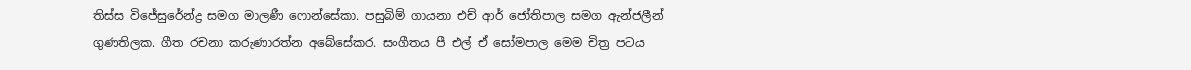තිස්ස විජේසුරේන්ද්‍ර සමග මාලණී ෆොන්සේකා. පසුබිම් ගායනා එච් ආර් ජෝතිපාල සමග ඇන්ජලීන්  ගුණතිලක. ගීත රචනා කරුණාරත්න අබේසේකර. සංගීතය පී එල් ඒ සෝමපාල මෙම චිත්‍ර පටය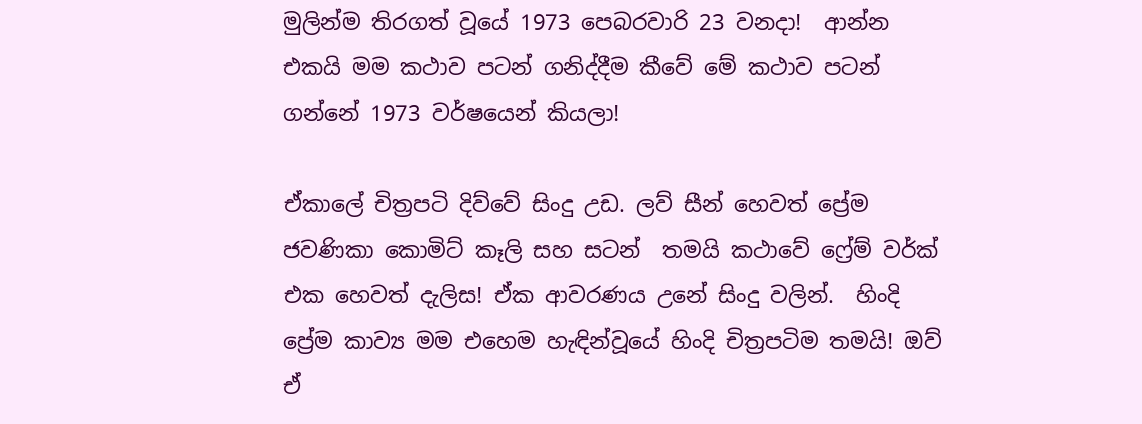මුලින්ම තිරගත් වූයේ 1973 පෙබරවාරි 23 වනදා!  ආන්න එකයි මම කථාව පටන් ගනිද්දීම කීවේ මේ කථාව පටන් ගන්නේ 1973 වර්ෂයෙන් කියලා!

ඒකාලේ චිත්‍රපටි දිව්වේ සිංදු උඩ. ලව් සීන් හෙවත් ප්‍රේම ජවණිකා කොමිට් කෑලි සහ සටන්  තමයි කථාවේ ෆ්‍රේම් වර්ක් එක හෙවත් දැලිස! ඒක ආවරණය උනේ සිංදු වලින්.  හිංදි ප්‍රේම කාව්‍ය මම එහෙම හැඳින්වූයේ හිංදි චිත්‍රපටිම තමයි! ඔව් ඒ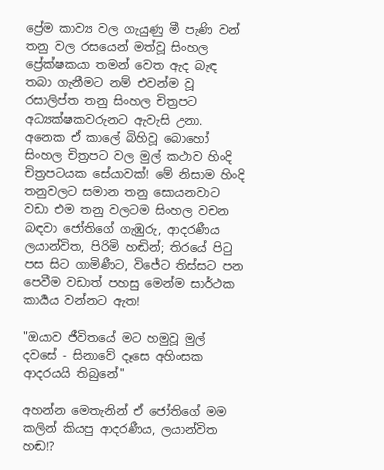ප්‍රේම කාව්‍ය වල ගැයුණු මී පැණි වන් තනු වල රසයෙන් මත්වූ සිංහල ප්‍රේක්ෂකයා තමන් වෙත ඇද බැඳ තබා ගැනීමට නම් එවන්ම වූ රසාලිප්ත තනු සිංහල චිත්‍රපට අධ්‍යක්ෂකවරුනට ඇවැසි උනා. අනෙක ඒ කාලේ බිහිවූ බොහෝ  සිංහල චිත්‍රපට වල මුල් කථාව හිංදි චිත්‍රපටයක සේයාවක්! මේ නිසාම හිංදි තනුවලට සමාන තනු සොයනවාට වඩා එම තනු වලටම සිංහල වචන බඳවා ජෝතිගේ ගැඹුරු, ආදරණීය ලයාන්විත, පිරිමි හඬින්; තිරයේ පිටු පස සිට ගාමිණීට, විජේට තිස්සට පන පෙවීම වඩාත් පහසු මෙන්ම සාර්ථක කාර්‍යය වන්නට ඇත!

"ඔයාව ජීවිතයේ මට හමුවූ මුල් දවසේ - සිනාවේ දෑසෙ අහිංසක ආදරයයි තිබුනේ"

අහන්න මෙතැනින් ඒ ජෝතිගේ මම කලින් කියපු ආදරණීය, ලයාන්විත හඬ!?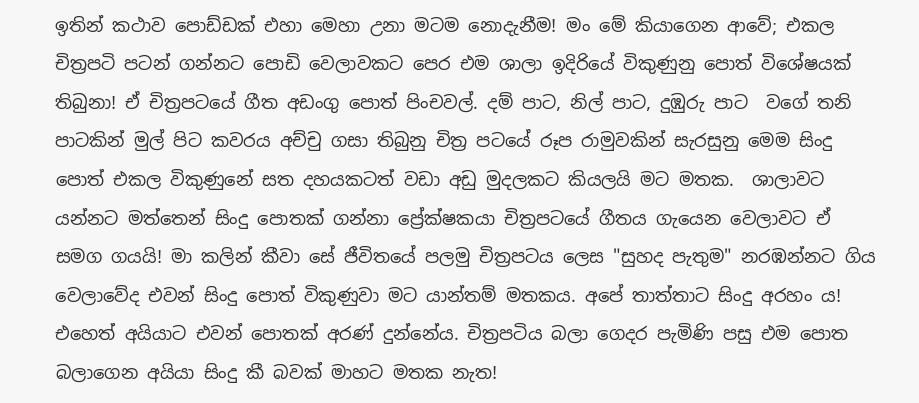ඉතින් කථාව පොඩ්ඩක් එහා මෙහා උනා මටම නොදැනීම! මං මේ කියාගෙන ආවේ; එකල චිත්‍රපටි පටන් ගන්නට පොඩි වෙලාවකට පෙර එම ශාලා ඉදිරියේ විකුණුනු පොත් විශේෂයක් තිබුනා! ඒ චිත්‍රපටයේ ගීත අඩංගු පොත් පිංචවල්. දම් පාට, නිල් පාට, දුඹුරු පාට  වගේ තනි පාටකින් මුල් පිට කවරය අච්චු ගසා තිබුනු චිත්‍ර පටයේ රූප රාමුවකින් සැරසුනු මෙම සිංදු පොත් එකල විකුණුනේ සත දහයකටත් වඩා අඩු මුදලකට කියලයි මට මතක.  ශාලාවට යන්නට මත්තෙන් සිංදු පොතක් ගන්නා ප්‍රේක්ෂකයා චිත්‍රපටයේ ගීතය ගැයෙන වෙලාවට ඒ සමග ගයයි! මා කලින් කීවා සේ ජීවිතයේ පලමු චිත්‍රපටය ලෙස "සුහද පැතුම" නරඹන්නට ගිය වෙලාවේද එවන් සිංදු පොත් විකුණුවා මට යාන්තම් මතකය. අපේ තාත්තාට සිංදු අරහං ය! එහෙත් අයියාට එවන් පොතක් අරණ් දුන්නේය. චිත්‍රපටිය බලා ගෙදර පැමිණි පසු එම පොත බලාගෙන අයියා සිංදු කී බවක් මාහට මතක නැත!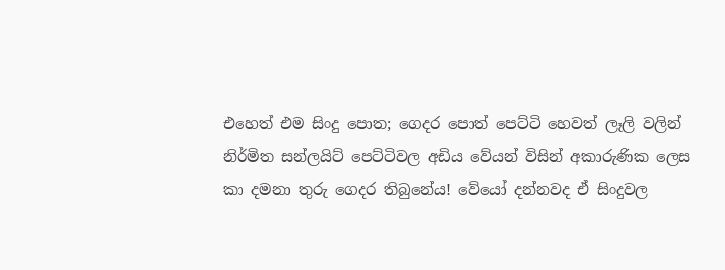එහෙත් එම සිංදු පොත; ගෙදර පොත් පෙට්ටි හෙවත් ලෑලි වලින් නිර්මිත සන්ලයිට් පෙට්ටිවල අඩිය වේයන් විසින් අකාරුණික ලෙස කා දමනා තුරු ගෙදර තිබුනේය! වේයෝ දන්නවද ඒ සිංදුවල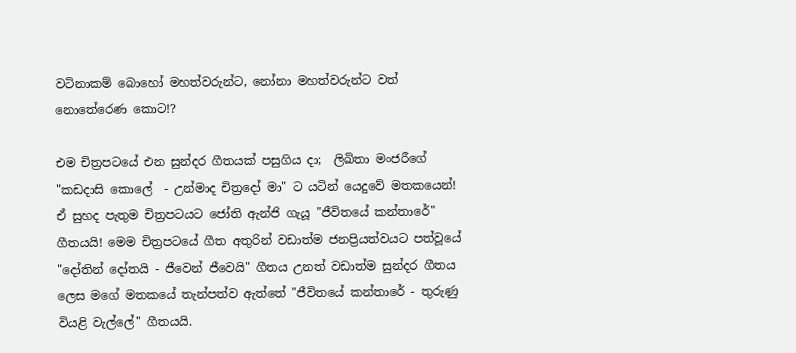වටිනාකම් බොහෝ මහත්වරුන්ට, නෝනා මහත්වරුන්ට වත් නොතේරෙණ කොට!?

එම චිත්‍රපටයේ එන සුන්දර ගීතයක් පසුගිය දා;  ලිඛිතා මංජරීගේ "කඩදාසි කොලේ  - උන්මාද චිත්‍රදෝ මා" ට යටින් යෙදුවේ මතකයෙන්!  ඒ සුහද පැතුම චිත්‍රපටයට ජෝති ඇන්ජි ගැයූ "ජීවිතයේ කන්තාරේ" ගීතයයි! මෙම චිත්‍රපටයේ ගීත අතුරින් වඩාත්ම ජනප්‍රියත්වයට පත්වූයේ "දෝතින් දෝතයි - ජීවෙන් ජීවෙයි" ගීතය උනත් වඩාත්ම සුන්දර ගීතය ලෙස මගේ මතකයේ තැන්පත්ව ඇත්තේ "ජීවිතයේ කන්තාරේ - තුරුණු වියළි වැල්ලේ" ගීතයයි.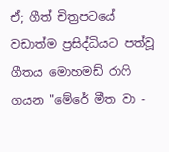ඒ; ගීත් චිත්‍රපටයේ වඩාත්ම ප්‍රසිද්ධියට පත්වූ ගීතය මොහමඩ් රාෆි ගයන "මේරේ මීත වා -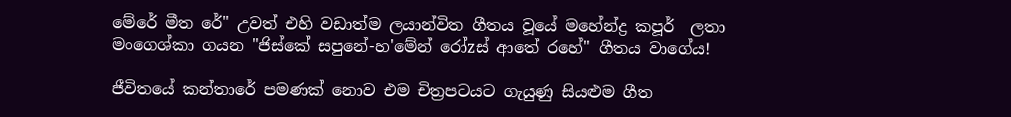මේරේ මීත රේ" උවත් එහි වඩාත්ම ලයාන්විත ගීතය වූයේ මහේන්ද්‍ර කපූර්  ලතා මංගෙශ්කා ගයන "ජිස්කේ සපුනේ-හ'මේන් රෝzස් ආතේ රහේ" ගීතය වාගේය!

ජීවිතයේ කන්තාරේ පමණක් නොව එම චිත්‍රපටයට ගැයුණු සියළුම ගීත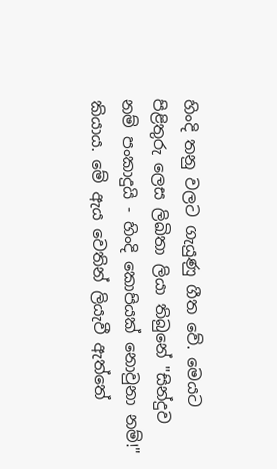හිංදි තනු වලට ගැයුණු ගීත වේ. මෙයට පිළිතුරු ලෙස ලිඛිතා ලියා තිබුනේ "සින්දුව නම් පංකාදුයි - හිංදි කොපියක් නොවුනා නම්!" කියාය. මේ ඇය වෙතින් ලියැවී ඇත්තේ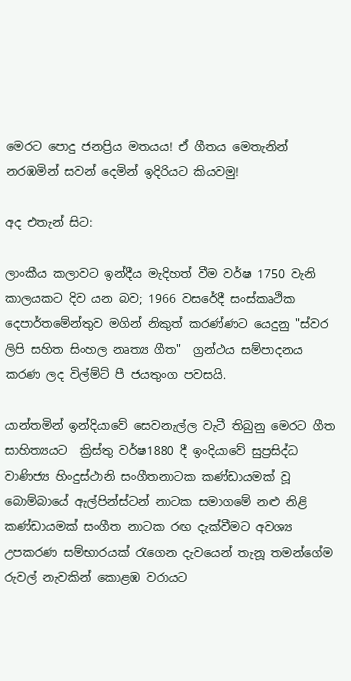මෙරට පොදු ජනප්‍රිය මතයය! ඒ ගීතය මෙතැනින් නරඹමින් සවන් දෙමින් ඉදිරියට කියවමු!

අද එතැන් සිට:

ලාංකීය කලාවට ඉන්දීය මැදිහත් වීම වර්ෂ 1750 වැනි කාලයකට දිව යන බව; 1966 වසරේදී සංස්කෘථික දෙපාර්තමේන්තුව මගින් නිකුත් කරණ්ණට යෙදුනු "ස්වර ලිපි සහිත සිංහල නෘත්‍ය ගීත"  ග්‍රන්ථය සම්පාදනය කරණ ලද විල්ම්ට් පී ජයතුංග පවසයි.

යාන්තමින් ඉන්දියාවේ සෙවනැල්ල වැටී තිබුනු මෙරට ගීත සාහිත්‍යයට  ක්‍රිස්තු වර්ෂ1880 දී ඉංදියාවේ සුප්‍රසිද්ධ වාණිජ්‍ය හිංදුස්ථානි සංගීතනාටක කණ්ඩායමක් වූ බොම්බායේ ඇල්පින්ස්ටන් නාටක සමාගමේ නළු නිළි කණ්ඩායමක් සංගීත නාටක රඟ දැක්වීමට අවශ්‍ය උපකරණ සම්භාරයක් රැගෙන දැවයෙන් තැනූ තමන්ගේම රුවල් නැවකින් කොළඹ වරායට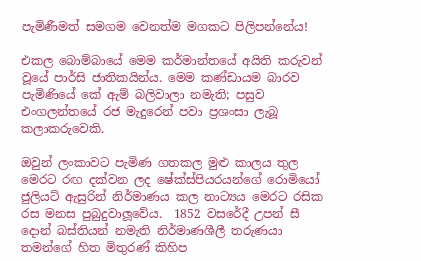පැමිණීමත් සමගම වෙනත්ම මගකට පිලිපන්නේය!

එකල බොම්බායේ මෙම කර්මාන්තයේ අයිති කරුවන් වූයේ පාර්සි ජාතිකයින්ය. මෙම කණ්ඩායම බාරව පැමිණියේ කේ ඇම් බලිවාලා නමැති; පසුව එංගලන්තයේ රජ මැදුරෙන් පවා ප්‍රශංසා ලැබූ කලාකරුවෙකි.

ඔවුන් ලංකාවට පැමිණ ගතකල මුළු කාලය තුල මෙරට රඟ දක්වන ලද ෂේක්ස්පියරයන්ගේ රොමියෝ ජුලියට් ඇසුරින් නිර්මාණය කල නාට්‍යය මෙරට රසික රස මනස පුබුදුවාලූවේය.  1852 වසරේදී උපන් සී දොන් බස්තියන් නමැති නිර්මාණශීලී තරුණයා තමන්ගේ හිත මිතුරණ් කිහිප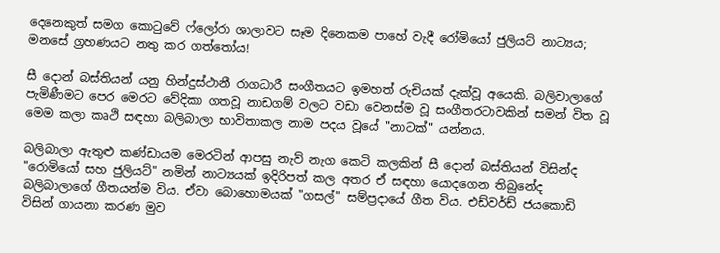දෙනෙකුත් සමග කොටුවේ ෆ්ලෝරා ශාලාවට සෑම දිනෙකම පාහේ වැදී රෝමියෝ ජුලියට් නාට්‍යය; මනසේ ග්‍රහණයට නතු කර ගත්තෝය!

සී දොන් බස්තියන් යනු හින්දුස්ථානී රාගධාරී සංගීතයට ඉමහත් රුචියක් දැක්වූ අයෙකි. බලිවාලාගේ පැමිණීමට පෙර මෙරට වේදිකා ගතවූ නාඩගම් වලට වඩා වෙනස්ම වූ සංගීතරටාවකින් සමන් විත වූ මෙම කලා කෘථි සඳහා බලිබාලා භාවිතාකල නාම පදය වූයේ "නාටක්" යන්නය.

බලිබාලා ඇතුළු කණ්ඩායම මෙරටින් ආපසු නැව් නැග කෙටි කලකින් සී දොන් බස්තියන් විසින්ද "රොමියෝ සහ ජුලියට්" නමින් නාට්‍යයක් ඉදිරිපත් කල අතර ඒ සඳහා යොදගෙන තිබුනේද බලිබාලාගේ ගීතයන්ම විය. ඒවා බොහොමයක් "ගසල්" සම්ප්‍රදායේ ගීත විය. එඩ්වර්ඩ් ජයකොඩි විසින් ගායනා කරණ මුව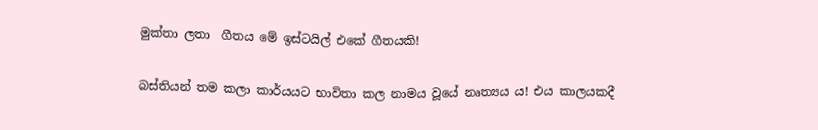මුක්තා ලතා  ගීතය මේ ඉස්ටයිල් එකේ ගීතයකි!

බස්තියන් තම කලා කාර්යයට භාවිතා කල නාමය වූයේ නෘත්‍යය ය! එය කාලයකදී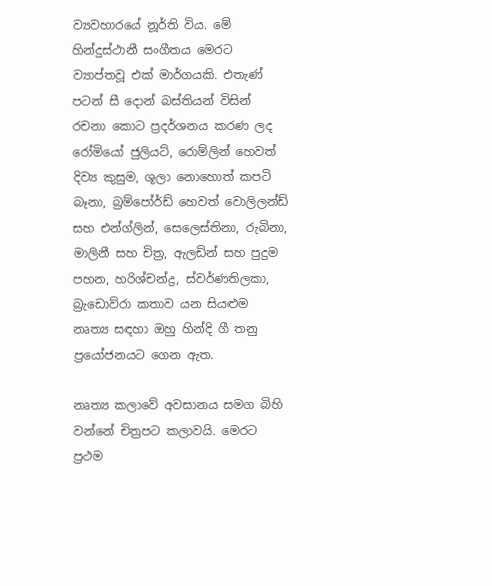ව්‍යවහාරයේ නූර්ති විය. මේ  හින්දුස්ථානී සංගීතය මෙරට ව්‍යාප්තවූ එක් මාර්ගයකි. එතැණ් පටන් සී දොන් බස්තියන් විසින් රචනා කොට ප්‍රදර්ශනය කරණ ලද රෝමියෝ ජුලියට්, රොම්ලින් හෙවත් දිව්‍ය කුසුම, ශූලා නොහොත් කපටි බෑනා, බ්‍රම්පෝර්ඩ් හෙවත් වොලිලන්ඩ් සහ එන්ග්ලින්, සෙලෙස්තිනා, රුබිනා, මාලිනී සහ චිත්‍ර, ඇලඩින් සහ පුදුම පහන, හරිශ්චන්ද්‍ර, ස්වර්ණතිලකා, බ්‍රැඩොව්රා කතාව යන සියළුම නෘත්‍ය සඳහා ඔහු හින්දි ගී තනු ප්‍රයෝජනයට ගෙන ඇත.

නෘත්‍ය කලාවේ අවසානය සමග බිහි වන්නේ චිත්‍රපට කලාවයි. මෙරට ප්‍රථම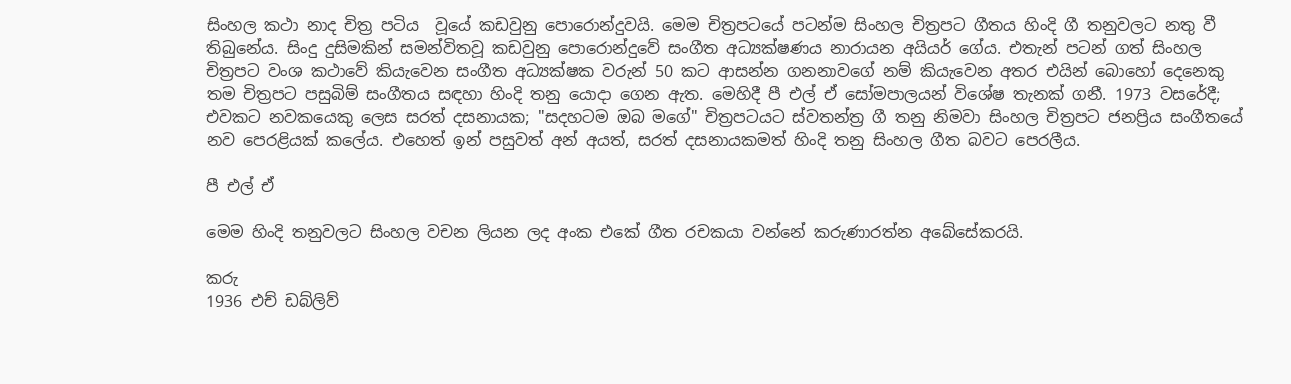සිංහල කථා නාද චිත්‍ර පටිය  වූයේ කඩවුනු පොරොන්දුවයි. මෙම චිත්‍රපටයේ පටන්ම සිංහල චිත්‍රපට ගීතය හිංදි ගී තනුවලට නතු වී තිබුනේය. සිංදු දුසිමකින් සමන්විතවූ කඩවුනු පොරොන්දුවේ සංගීත අධ්‍යක්ෂණය නාරායන අයියර් ගේය. එතැන් පටන් ගත් සිංහල චිත්‍රපට වංශ කථාවේ කියැවෙන සංගීත අධ්‍යක්ෂක වරුන් 50 කට ආසන්න ගනනාවගේ නම් කියැවෙන අතර එයින් බොහෝ දෙනෙකු තම චිත්‍රපට පසුබිම් සංගීතය සඳහා හිංදි තනු යොදා ගෙන ඇත. මෙහිදී පී එල් ඒ සෝමපාලයන් විශේෂ තැනක් ගනී. 1973 වසරේදී; එවකට නවකයෙකු ලෙස සරත් දසනායක; "සදහටම ඔබ මගේ" චිත්‍රපටයට ස්වතන්ත්‍ර ගී තනු නිමවා සිංහල චිත්‍රපට ජනප්‍රිය සංගීතයේ නව පෙරළියක් කලේය. එහෙත් ඉන් පසුවත් අන් අයත්, සරත් දසනායකමත් හිංදි තනු සිංහල ගීත බවට පෙරලීය.

පී එල් ඒ

මෙම හිංදි තනුවලට සිංහල වචන ලියන ලද අංක එකේ ගීත රචකයා වන්නේ කරුණාරත්න අබේසේකරයි.

කරු
1936 එච් ඩබ්ලිව්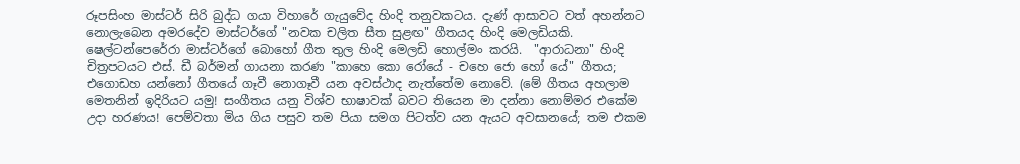රූපසිංහ මාස්ටර් සිරි බුද්ධ ගයා විහාරේ ගැයුවේද හිංදි තනුවකටය. දැණ් ආසාවට වත් අහන්නට නොලැබෙන අමරදේව මාස්ටර්ගේ "නවක චලිත සීත සුළඟ" ගීතයද හිංදි මෙලඩියකි. ෂෙල්ටන්පෙරේරා මාස්ටර්ගේ බොහෝ ගීත තුල හිංදි මෙලඩි හොල්මං කරයි.  "ආරාධනා" හිංදි චිත්‍රපටයට එස්. ඩී බර්මන් ගායනා කරණ "කාහෙ කො රෝයේ - චහෙ ජො හෝ යේ" ගීතය; එගොඩහ යන්නෝ ගීතයේ ගෑවී නොගෑවී යන අවස්ථාද නැත්තේම නොවේ. (මේ ගීතය අහලාම මෙතනින් ඉදිරියට යමු! සංගීතය යනු විශ්ව භාෂාවක් බවට තියෙන මා දන්නා නොම්මර එකේම උදා හරණය! පෙම්වතා මිය ගිය පසුව තම පියා සමග පිටත්ව යන ඇයට අවසානයේ; තම එකම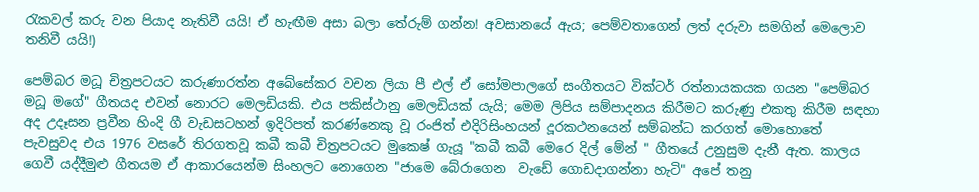රැකවල් කරු වන පියාද නැතිවී යයි! ඒ හැඟීම අසා බලා තේරුම් ගන්න! අවසානයේ ඇය; පෙම්වතාගෙන් ලත් දරුවා සමගින් මෙලොව තනිවී යයි!)

පෙම්බර මධූ චිත්‍රපටයට කරුණාරත්න අබේසේකර වචන ලියා පී එල් ඒ සෝමපාලගේ සංගීතයට වික්ටර් රත්නායකයක ගයන "පෙම්බර මධූ මගේ" ගීතයද එවන් නොරට මෙලඩියකි. එය පකිස්ථානු මෙලඩියක් යැයි; මෙම ලිපිය සම්පාදනය කිරීමට කරුණු එකතු කිරීම සඳහා අද උදෑසන ප්‍රවීන හිංදි ගී වැඩසටහන් ඉදිරිපත් කරණ්නෙකු වූ රංජිත් එදිරිසිංහයන් දූරකථනයෙන් සම්බන්ධ කරගත් මොහොතේ පැවසුවද එය 1976 වසරේ තිරගතවූ කබී කබී චිත්‍රපටයට මුකෙෂ් ගැයූ "කබී කබී මෙරෙ දිල් මේන් " ගීතයේ උනුසුම දැනී ඇත. කාලය ගෙවී යද්දීමුළු ගීතයම ඒ ආකාරයෙන්ම සිංහලට නොගෙන "ජාමෙ බේරාගෙන  වැඩේ ගොඩදාගන්නා හැටි" අපේ තනු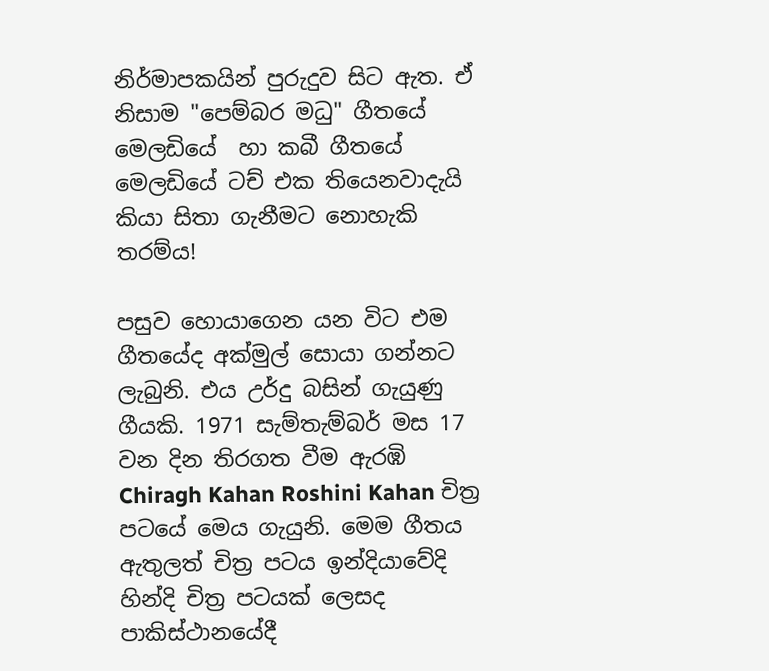නිර්මාපකයින් පුරුදුව සිට ඇත. ඒ නිසාම "පෙම්බර මධු" ගීතයේ මෙලඩියේ  හා කබී ගීතයේ මෙලඩියේ ටච් එක තියෙනවාදැයි කියා සිතා ගැනීමට නොහැකි තරම්ය!

පසුව හොයාගෙන යන විට එම ගීතයේද අක්මුල් සොයා ගන්නට  ලැබුනි. එය උර්දු බසින් ගැයුණු ගීයකි. 1971 සැම්තැම්බර් මස 17 වන දින තිරගත වීම ඇරඹි  Chiragh Kahan Roshini Kahan චිත්‍ර පටයේ මෙය ගැයුනි. මෙම ගීතය ඇතුලත් චිත්‍ර පටය ඉන්දියාවේදි හින්දි චිත්‍ර පටයක් ලෙසද පාකිස්ථානයේදී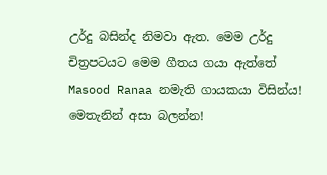උර්දු බසින්ද නිමවා ඇත. මෙම උර්දු චිත්‍රපටයට මෙම ගීතය ගයා ඇත්තේ Masood Ranaa නමැති ගායකයා විසින්ය! මෙතැනින් අසා බලන්න!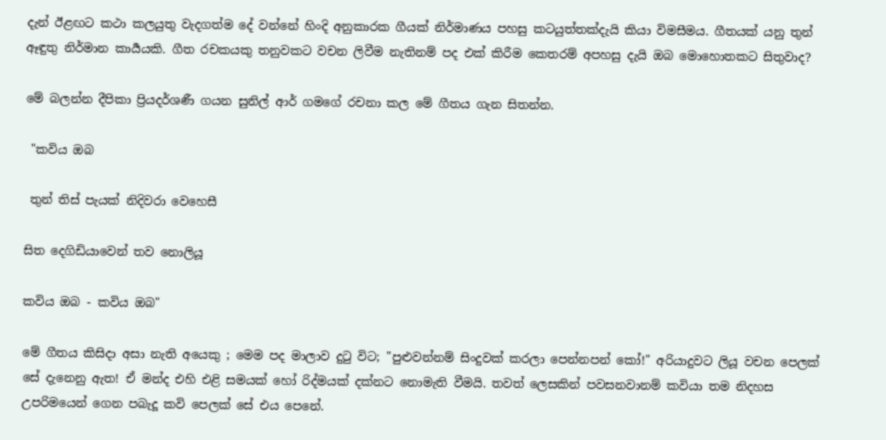දැන් ඊළඟට කථා කලයුතු වැදගත්ම දේ වන්නේ හිංදි අනුකාරක ගීයක් නිර්මාණය පහසු කටයුත්තක්දැයි කියා විමසීමය. ගීතයක් යනු තුන් ඈඳුතු නිර්මාන කාර්‍යයකි. ගීත රචකයකු තනුවකට වචන ලිවීම නැතිනම් පද එක් කිරීම කෙතරම් අපහසු දැයි ඔබ මොහොතකට සිතුවාද?

මේ බලන්න දීපිකා ප්‍රියදර්ශණී ගයන සුනිල් ආර් ගමගේ රචනා කල මේ ගීතය ගැන සිතන්න.

 "කවිය ඔබ

 තුන් තිස් පැයක් නිදිවරා වෙහෙසී

සිත දෙගිඩියාවෙන් තව නොලියූ

කවිය ඔබ - කවිය ඔබ"

මේ ගීතය කිසිදා අසා නැති අයෙකු ; මෙම පද මාලාව දුටු විට; "පුළුවන්නම් සිංදුවක් කරලා පෙන්නපන් කෝ!" අරියාදුවට ලියූ වචන පෙලක් සේ දැනෙනු ඇත! ඒ මන්ද එහි එළි සමයක් හෝ රිද්මයක් දක්නට නොමැති වීමයි. තවත් ලෙසකින් පවසනවානම් කවියා තම නිදහස උපරිමයෙන් ගෙන පබැදූ කවි පෙලක් සේ එය පෙනේ.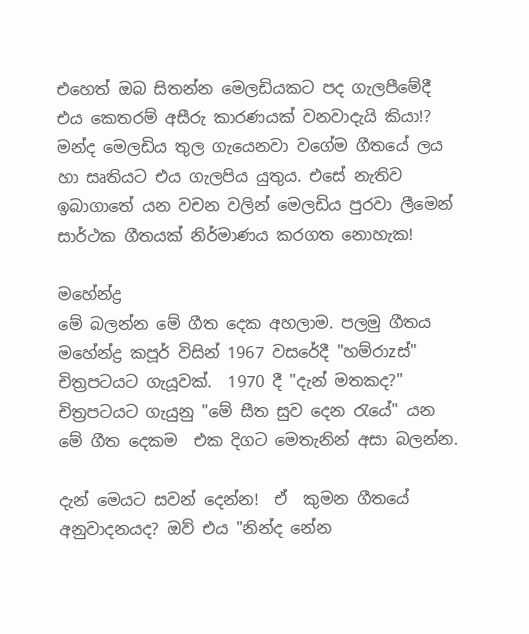එහෙත් ඔබ සිතන්න මෙලඩියකට පද ගැලපීමේදී එය කෙතරම් අසීරු කාරණයක් වනවාදැයි කියා!? මන්ද මෙලඩිය තුල ගැයෙනවා වගේම ගීතයේ ලය හා සෘතියට එය ගැලපිය යුතුය. එසේ නැතිව ඉබාගාතේ යන වචන වලින් මෙලඩිය පුරවා ලීමෙන් සාර්ථක ගීතයක් නිර්මාණය කරගත නොහැක!

මහේන්ද්‍ර
මේ බලන්න මේ ගීත දෙක අහලාම. පලමු ගීතය මහේන්ද්‍ර කපූර් විසින් 1967 වසරේදී "හම්රාzස්" චිත්‍රපටයට ගැයූවක්.  1970 දී "දැන් මතකද?" චිත්‍රපටයට ගැයුනු "මේ සීත සුව දෙන රැයේ" යන මේ ගීත දෙකම  එක දිගට මෙතැනින් අසා බලන්න.

දැන් මෙයට සවන් දෙන්න!  ඒ  කුමන ගීතයේ අනුවාදනයද? ඔව් එය "නින්ද නේන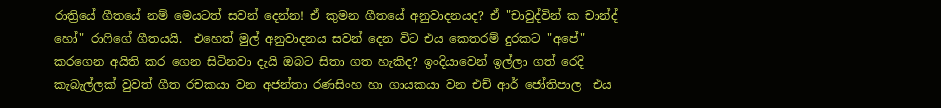රාත්‍රියේ ගීතයේ නම් මෙයටත් සවන් දෙන්න! ඒ කුමන ගීතයේ අනුවාදනයද? ඒ "චාවුද්වින් ක චාන්ද් හෝ" රාෆිගේ ගීතයයි.  එහෙත් මුල් අනුවාදනය සවන් දෙන විට එය කෙතරම් දුරකට "අපේ" කරගෙන අයිති කර ගෙන සිටිනවා දැයි ඔබට සිතා ගත හැකිද? ඉංදියාවෙන් ඉල්ලා ගත් රෙදි කැබැල්ලක් වුවත් ගීත රචකයා වන අජන්තා රණසිංහ හා ගායකයා වන එච් ආර් ජෝතිපාල  එය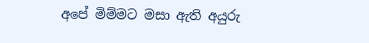අපේ මිම්මට මසා ඇති අයුරු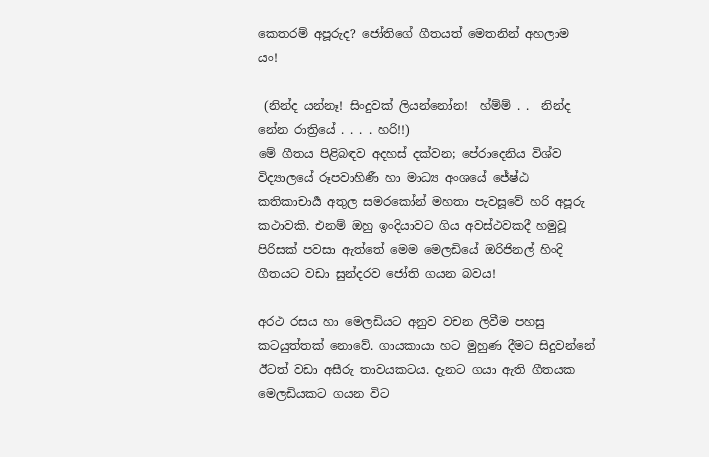කෙතරම් අපූරුද? ජෝතිගේ ගීතයත් මෙතනින් අහලාම යං!

 (නින්ද යන්නෑ! සිංදුවක් ලියන්නෝන!  හ්ම්ම් . .  නින්ද නේන රාත්‍රියේ . . . . හරි!!)
මේ ගීතය පිළිබඳව අදහස් දක්වන; පේරාදෙනිය විශ්ව විද්‍යාලයේ රූපවාහිණී හා මාධ්‍ය අංශයේ ජේෂ්ඨ කතිකාචාර්‍ය අතුල සමරකෝන් මහතා පැවසූවේ හරි අපූරු කථාවකි. එනම් ඔහු ඉංදියාවට ගිය අවස්ථවකදී හමුවූ පිරිසක් පවසා ඇත්තේ මෙම මෙලඩියේ ඔරිජිනල් හිංදි ගීතයට වඩා සුන්දරව ජෝති ගයන බවය!

අරථ රසය හා මෙලඩියට අනුව වචන ලිවීම පහසු කටයුත්තක් නොවේ. ගායකායා හට මුහුණ දීමට සිදුවන්නේ ඊටත් වඩා අසීරු තාවයකටය. දැනට ගයා ඇති ගීතයක මෙලඩියකට ගයන විට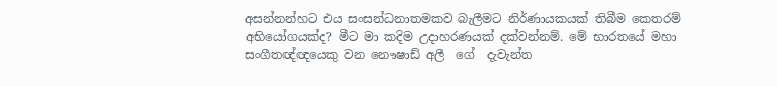අසන්නන්හට එය සංසන්ධනාතමකව බැලීමට නිර්ණායකයක් තිබීම කෙතරම් අභියෝගයක්ද? මීට මා කදිම උදාහරණයක් දක්වන්නම්. මේ භාරතයේ මහා සංගීතඥ්ඥයෙකු වන නෞෂාඩ් අලී  ගේ  දැවැන්ත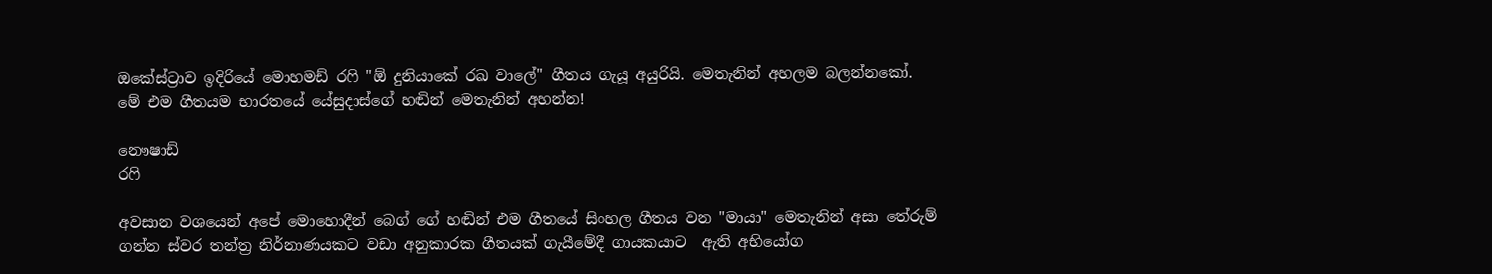ඔකේස්ට්‍රාව ඉදිරියේ මොහමඩ් රෆි "ඕ දුනියාකේ රඛ වාලේ" ගීතය ගැයූ අයුරියි. මෙතැනින් අහලම බලන්නකෝ. මේ එම ගීතයම භාරතයේ යේසුදාස්ගේ හඬින් මෙතැනින් අහන්න!

නෞෂාඩ්
රෆි

අවසාන වශයෙන් අපේ මොහොදීන් බෙග් ගේ හඬින් එම ගීතයේ සිංහල ගීතය වන "මායා" මෙතැනින් අසා තේරුම් ගන්න ස්වර තන්ත්‍ර නිර්නාණයකට වඩා අනුකාරක ගීතයක් ගැයීමේදී ගායකයාට  ඇති අභියෝග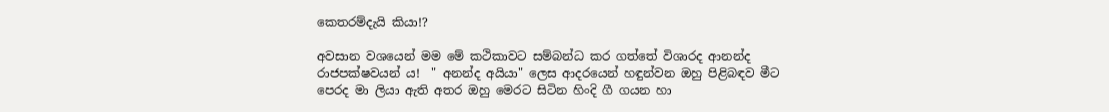කෙතරම්දැයි කියා!?

අවසාන වශයෙන් මම මේ කථිකාවට සම්බන්ධ කර ගත්තේ විශාරද ආනන්ද රාජපක්ෂවයන් ය!  " අනන්ද අයියා" ලෙස ආදරයෙන් හඳුන්වන ඔහු පිළිබඳව මීට පෙරද මා ලියා ඇති අතර ඔහු මෙරට සිටින හිංදි ගී ගයන හා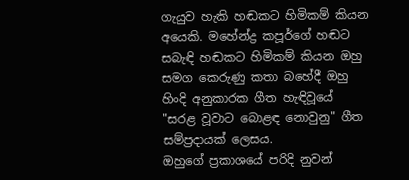ගැයුව හැකි හඬකට හිමිකම් කියන අයෙකි. මහේන්ද්‍ර කපූර්ගේ හඬට සබැඳි හඬකට හිමිකම් කියන ඔහු සමග කෙරුණු කතා බහේදී ඔහු හිංදි අනුකාරක ගීත හැඳිවූයේ "සරළ වූවාට බොළඳ නොවුනු" ගීත සම්ප්‍රදායක් ලෙසය.
ඔහුගේ ප්‍රකාශයේ පරිදි නුවන්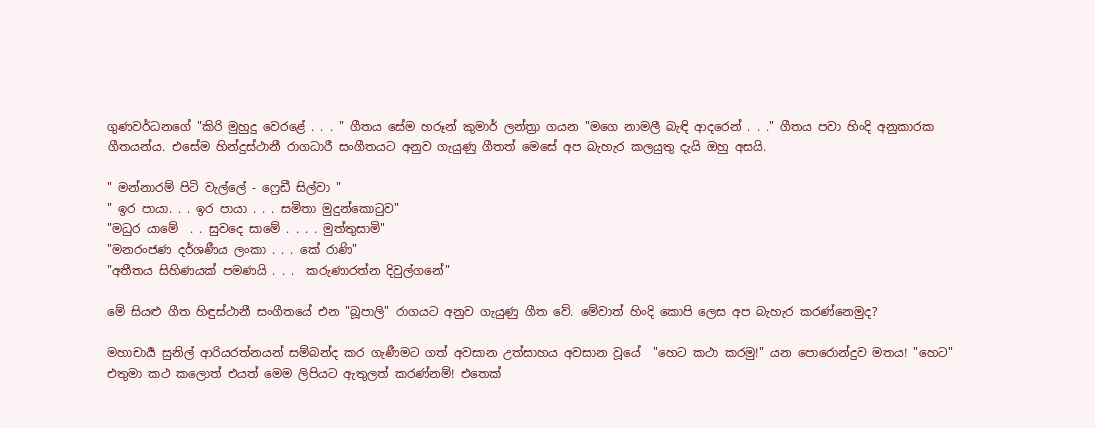ගුණවර්ධනගේ "කිරි මුහුදු වෙරළේ . . . " ගීතය සේම හරූන් කුමාර් ලන්ත්‍රා ගයන "මගෙ නාමලී බැඳි ආදරෙන් . . ." ගීතය පවා හිංදි අනුකාරක ගීතයන්ය. එසේම හින්දුස්ථානී රාගධාරී සංගීතයට අනුව ගැයුණු ගීතත් මෙසේ අප බැහැර කලයුතු දැයි ඔහු අසයි.

" මන්නාරම් පිටි වැල්ලේ - ෆ්‍රෙඩී සිල්වා "
" ඉර පායා. . . ඉර පායා . . . සමිතා මුදුන්කොටුව"
"මධුර යාමේ  . . සුවදෙ සාමේ . . . . මුත්තුසාමි"
"මනරංජණ දර්ශණීය ලංකා . . . කේ රාණි"
"අතීතය සිහිණයක් පමණයි . . .  කරුණාරත්න දිවුල්ගනේ"

මේ සියළු ගීත හිඳුස්ථානී සංගීතයේ එන "බූපාලි" රාගයට අනුව ගැයුණු ගීත වේ. මේවාත් හිංදි කොපි ලෙස අප බැහැර කරණ්නෙමුද?

මහාචාර්‍ය සුනිල් ආරියරත්නයන් සම්බන්ද කර ගැණීමට ගත් අවසාන උත්සාහය අවසාන වූයේ  "හෙට කථා කරමු!" යන පොරොන්දුව මතය! "හෙට" එතුමා කථ කලොත් එයත් මෙම ලිපියට ඇතුලත් කරණ්නම්! එතෙක්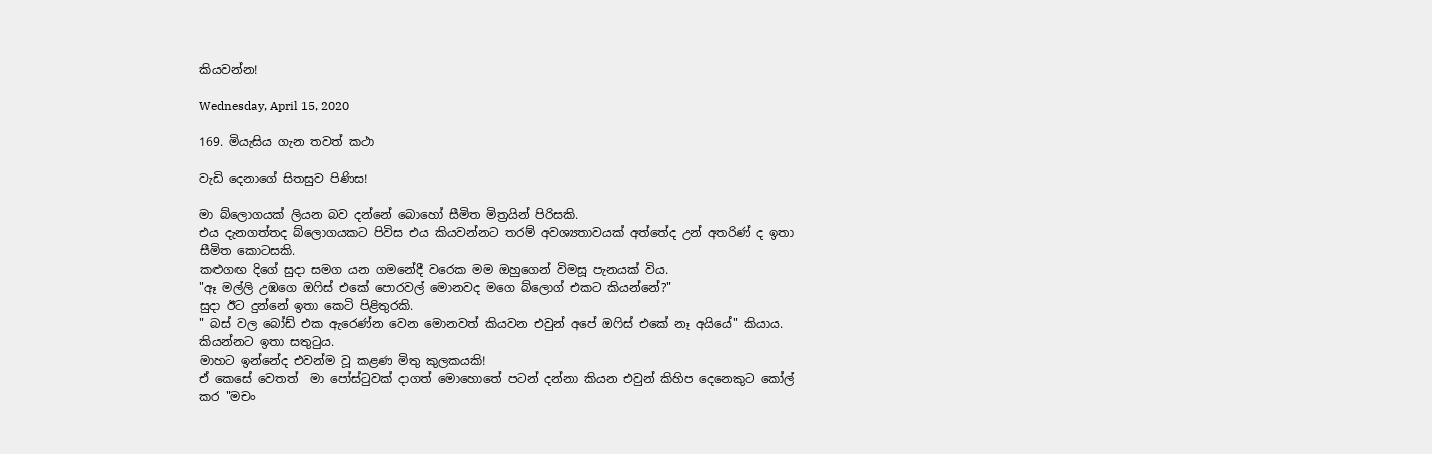කියවන්න!

Wednesday, April 15, 2020

169. මියැසිය ගැන තවත් කථා

වැඩි දෙනාගේ සිතසුව පිණිස!

මා බ්ලොගයක් ලියන බව දන්නේ බොහෝ සීමිත මිත්‍රයින් පිරිසකි.
එය දැනගත්තද බ්ලොගයකට පිවිස එය කියවන්නට තරම් අවශ්‍යතාවයක් අත්තේද උන් අතරිණ් ද ඉතා සීමිත කොටසකි.
කළුගඟ දිගේ සුදා සමග යන ගමනේදී වරෙක මම ඔහුගෙන් විමසූ පැනයක් විය.
"ඈ මල්ලි උඹගෙ ඔෆිස් එකේ පොරවල් මොනවද මගෙ බ්ලොග් එකට කියන්නේ?"
සුදා ඊට දුන්නේ ඉතා කෙටි පිළිතුරකි.
" බස් වල බෝඩ් එක ඇරෙණ්න වෙන මොනවත් කියවන එවුන් අපේ ඔෆිස් එකේ නෑ අයියේ" කියාය.
කියන්නට ඉතා සතුටුය.
මාහට ඉන්නේද එවන්ම වූ කළණ මිතු කුලකයකි!
ඒ කෙසේ වෙතත්  මා පෝස්ටුවක් දාගත් මොහොතේ පටන් දන්නා කියන එවුන් කිහිප දෙනෙකුට කෝල් කර "මචං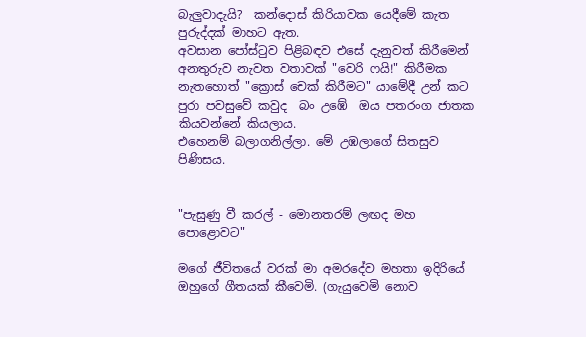බැලුවාදැයි?  කන්දොස් කිරියාවක යෙදීමේ කැත පුරුද්දක් මාහට ඇත.
අවසාන පෝස්ටුව පිළිබඳව එසේ දැනුවත් කිරීමෙන් අනතුරුව නැවත වතාවක් "වෙරි ෆයි!" කිරීමක නැතහොත් "ක්‍රොස් චෙක් කිරීමට" යාමේදී උන් කට පුරා පවසුවේ කවුද  බං උඹේ  ඔය පතරංග ජාතක කියවන්නේ කියලාය.
එහෙනම් බලාගනිල්ලා. මේ උඹලාගේ සිතසුව පිණිසය.


"පැසුණු වී කරල් - මොනතරම් ලඟද මහ පොළොවට"

මගේ ජීවිතයේ වරක් මා අමරදේව මහතා ඉදිරියේ ඔහුගේ ගීතයක් කීවෙමි. (ගැයුවෙමි නොව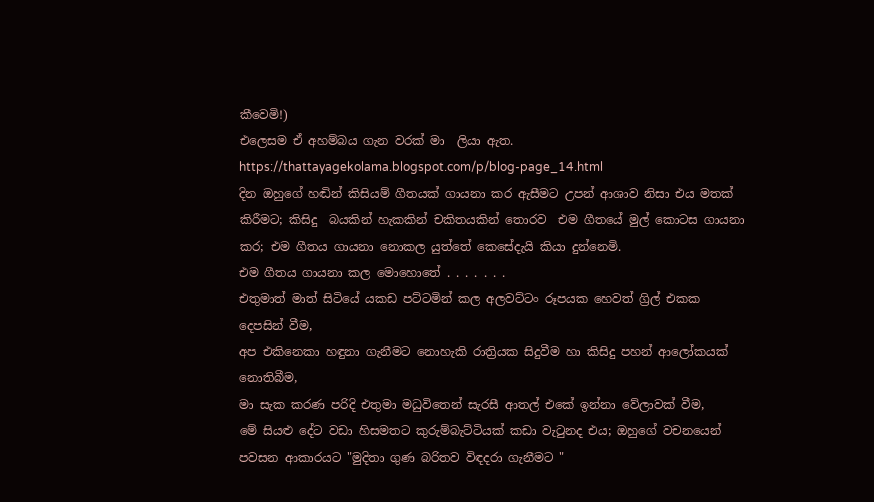කීවෙමි!)
එලෙසම ඒ අහම්බය ගැන වරක් මා  ලියා ඇත.
https://thattayagekolama.blogspot.com/p/blog-page_14.html
දින ඔහුගේ හඬින් කිසියම් ගීතයක් ගායනා කර ඇසීමට උපන් ආශාව නිසා එය මතක් කිරීමට; කිසිදු  බයකින් හැකකින් චකිතයකින් තොරව  එම ගීතයේ මුල් කොටස ගායනා කර; එම ගීතය ගායනා නොකල යුත්තේ කෙසේදැයි කියා දුන්නෙමි.
එම ගීතය ගායනා කල මොහොතේ . . . . . . .
එතුමාත් මාත් සිටියේ යකඩ පට්ටමින් කල අලවට්ටං රූපයක හෙවත් ග්‍රිල් එකක දෙපසින් වීම,
අප එකිනෙකා හඳුනා ගැනීමට නොහැකි රාත්‍රියක සිදුවීම හා කිසිදු පහන් ආලෝකයක් නොතිබීම,
මා සැක කරණ පරිදි එතුමා මධුවිතෙන් සැරසී ආතල් එකේ ඉන්නා වේලාවක් වීම,
මේ සියළු දේට වඩා හිසමතට කුරුම්බැට්ටියක් කඩා වැටුනද එය; ඔහුගේ වචනයෙන් පවසන ආකාරයට "මුදිතා ගුණ බරිතව විඳදරා ගැනීමට "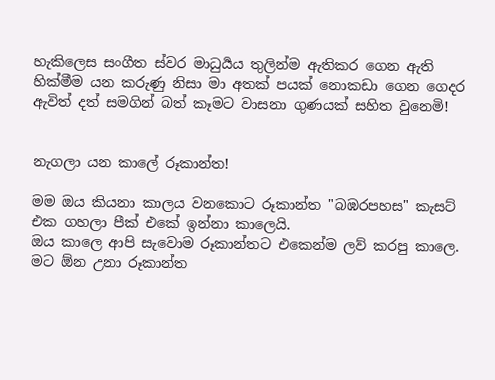හැකිලෙස සංගීත ස්වර මාධුර්‍යය තුලින්ම ඇතිකර ගෙන ඇති හික්මීම යන කරුණු නිසා මා අතක් පයක් නොකඩා ගෙන ගෙදර ඇවිත් දත් සමගින් බත් කෑමට වාසනා ගුණයක් සහිත වුනෙමි!


නැගලා යන කාලේ රූකාන්ත!

මම ඔය කියනා කාලය වනකොට රූකාන්ත "බඹරපහස" කැසට් එක ගහලා පීක් එකේ ඉන්නා කාලෙයි.
ඔය කාලෙ ආපි සැවොම රූකාන්තට එකෙන්ම ලව් කරපු කාලෙ.
මට ඕන උනා රූකාන්ත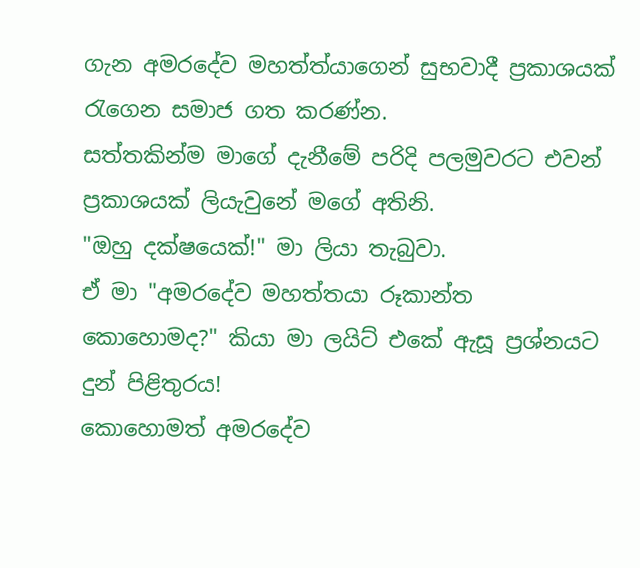ගැන අමරදේව මහත්ත්යාගෙන් සුභවාදී ප්‍රකාශයක් රැගෙන සමාජ ගත කරණ්න.
සත්තකින්ම මාගේ දැනීමේ පරිදි පලමුවරට එවන් ප්‍රකාශයක් ලියැවුනේ මගේ අතිනි.
"ඔහු දක්ෂයෙක්!" මා ලියා තැබුවා.
ඒ මා "අමරදේව මහත්තයා රූකාන්ත කොහොමද?" කියා මා ලයිට් එකේ ඇසූ ප්‍රශ්නයට දුන් පිළිතුරය!
කොහොමත් අමරදේව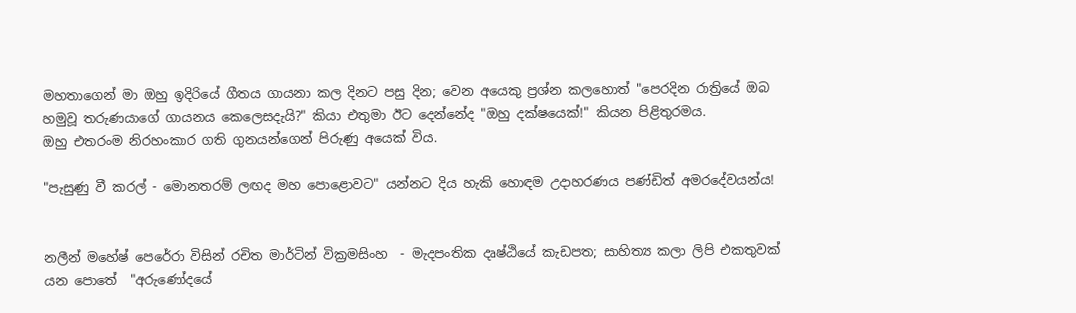මහතාගෙන් මා ඔහු ඉදිරියේ ගීතය ගායනා කල දිනට පසු දින; වෙන අයෙකු ප්‍රශ්න කලහොත් "පෙරදින රාත්‍රියේ ඔබ හමුවූ තරුණයාගේ ගායනය කෙලෙසදැයි?" කියා එතුමා ඊට දෙන්නේද "ඔහු දක්ෂයෙක්!" කියන පිළිතුරමය.
ඔහු එතරංම නිරහංකාර ගති ගුනයන්ගෙන් පිරුණු අයෙක් විය.

"පැසුණු වී කරල් - මොනතරම් ලඟද මහ පොළොවට" යන්නට දිය හැකි හොඳම උදාහරණය පණ්ඩිත් අමරදේවයන්ය!


නලීන් මහේෂ් පෙරේරා විසින් රචිත මාර්ටින් වික්‍රමසිංහ  - මැදපංතික දෘෂ්ඨියේ කැඩපත; සාහිත්‍ය කලා ලිපි එකතුවක් යන පොතේ  "අරුණෝදයේ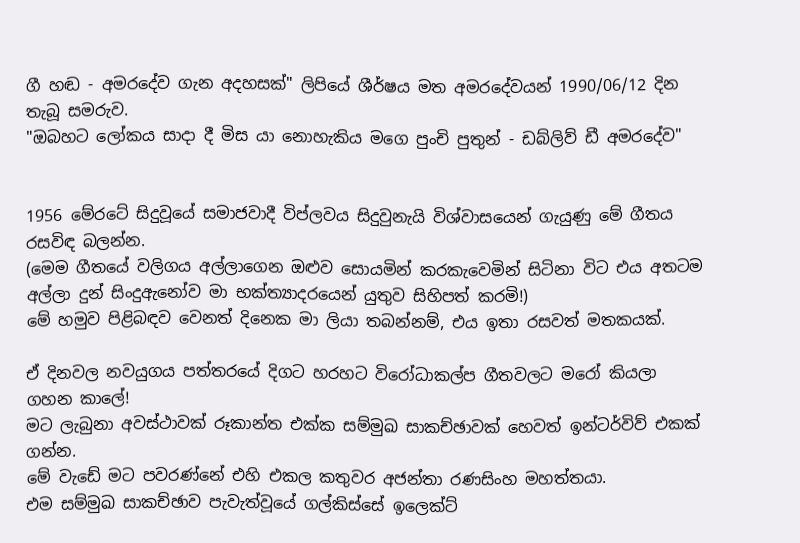ගී හඬ - අමරදේව ගැන අදහසක්" ලිපියේ ශීර්ෂය මත අමරදේවයන් 1990/06/12 දින තැබූ සමරුව.
"ඔබහට ලෝකය සාදා දී මිස යා නොහැකිය මගෙ පුංචි පුතුන් - ඩබ්ලිව් ඩී අමරදේව"


1956 මේරටේ සිදුවූයේ සමාජවාදී විප්ලවය සිදුවුනැයි විශ්වාසයෙන් ගැයුණු මේ ගීතය රසවිඳ බලන්න.
(මෙම ගීතයේ වලිගය අල්ලාගෙන ඔළුව සොයමින් කරකැවෙමින් සිටිනා විට එය අතටම අල්ලා දුන් සිංදුඇනෝව මා භක්ත්‍යාදරයෙන් යුතුව සිහිපත් කරමි!)
මේ හමුව පිළිබඳව වෙනත් දිනෙක මා ලියා තබන්නම්, එය ඉතා රසවත් මතකයක්.

ඒ දිනවල නවයුගය පත්තරයේ දිගට හරහට විරෝධාකල්ප ගීතවලට මරෝ කියලා ගහන කාලේ!
මට ලැබුනා අවස්ථාවක් රූකාන්ත එක්ක සම්මුඛ සාකච්ඡාවක් හෙවත් ඉන්ටර්විව් එකක් ගන්න.
මේ වැඩේ මට පවරණ්නේ එහි එකල කතුවර අජන්තා රණසිංහ මහත්තයා.
එම සම්මුඛ සාකච්ඡාව පැවැත්වූයේ ගල්කිස්සේ ඉලෙක්ට්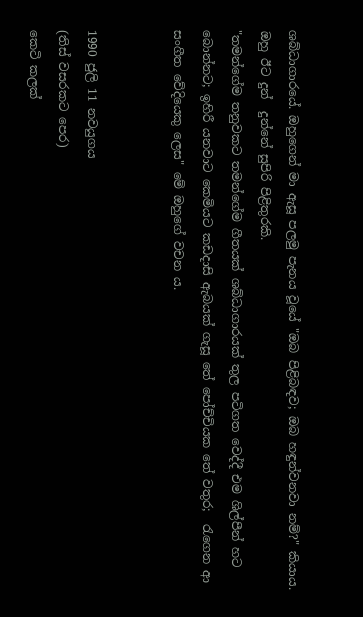ශබ්ධාගාරයේ. ඔහුගෙන් මා ඇසූ පලමු පැනය වූයේ "ඔබ පිළිබඳව; ඔබ හඳුන්වනවා නම්?" කියාය.
ඔහු ඊට දුන්  දුන්නේ සුපිරි පිළිතුරකි.
"තමන්ගේම තනුවකට තමන්ගේම ගීතයක් ශබ්ධාගාරයක් තුල පටිගත වෙද්දී එම ශිල්පීන් හට බොන්නට; ඉහිරී යනවාට කෙමියට කඩදාසි ඇබයක් ගැසූ තේ පෝච්චියක තේ වතුර;  රැගෙන ආ සංගීත වේදියෙකු ලෙස" මේ ඔහුගේ වචන ය.


1990 ජුලි 11 නවයුගය
(තිස් වසරකට පෙර)
කෙටි කලක්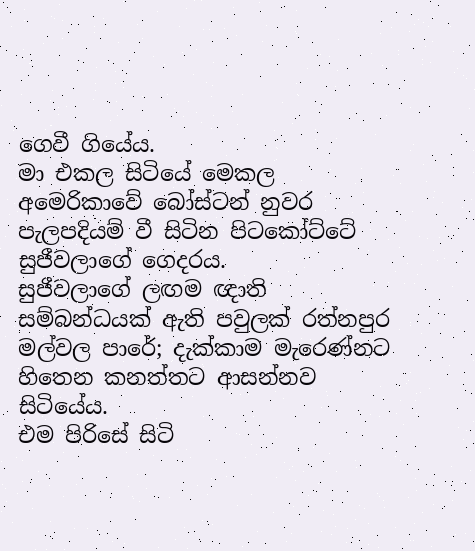ගෙවී ගියේය.
මා එකල සිටියේ මෙකල අමෙරිකාවේ බෝස්ටන් නුවර පැලපදියම් වී සිටින පිටකෝට්ටේ සුජීවලාගේ ගෙදරය.
සුජීවලාගේ ලඟම ඥාති සම්බන්ධයක් ඇති පවුලක් රත්නපුර මල්වල පාරේ; දැක්කාම මැරෙණ්නට හිතෙන කනත්තට ආසන්නව සිටියේය.
එම පිරිසේ සිටි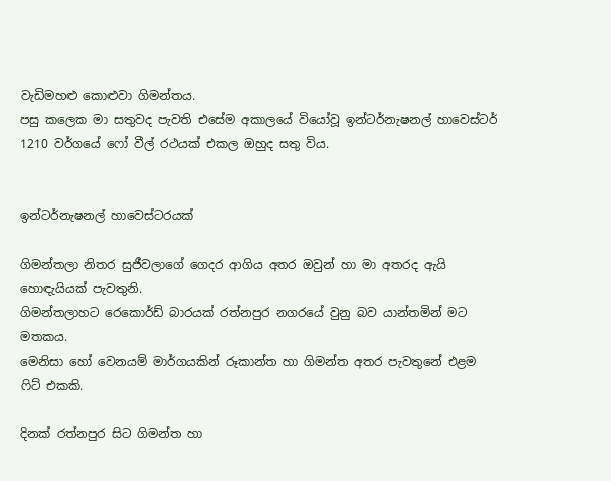වැඩිමහළු කොළුවා ගිමන්තය.
පසු කලෙක මා සතුවද පැවති එසේම අකාලයේ වියෝවූ ඉන්ටර්නැෂනල් හාවෙස්ටර් 1210 වර්ගයේ ෆෝ වීල් රථයක් එකල ඔහුද සතු විය.


ඉන්ටර්නැෂනල් හාවෙස්ටරයක්

ගිමන්තලා නිතර සුජීවලාගේ ගෙදර ආගිය අතර ඔවුන් හා මා අතරද ඇයි හොඳැයියක් පැවතුනි.
ගිමන්තලාහට රෙකොර්ඩ් බාරයක් රත්නපුර නගරයේ වුනු බව යාන්තමින් මට මතකය.
මෙනිසා හෝ වෙනයම් මාර්ගයකින් රූකාන්ත හා ගිමන්ත අතර පැවතුනේ එළම ෆිට් එකකි.

දිනක් රත්නපුර සිට ගිමන්ත හා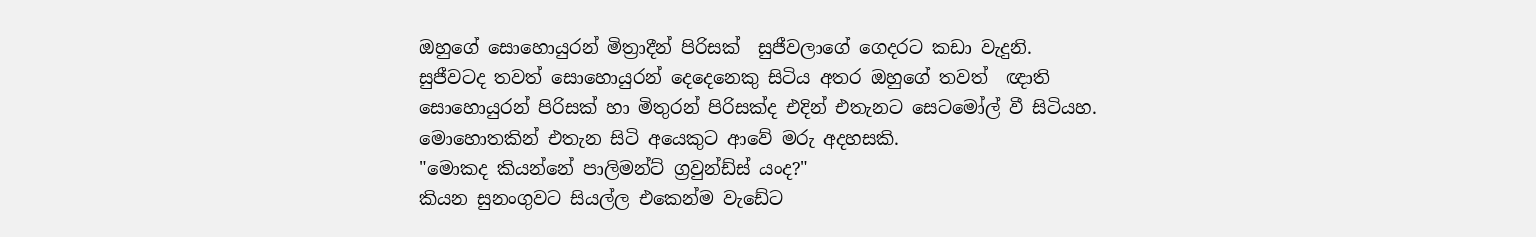ඔහුගේ සොහොයුරන් මිත්‍රාදීන් පිරිසක්  සුජීවලාගේ ගෙදරට කඩා වැදුනි.
සුජීවටද තවත් සොහොයුරන් දෙදෙනෙකු සිටිය අතර ඔහුගේ තවත්  ඥාති සොහොයුරන් පිරිසක් හා මිතුරන් පිරිසක්ද එදින් එතැනට සෙටමෝල් වී සිටියහ.
මොහොතකින් එතැන සිටි අයෙකුට ආවේ මරු අදහසකි.
"මොකද කියන්නේ පාලිමන්ට් ග්‍රවුන්ඩ්ස් යංද?"
කියන සුනංගුවට සියල්ල එකෙන්ම වැඩේට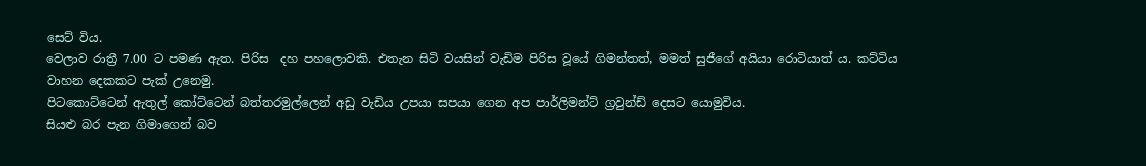සෙට් විය.
වෙලාව රාත්‍රී 7.00 ට පමණ ඇත. පිරිස  දහ පහලොවකි. එතැන සිටි වයසින් වැඩිම පිරිස වූයේ ගිමන්තත්, මමත් සුජීගේ අයියා රොටියාත් ය. කට්ටිය වාහන දෙකකට පැක් උනෙමු.
පිටකොට්ටෙන් ඇතුල් කෝට්ටෙන් බත්තරමුල්ලෙන් අඩු වැඩිය උපයා සපයා ගෙන අප පාර්ලිමන්ට් ග්‍රවුන්ඩ් දෙසට යොමුවිය.
සියළු බර පැන ගිමාගෙන් බව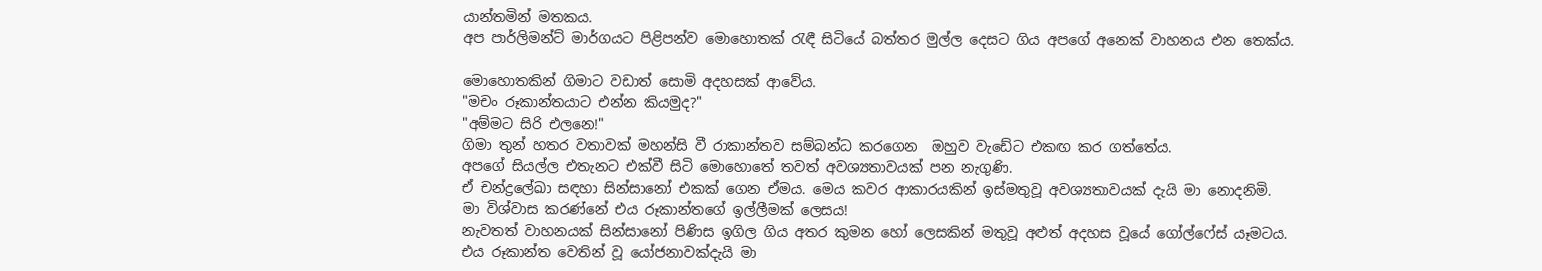යාන්තමින් මතකය.
අප පාර්ලිමන්ට් මාර්ගයට පිළිපන්ව මොහොතක් රැඳී සිටියේ බත්තර මුල්ල දෙසට ගිය අපගේ අනෙක් වාහනය එන තෙක්ය.

මොහොතකින් ගිමාට වඩාත් සොමි අදහසක් ආවේය.
"මචං රූකාන්තයාට එන්න කියමුද?"
"අම්මට සිරි එලනෙ!"
ගිමා තුන් හතර වතාවක් මහන්සි වී රාකාන්තව සම්බන්ධ කරගෙන  ඔහුව වැඩේට එකඟ කර ගත්තේය.
අපගේ සියල්ල එතැනට එක්වී සිටි මොහොතේ තවත් අවශ්‍යතාවයක් පන නැගුණි.
ඒ චන්ද්‍රලේඛා සඳහා සින්සානෝ එකක් ගෙන ඒමය. මෙය කවර ආකාරයකින් ඉස්මතුවූ අවශ්‍යතාවයක් දැයි මා නොදනිමි.
මා විශ්වාස කරණ්නේ එය රූකාන්තගේ ඉල්ලීමක් ලෙසය!
නැවතත් වාහනයක් සින්සානෝ පිණිස ඉගිල ගිය අතර කුමන හෝ ලෙසකින් මතුවූ අළුත් අදහස වූයේ ගෝල්ෆේස් යෑමටය.
එය රූකාන්ත වෙතින් වූ යෝජනාවක්දැයි මා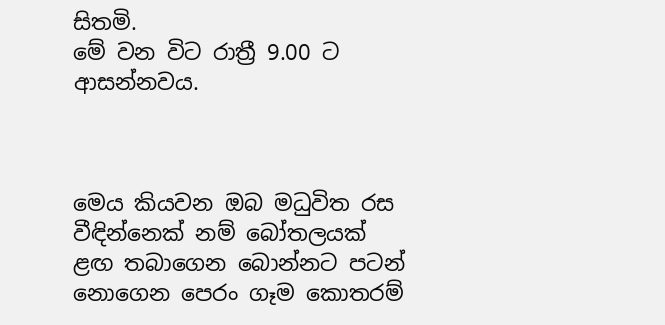සිතමි.
මේ වන විට රාත්‍රී 9.00 ට ආසන්නවය.



මෙය කියවන ඔබ මධුවිත රස වීඳින්නෙක් නම් බෝතලයක් ළඟ තබාගෙන බොන්නට පටන් නොගෙන පෙරං ගෑම කොතරම්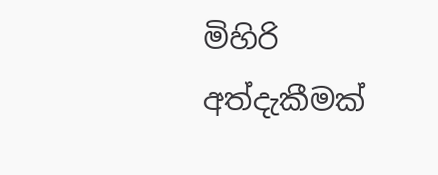මිහිරි අත්දැකීමක්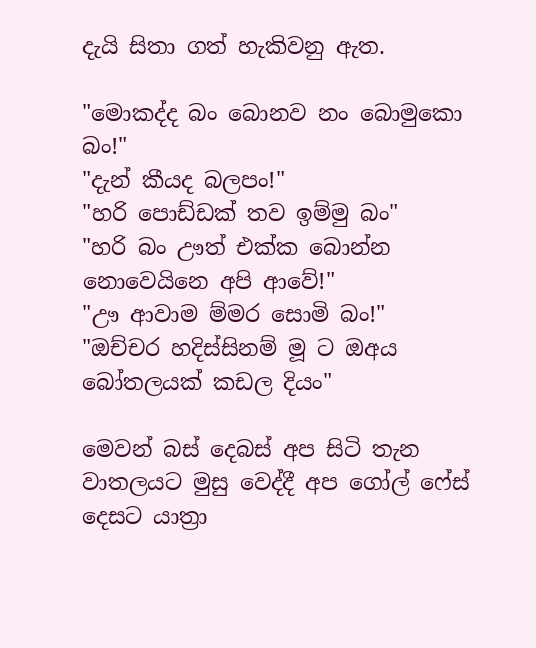දැයි සිතා ගත් හැකිවනු ඇත.

"මොකද්ද බං බොනව නං බොමුකො බං!"
"දැන් කීයද බලපං!"
"හරි පොඩ්ඩක් තව ඉම්මු බං"
"හරි බං ඌත් එක්ක බොන්න නොවෙයිනෙ අපි ආවේ!"
"ඌ ආවාම ම්මර සොමි බං!"
"ඔච්චර හදිස්සිනම් මූ ට ඔඅය බෝතලයක් කඩල දියං"

මෙවන් බස් දෙබස් අප සිටි තැන වාතලයට මුසු වෙද්දී අප ගෝල් ෆේස් දෙසට යාත්‍රා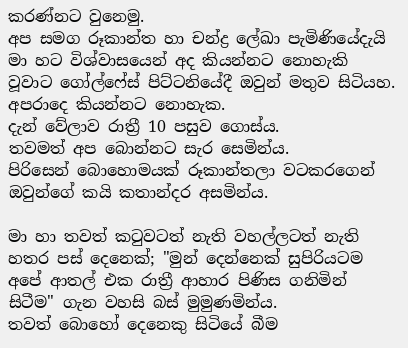කරණ්නට වුනෙමු.
අප සමග රූකාන්ත හා චන්ද්‍ර ලේඛා පැමිණියේදැයි මා හට විශ්වාසයෙන් අද කියන්නට නොහැකි වූවාට ගෝල්ෆේස් පිට්ටනියේදී ඔවුන් මතුව සිටියහ.
අපරාදෙ කියන්නට නොහැක.
දැන් වේලාව රාත්‍රී 10 පසුව ගොස්ය.
තවමත් අප බොන්නට සැර සෙමින්ය.
පිරිසෙන් බොහොමයක් රූකාන්තලා වටකරගෙන් ඔවුන්ගේ කයි කතාන්දර අසමින්ය.

මා හා තවත් කටුවටත් නැති වහල්ලටත් නැති හතර පස් දෙනෙක්; "මුන් දෙන්නෙක් සුපිරියටම අපේ ආතල් එක රාත්‍රී ආහාර පිණිස ගනිමින් සිටීම" ගැන වහසි බස් මුමුණමින්ය.
තවත් බොහෝ දෙනෙකු සිටියේ බීම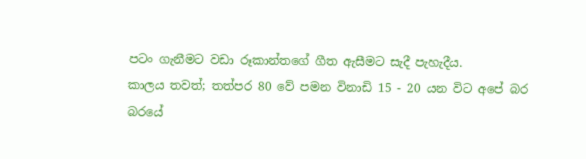පටං ගැනීමට වඩා රූකාන්තගේ ගීත ඇසීමට සැදී පැහැදීය.
කාලය තවත්; තත්පර 80 වේ පමන විනාඩි 15 - 20 යන විට අපේ බර බරයේ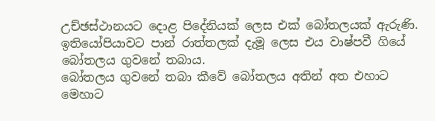උච්ඡස්ථානයට දොළ පිදේනියක් ලෙස එක් බෝතලයක් ඇරුණි.
ඉතියෝපියාවට පාන් රාත්තලක් දැමූ ලෙස එය වාෂ්පවී ගියේ බෝතලය ගුවනේ තබාය.
බෝතලය ගුවනේ තබා කීවේ බෝතලය අතින් අත එහාට මෙහාට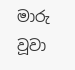මාරු වූවා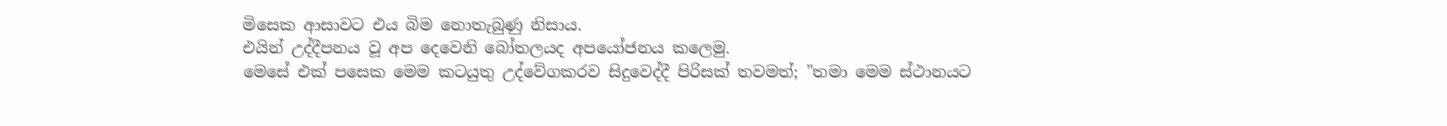මිසෙක ආසාවට එය බිම නොතැබුණු නිසාය.
එයින් උද්දීපනය වූ අප දෙවෙනි බෝතලයද අපයෝජනය කලෙමු.
මෙසේ එක් පසෙක මෙම කටයුතු උද්වේගකරව සිදුවෙද්දී පිරිසක් තවමත්; "තමා මෙම ස්ථානයට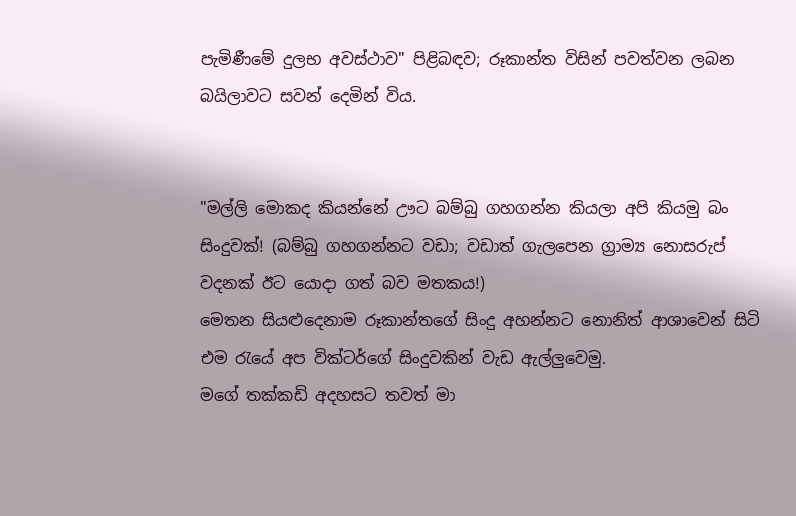පැමිණීමේ දුලභ අවස්ථාව" පිළිබඳව; රූකාන්ත විසින් පවත්වන ලබන බයිලාවට සවන් දෙමින් විය.


"මල්ලි මොකද කියන්නේ ඌට බම්බු ගහගන්න කියලා අපි කියමු බං සිංදුවක්! (බම්බු ගහගන්නට වඩා; වඩාත් ගැලපෙන ග්‍රාම්‍ය නොසරුප් වදනක් ඊට යොදා ගත් බව මතකය!)
මෙතන සියළුදෙනාම රූකාන්තගේ සිංදු අහන්නට නොනිත් ආශාවෙන් සිටි එම රැයේ අප වික්ටර්ගේ සිංදුවකින් වැඩ ඇල්ලුවෙමු.
මගේ තක්කඩි අදහසට තවත් මා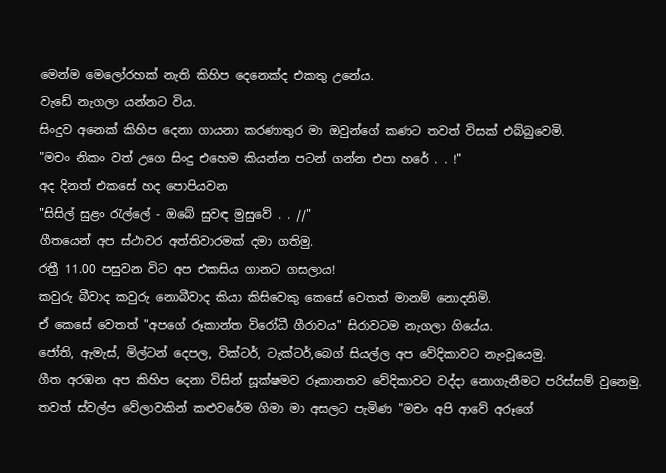මෙන්ම මෙලෝරහක් නැති කිහිප දෙනෙක්ද එකතු උනේය.
වැඩේ නැගලා යන්නට විය.
සිංදුව අනෙක් කිහිප දෙනා ගායනා කරණාතුර මා ඔවුන්ගේ කණට තවත් විසක් එබ්බුවෙමි.
"මචං නිකං වත් උගෙ සිංදු එහෙම කියන්න පටන් ගන්න එපා හරේ . . !"
අද දිනත් එකසේ හද පොපියවන
"සිසිල් සුළං රැල්ලේ - ඔබේ සුවඳ මුසුවේ . . //"
ගීතයෙන් අප ස්ථාවර අත්තිවාරමක් දමා ගතිමු.
රත්‍රී 11.00 පසුවන විට අප එකසිය ගානට ගසලාය!
කවුරු බීවාද කවුරු නොබීවාද කියා කිසිවෙකු කෙසේ වෙතත් මානම් නොදනිමි.
ඒ කෙසේ වෙතත් "අපගේ රූකාන්ත විරෝධී ගීරාවය" සිරාවටම නැගලා ගියේය.
ජෝති, ඇමැස්, මිල්ටන් දෙපල, වික්ටර්, ටැක්ටර්,බෙග් සියල්ල අප වේදිකාවට නැංවූයෙමු.
ගීත අරඹන අප කිහිප දෙනා විසින් සූක්ෂමව රූකානතව වේදිකාවට වද්දා නොගැනීමට පරිස්සම් වුනෙමු.
තවත් ස්වල්ප වේලාවකින් කළුවරේම ගිමා මා අසලට පැමිණ "මචං අපි ආවේ අරූගේ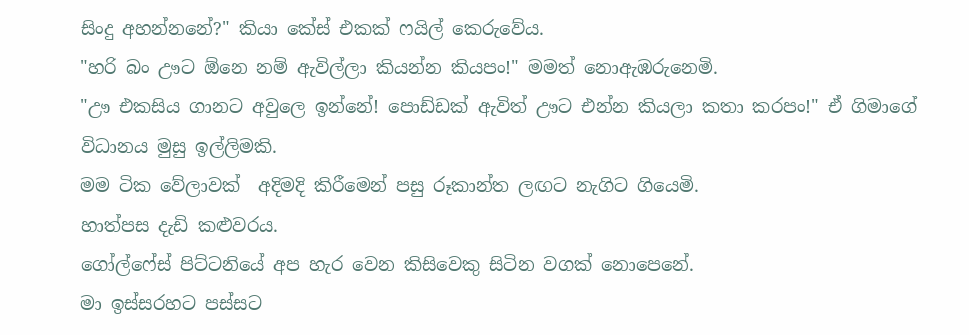සිංදු අහන්නනේ?" කියා කේස් එකක් ෆයිල් කෙරුවේය.
"හරි බං ඌට ඕනෙ නම් ඇවිල්ලා කියන්න කියපං!" මමත් නොඇඹරුනෙමි.
"ඌ එකසිය ගානට අවුලෙ ඉන්නේ! පොඩ්ඩක් ඇවිත් ඌට එන්න කියලා කතා කරපං!" ඒ ගිමාගේ  විධානය මුසු ඉල්ලිමකි.
මම ටික වේලාවක්  අදිමදි කිරීමෙන් පසු රූකාන්ත ලඟට නැගිට ගියෙමි.
හාත්පස දැඩි කළුවරය.
ගෝල්ෆේස් පිට්ටනියේ අප හැර වෙන කිසිවෙකු සිටින වගක් නොපෙනේ.
මා ඉස්සරහට පස්සට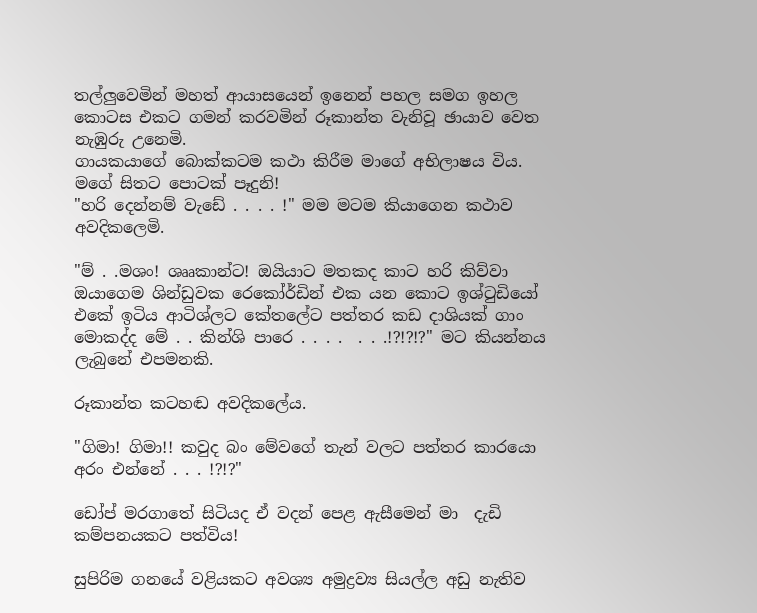තල්ලුවෙමින් මහත් ආයාසයෙන් ඉනෙන් පහල සමග ඉහල කොටස එකට ගමන් කරවමින් රූකාන්ත වැනිවූ ඡායාව වෙත නැඹුරු උනෙමි.
ගායකයාගේ බොක්කටම කථා කිරීම මාගේ අභිලාෂය විය.
මගේ සිතට පොටක් පෑදුනි!
"හරි දෙන්නම් වැඩේ . . . . !" මම මටම කියාගෙන කථාව අවදිකලෙමි.

"ම් . .මශං! ශෲකාන්ට! ඔයියාට මතකද කාට හරි කිව්වා ඔයාගෙම ශින්ඩුවක රෙකෝර්ඩින් එක යන කොට ඉශ්ටුඩියෝ එකේ ඉටිය ආටිශ්ලට කේතලේට පත්තර කඩ දාශියක් ගාං මොකද්ද මේ . . කින්ශි පාරෙ . . . .  . . .!?!?!?" මට කියන්නය ලැබුනේ එපමනකි.

රූකාන්ත කටහඬ අවදිකලේය.

"ගිමා! ගිමා!! කවුද බං මේවගේ තැන් වලට පත්තර කාරයො අරං එන්නේ . . . !?!?"

ඩෝප් මරගාතේ සිටියද ඒ වදන් පෙළ ඇසීමෙන් මා  දැඩි කම්පනයකට පත්විය!

සුපිරිම ගනයේ වළියකට අවශ්‍ය අමුද්‍රව්‍ය සියල්ල අඩු නැතිව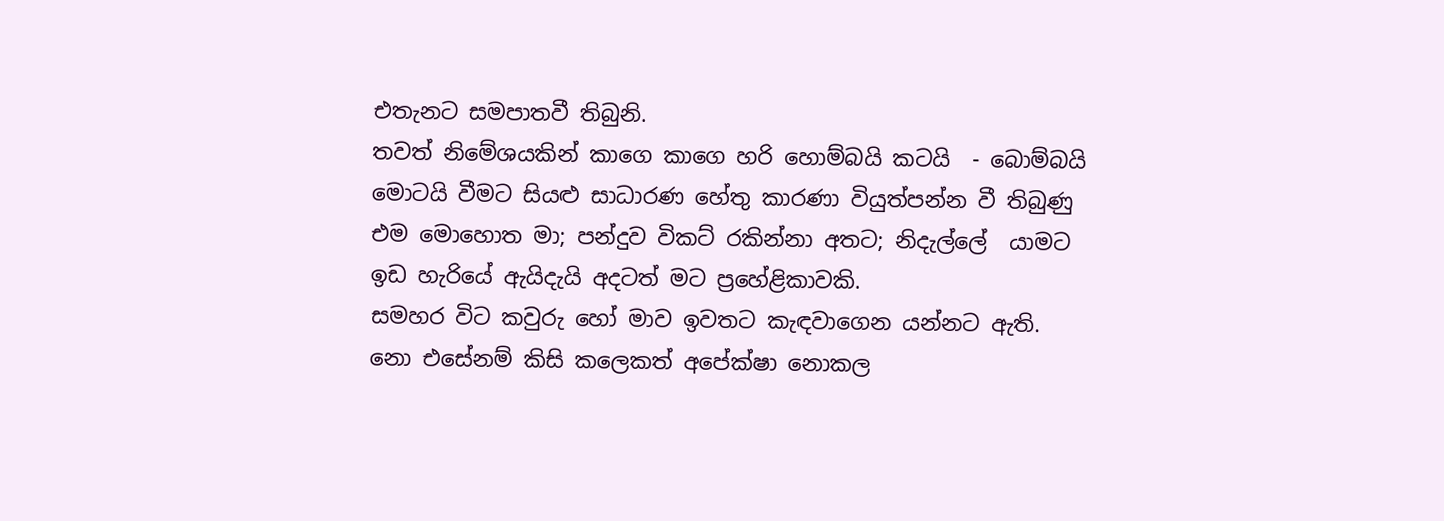එතැනට සමපාතවී තිබුනි.
තවත් නිමේශයකින් කාගෙ කාගෙ හරි හොම්බයි කටයි  - බොම්බයි මොටයි වීමට සියළු සාධාරණ හේතු කාරණා වියුත්පන්න වී තිබුණු එම මොහොත මා; පන්දුව විකට් රකින්නා අතට; නිදැල්ලේ  යාමට ඉඩ හැරියේ ඇයිදැයි අදටත් මට ප්‍රහේළිකාවකි.
සමහර විට කවුරු හෝ මාව ඉවතට කැඳවාගෙන යන්නට ඇති.
නො එසේනම් කිසි කලෙකත් අපේක්ෂා නොකල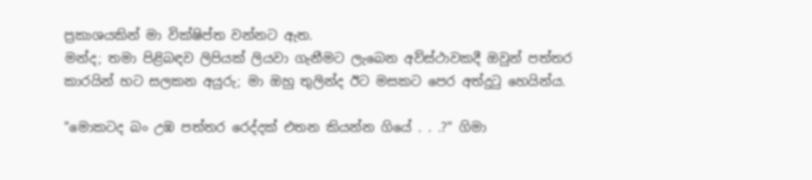ප්‍රකාශයකින් මා වික්ෂිප්ත වන්නට ඇත.
මන්ද; තමා පිළිබඳව ලිපියක් ලියවා ගැනීමට ලැබෙන අව්ස්ථාවකදී ඔවුන් පත්තර කාරයින් හට සලකන අයුරු; මා ඔහු තුලින්ද ඊට මසකට පෙර අත්දුටු හෙයින්ය.

"මොකටද බං උඹ පත්තර රෙද්දක් එතන කියන්න ගියේ . . .?" ගිමා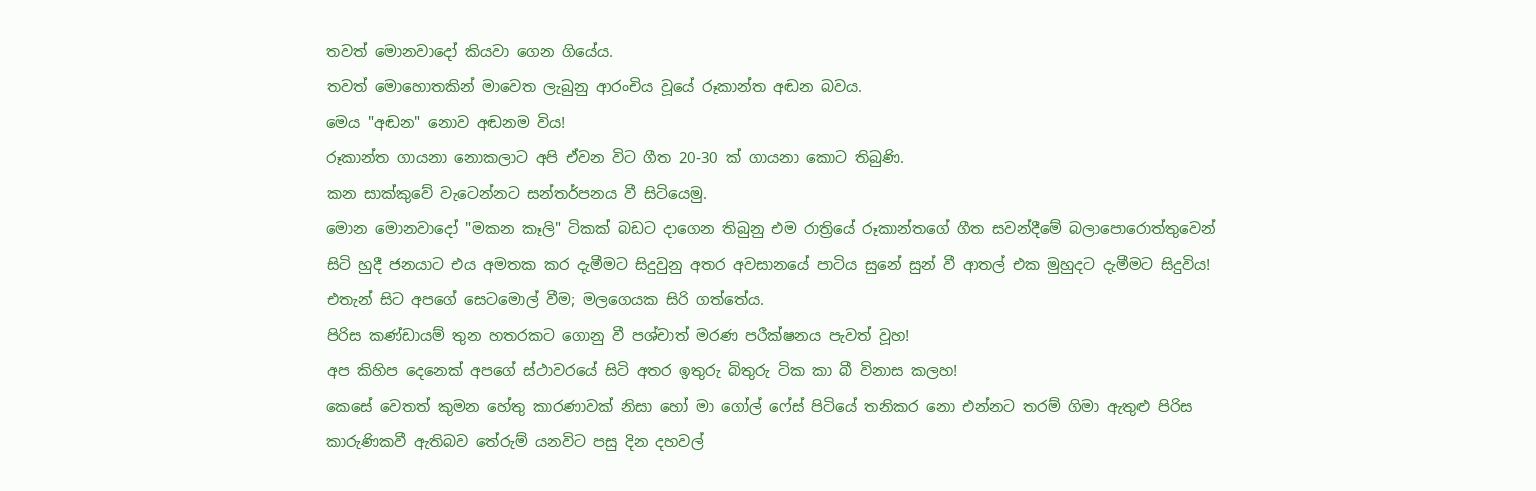තවත් මොනවාදෝ කියවා ගෙන ගියේය.
තවත් මොහොතකින් මාවෙත ලැබුනු ආරංචිය වූයේ රූකාන්ත අඬන බවය.
මෙය "අඬන" නොව අඬනම විය!
රූකාන්ත ගායනා නොකලාට අපි ඒවන විට ගීත 20-30 ක් ගායනා කොට තිබුණි.
කන සාක්කුවේ වැටෙන්නට සන්තර්පනය වී සිටියෙමු.
මොන මොනවාදෝ "මකන කෑලි" ටිකක් බඩට දාගෙන තිබුනු එම රාත්‍රියේ රූකාන්තගේ ගීත සවන්දීමේ බලාපොරොත්තුවෙන් සිටි හුදී ජනයාට එය අමතක කර දැමීමට සිදුවුනු අතර අවසානයේ පාටිය සුනේ සුන් වී ආතල් එක මුහුදට දැමීමට සිදුවිය!
එතැන් සිට අපගේ සෙටමොල් වීම; මලගෙයක සිරි ගත්තේය.
පිරිස කණ්ඩායම් තුන හතරකට ගොනු වී පශ්චාත් මරණ පරීක්ෂනය පැවත් වූහ!
අප කිහිප දෙනෙක් අපගේ ස්ථාවරයේ සිටි අතර ඉතුරු බිතුරු ටික කා බී විනාස කලහ!
කෙසේ වෙතත් කුමන හේතු කාරණාවක් නිසා හෝ මා ගෝල් ෆේස් පිටියේ තනිකර නො එන්නට තරම් ගිමා ඇතුළු පිරිස කාරුණිකවී ඇතිබව තේරුම් යනවිට පසු දින දහවල්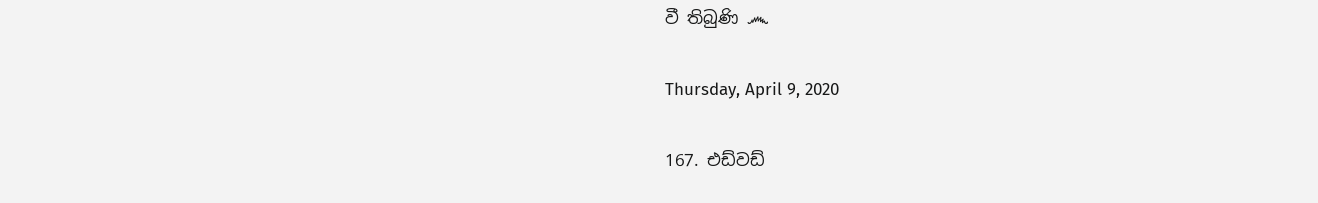වී තිබුණි ෴

Thursday, April 9, 2020

167. එඩ්වඩ්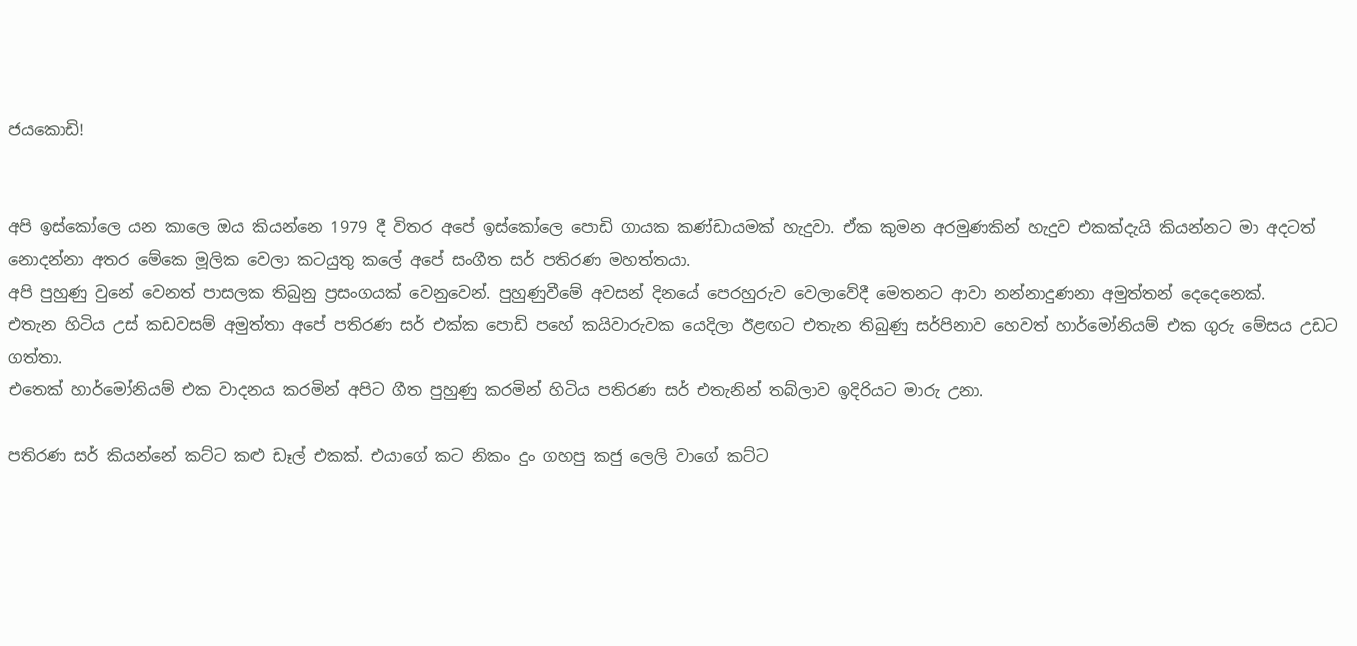ජයකොඩි!


අපි ඉස්කෝලෙ යන කාලෙ ඔය කියන්නෙ 1979 දී විතර අපේ ඉස්කෝලෙ පොඩි ගායක කණ්ඩායමක් හැදුවා. ඒක කුමන අරමුණකින් හැදුව එකක්දැයි කියන්නට මා අදටත් නොදන්නා අතර මේකෙ මූලික වෙලා කටයුතු කලේ අපේ සංගීත සර් පතිරණ මහත්තයා.
අපි පුහුණු වුනේ වෙනත් පාසලක තිබුනු ප්‍රසංගයක් වෙනුවෙන්. පුහුණුවීමේ අවසන් දිනයේ පෙරහුරුව වෙලාවේදී මෙතනට ආවා නන්නාදුණනා අමුත්තන් දෙදෙනෙක්.
එතැන හිටිය උස් කඩවසම් අමුත්තා අපේ පතිරණ සර් එක්ක පොඩි පහේ කයිවාරුවක යෙදිලා ඊළඟට එතැන තිබුණු සර්පිනාව හෙවත් හාර්මෝනියම් එක ගුරු මේසය උඩට ගත්තා.
එතෙක් හාර්මෝනියම් එක වාදනය කරමින් අපිට ගීත පුහුණු කරමින් හිටිය පතිරණ සර් එතැනින් තබ්ලාව ඉදිරියට මාරු උනා.

පතිරණ සර් කියන්නේ කට්ට කළු ඩෑල් එකක්. එයාගේ කට නිකං දුං ගහපු කජු ලෙලි වාගේ කට්ට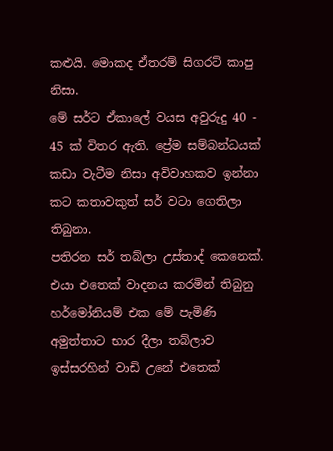කළුයි. මොකද ඒතරම් සිගරට් කාපු නිසා.
මේ සර්ට ඒකාලේ වයස අවුරුදු 40 - 45 ක් විතර ඇති. ප්‍රේම සම්බන්ධයක් කඩා වැටීම නිසා අවිවාහකව ඉන්නා කට කතාවකුත් සර් වටා ගෙතිලා තිබුනා.
පතිරන සර් තබ්ලා උස්තාද් කෙනෙක්.  එයා එතෙක් වාදනය කරමින් තිබුනු හර්මෝනියම් එක මේ පැමිණි අමුත්තාට භාර දීලා තබ්ලාව ඉස්සරහින් වාඩි උනේ එතෙක්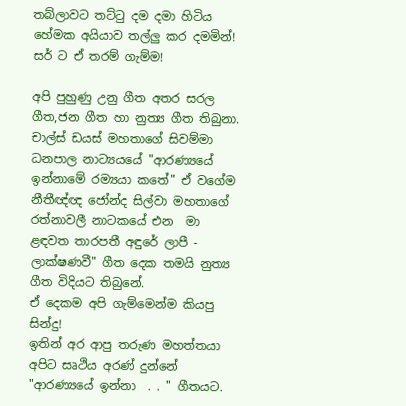තබ්ලාවට තට්ටු දම දමා හිටිය හේමක අයියාව තල්ලු කර දමමින්!
සර් ට ඒ තරම් ගැම්ම!

අපි පුහුණු උනු ගීත අතර සරල ගීත,ජන ගීත හා නුත්‍ය ගීත තිබුනා.
චාල්ස් ඩයස් මහතාගේ සිවම්මා ධනපාල නාට්‍යයයේ "ආරණ්‍යයේ ඉන්නාමේ රම්‍යයා කතේ" ඒ වගේම නීතීඥ්ඥ ජෝන්ද සිල්වා මහතාගේ රත්නාවලී නාටකයේ එන  මා ළඳවත තාරපතී අඳුරේ ලාපී - ලාක්ෂණවී" ගීත දෙක තමයි නුත්‍ය ගීත විදියට තිබුනේ.
ඒ දෙකම අපි ගැම්මෙන්ම කියපු සින්දු!
ඉතින් අර ආපු තරුණ මහත්තයා අපිට සෘථිය අරණ් දුන්නේ "ආරණ්‍යයේ ඉන්නා  . . " ගීතයට.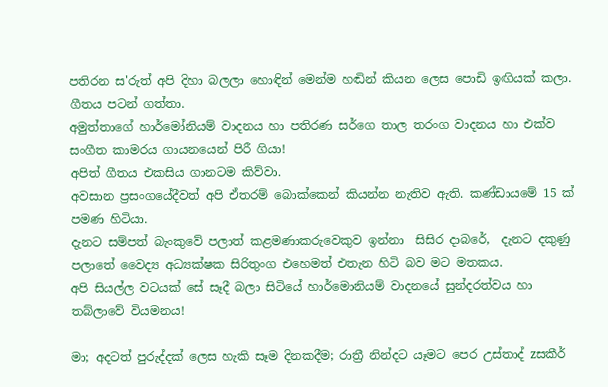පතිරන ස'රුත් අපි දිහා බලලා හොඳින් මෙන්ම හඬින් කියන ලෙස පොඩි ඉඟියක් කලා.
ගීතය පටන් ගත්තා.
අමුත්තාගේ හාර්මෝනියම් වාදනය හා පතිරණ සර්ගෙ තාල තරංග වාදනය හා එක්ව සංගීත කාමරය ගායනයෙන් පිරී ගියා!
අපිත් ගීතය එකසිය ගානටම කිව්වා.
අවසාන ප්‍රසංගයේදීවත් අපි ඒතරම් බොක්කෙන් කියන්න නැතිව ඇති. කණ්ඩායමේ 15 ක් පමණ හිටියා.
දැනට සම්පත් බැංකුවේ පලාත් කළමණාකරුවෙකුව ඉන්නා  සිසිර දාබරේ,  දැනට දකුණු පලාතේ වෛද්‍ය අධ්‍යක්ෂක සිරිතුංග එහෙමත් එතැන හිටි බව මට මතකය.
අපි සියල්ල වටයක් සේ සෑදී බලා සිටියේ හාර්මොනියම් වාදනයේ සුන්දරත්වය හා තබ්ලාවේ වියමනය!

මා; අදටත් පුරුද්දක් ලෙස හැකි සෑම දිනකදීම; රාත්‍රී නින්දට යෑමට පෙර උස්තාද් zසකීර්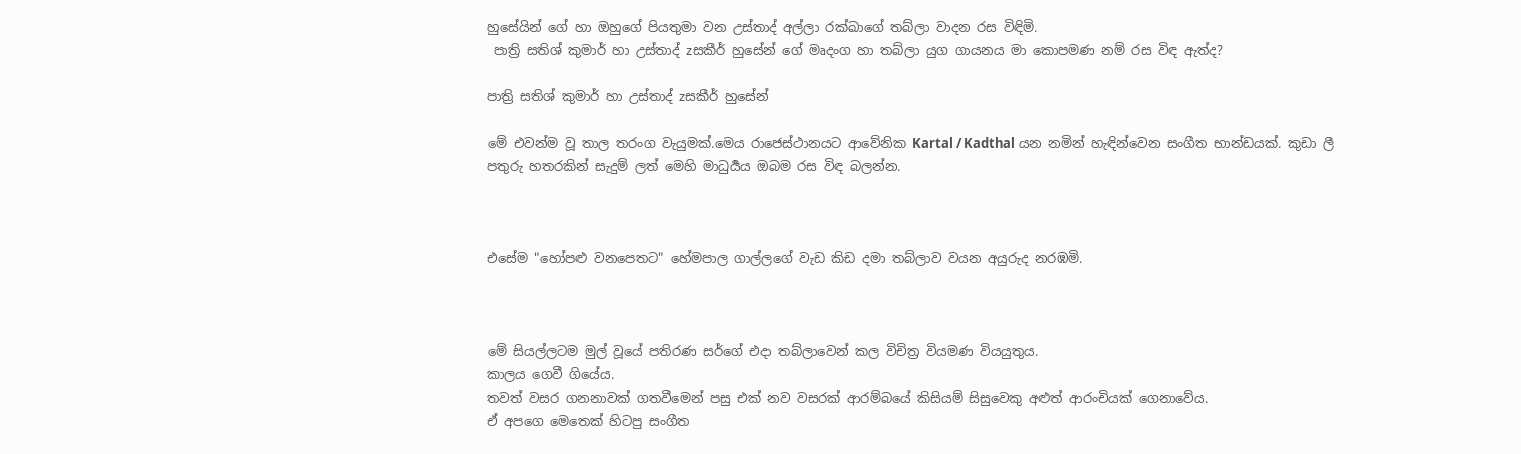හුසේයින් ගේ හා ඔහුගේ පියතුමා වන උස්තාද් අල්ලා රක්ඛාගේ තබ්ලා වාදන රස විඳිමි.
 පාත්‍රි සතිශ් කුමාර් හා උස්තාද් zසකීර් හුසේන් ගේ මෘදංග හා තබ්ලා යුග ගායනය මා කොපමණ නම් රස විඳ ඇත්ද?

පාත්‍රි සතිශ් කුමාර් හා උස්තාද් zසකීර් හුසේන්

මේ එවන්ම වූ තාල තරංග වැයුමක්.මෙය රාජෙස්ථානයට ආවේනික Kartal / Kadthal යන නමින් හැඳින්වෙන සංගීත භාන්ඩයක්. කුඩා ලී පතුරු හතරකින් සැදුම් ලත් මෙහි මාධුර්‍යය ඔබම රස විඳ බලන්න.



එසේම "හෝපළු වනපෙතට" හේමපාල ගාල්ලගේ වැඩ කිඩ දමා තබ්ලාව වයන අයුරුද නරඹමි.



මේ සියල්ලටම මුල් වූයේ පතිරණ සර්ගේ එදා තබ්ලාවෙන් කල විචිත්‍ර වියමණ වියයුතුය.
කාලය ගෙවී ගියේය.
තවත් වසර ගනනාවක් ගතවීමෙන් පසු එක් නව වසරක් ආරම්බයේ කිසියම් සිසුවෙකු අළුත් ආරංචියක් ගෙනාවේය.
ඒ අපගෙ මෙතෙක් හිටපු සංගීත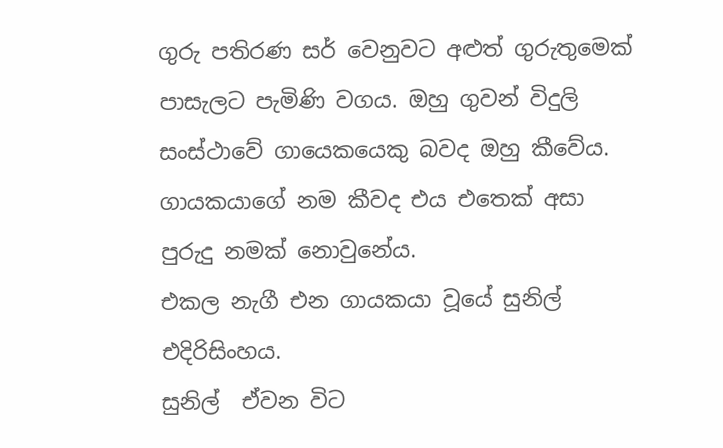ගුරු පතිරණ සර් වෙනුවට අළුත් ගුරුතුමෙක් පාසැලට පැමිණි වගය. ඔහු ගුවන් විදුලි සංස්ථාවේ ගායෙකයෙකු බවද ඔහු කීවේය.
ගායකයාගේ නම කීවද එය එතෙක් අසා පුරුදු නමක් නොවුනේය.
එකල නැගී එන ගායකයා වූයේ සුනිල් එදිරිසිංහය.
සුනිල්  ඒවන විට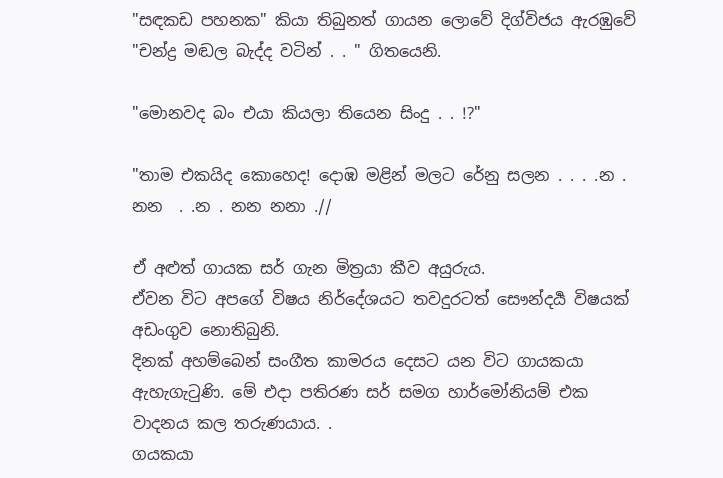"සඳකඩ පහනක" කියා තිබුනත් ගායන ලොවේ දිග්විජය ඇරඹුවේ "චන්ද්‍ර මඬල බැද්ද වටින් . . " ගිතයෙනි.

"මොනවද බං එයා කියලා තියෙන සිංදු . . !?"

"තාම එකයිද කොහෙද! දොඹ මළින් මලට රේනු සලන . . . .න . නන  . .න . නන නනා .//

ඒ අළුත් ගායක සර් ගැන මිත්‍රයා කීව අයුරුය.
ඒවන විට අපගේ විෂය නිර්දේශයට තවදුරටත් සෞන්දර්‍ය විෂයක් අඩංගුව නොතිබුනි.
දිනක් අහම්බෙන් සංගීත කාමරය දෙසට යන විට ගායකයා ඇහැගැටුණි. මේ එදා පතිරණ සර් සමග හාර්මෝනියම් එක වාදනය කල තරුණයාය. .
ගයකයා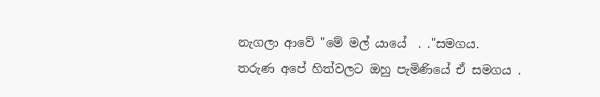නැගලා ආවේ "මේ මල් යායේ  . ."සමගය.
තරුණ අපේ හිත්වලට ඔහු පැමිණියේ ඒ සමගය .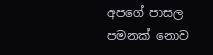අපගේ පාසල පමනක් නොව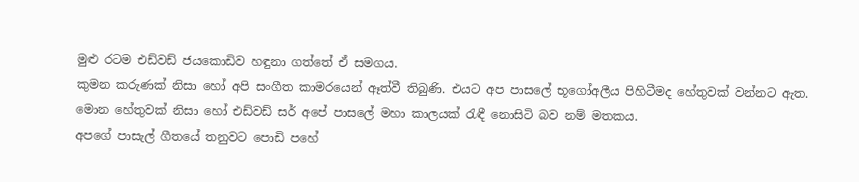මුළු රටම එඩ්වඩ් ජයකොඩිව හඳුනා ගත්තේ ඒ සමගය.
කුමන කරුණක් නිසා හෝ අපි සංගීත කාමරයෙන් ඈත්වී තිබුණි. එයට අප පාසලේ භූගෝඅලීය පිහිටීමද හේතුවක් වන්නට ඇත.
මොන හේතුවක් නිසා හෝ එඩ්වඩ් සර් අපේ පාසලේ මහා කාලයක් රැඳී නොසිටි බව නම් මතකය.
අපගේ පාසැල් ගීතයේ තනුවට පොඩි පහේ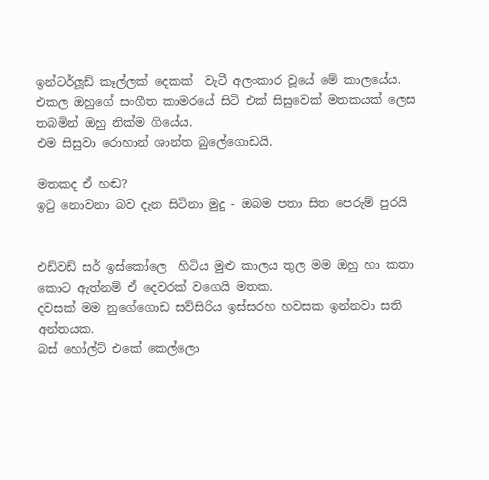ඉන්ටර්ලූඩ් කෑල්ලක් දෙකක්  වැටී අලංකාර වූයේ මේ කාලයේය.
එකල ඔහුගේ සංගීත කාමරයේ සිටි එක් සිසුවෙක් මතකයක් ලෙස තබමින් ඔහු නික්ම ගියේය.
එම සිසුවා රොහාන් ශාන්ත බුලේගොඩයි.

මතකද ඒ හඬ?
ඉටු නොවනා බව දැන සිටිනා මුදු - ඔබම පතා සිත පෙරුම් පුරයි


එඩ්වඩ් සර් ඉස්කෝලෙ  හිටිය මුළු කාලය තුල මම ඔහු හා කතා කොට ඇත්නම් ඒ දෙවරක් වගෙයි මතක.
දවසක් මම නුගේගොඩ සව්සිරිය ඉස්සරහ හවසක ඉන්නවා සති අන්තයක.
බස් හෝල්ට් එකේ කෙල්ලො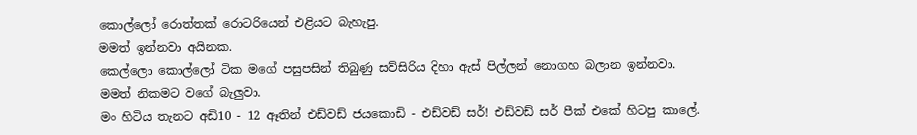කොල්ලෝ රොත්තක් රොටරියෙන් එළියට බැහැපු.
මමත් ඉන්නවා අයිනක.
කෙල්ලො කොල්ලෝ ටික මගේ පසුපසින් තිබුණු සව්සිරිය දිහා ඇස් පිල්ලන් නොගහ බලාන ඉන්නවා.
මමත් නිකමට වගේ බැලුවා.
මං හිටිය තැනට අඩි10 - 12 ඈතින් එඩ්වඩ් ජයකොඩි - එඩ්වඩ් සර්! එඩ්වඩ් සර් පීක් එකේ හිටපු කාලේ.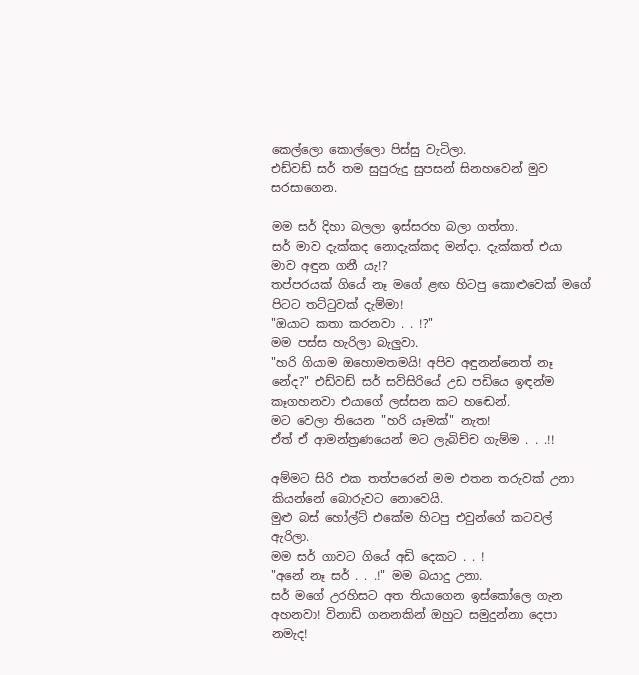කෙල්ලො කොල්ලො පිස්සු වැටිලා.
එඩ්වඩ් සර් තම සුපුරුදු සුපසන් සිනහවෙන් මුව සරසාගෙන.

මම සර් දිහා බලලා ඉස්සරහ බලා ගත්තා.
සර් මාව දැක්කද නොදැක්කද මන්දා. දැක්කත් එයා මාව අඳුන ගනී යැ!?
තප්පරයක් ගියේ නෑ මගේ ළඟ හිටපු කොළුවෙක් මගේ පිටට තට්ටුවක් දැම්මා!
"ඔයාට කතා කරනවා . . !?"
මම පස්ස හැරිලා බැලුවා.
"හරි ගියාම ඔහොමතමයි! අපිව අඳුනන්නෙත් නෑ නේද?" එඩ්වඩ් සර් සව්සිරියේ උඩ පඩියෙ ඉඳන්ම කෑගහනවා එයාගේ ලස්සන කට හඬෙන්.
මට වෙලා තියෙන "හරි යෑමක්" නැත!
ඒත් ඒ ආමන්ත්‍රණයෙන් මට ලැබිච්ච ගැම්ම . . .!!

අම්මට සිරි එක තත්පරෙන් මම එතන තරුවක් උනා කියන්නේ බොරුවට නොවෙයි.
මුළු බස් හෝල්ට් එකේම හිටපු එවුන්ගේ කටවල් ඇරිලා.
මම සර් ගාවට ගියේ අඩි දෙකට . . !
"අනේ නෑ සර් . . .!" මම බයාදු උනා.
සර් මගේ උරහිසට අත තියාගෙන ඉස්කෝලෙ ගැන අහනවා! විනාඩි ගනනකින් ඔහුට සමුදුන්නා දෙපා නමැද!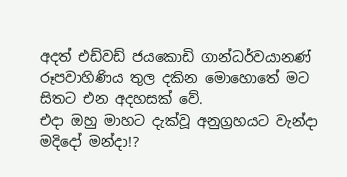අදත් එඩ්වඩ් ජයකොඩි ගාන්ධර්වයානණ් රූපවාහිණිය තුල දකින මොහොතේ මට සිතට එන අදහසක් වේ.
එදා ඔහු මාහට දැක්වූ අනුග්‍රහයට වැන්දා මදිදෝ මන්දා!?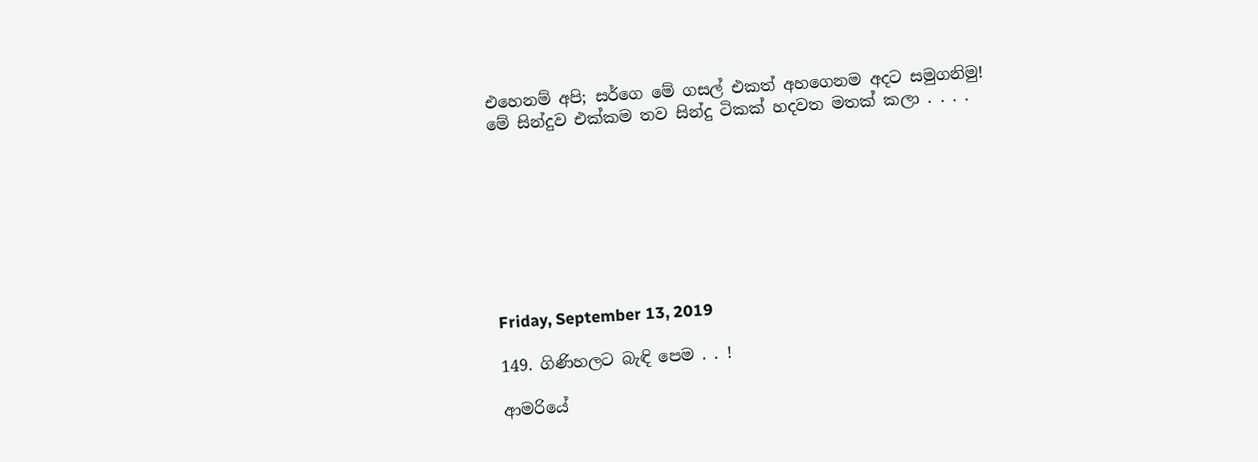එහෙනම් අපි; සර්ගෙ මේ ගසල් එකත් අහගෙනම අදට සමුගනිමු!
මේ සින්දුව එක්කම තව සින්දු ටිකක් හදවත මතක් කලා . . . .








Friday, September 13, 2019

149. ගිණිහලට බැඳි පෙම . . !

ආමරියේ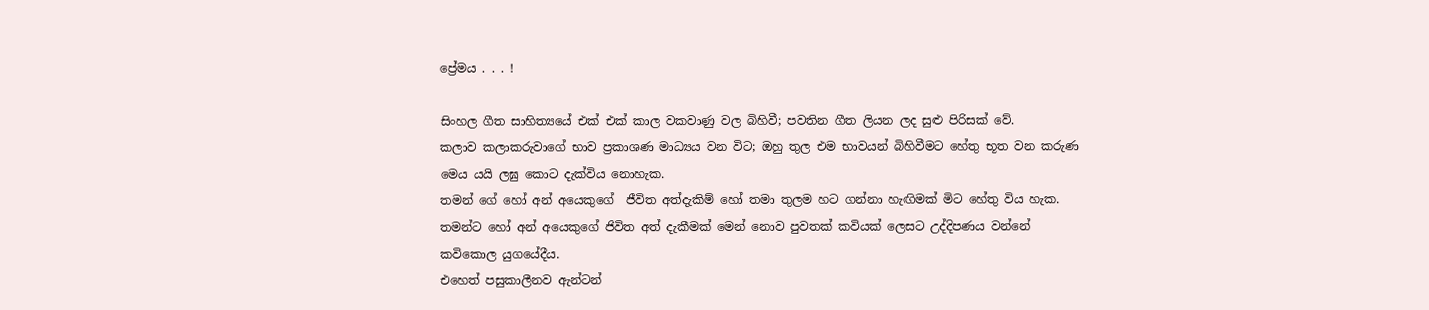ප්‍රේමය . . . !

සිංහල ගීත සාහිත්‍යයේ එක් එක් කාල වකවාණු වල බිහිවී; පවතින ගීත ලියන ලද සුළු පිරිසක් වේ.
කලාව කලාකරුවාගේ භාව ප්‍රකාශණ මාධ්‍යය වන විට; ඔහු තුල එම භාවයන් බිහිවීමට හේතු භූත වන කරුණ මෙය යයි ලඝු කොට දැක්විය නොහැක.
තමන් ගේ හෝ අන් අයෙකුගේ  ජීවිත අත්දැකිම් හෝ තමා තුලම හට ගන්නා හැඟිමක් මිට හේතු විය හැක.
තමන්ට හෝ අන් අයෙකුගේ ජිවිත අත් දැකීමක් මෙන් නොව පුවතක් කවියක් ලෙසට උද්දිපණය වන්නේ කවිකොල යුගයේදීය.
එහෙත් පසුකාලීනව ඇන්ටන්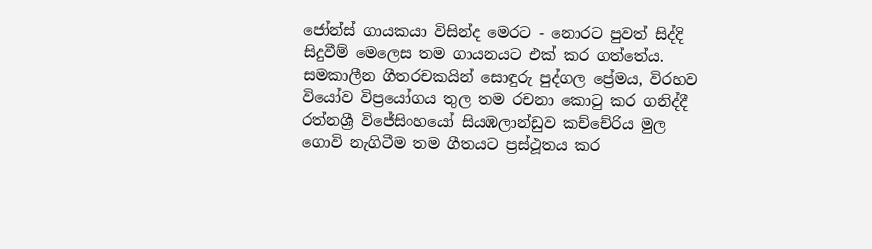ජෝන්ස් ගායකයා විසින්ද මෙරට - නොරට පුවත් සිද්දි සිදුවීම් මෙලෙස තම ගායනයට එක් කර ගත්තේය.
සමකාලීන ගීතරචකයින් සොඳුරු පුද්ගල ප්‍රේමය, විරහව වියෝව විප්‍රයෝගය තුල තම රචනා කොටු කර ගනිද්දී රත්නශ්‍රී විජේසිංහයෝ සියඹලාන්ඩුව කච්චේරිය මුල  ගොවි නැගිටීම තම ගීතයට ප්‍රස්ථූතය කර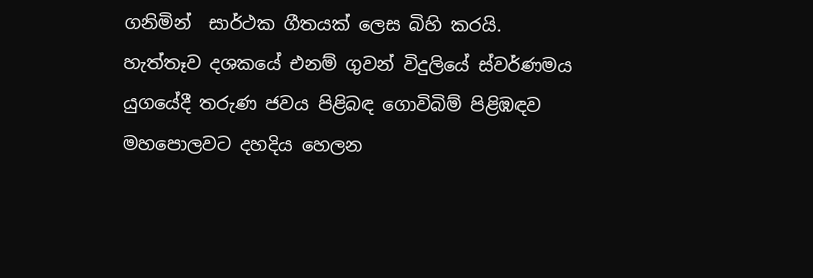ගනිමින්  සාර්ථක ගීතයක් ලෙස බිහි කරයි.
හැත්තෑව දශකයේ එනම් ගුවන් විදුලියේ ස්වර්ණමය යුගයේදී තරුණ ජවය පිළිබඳ ගොවිබිම් පිළිඹඳව මහපොලවට දහදිය හෙලන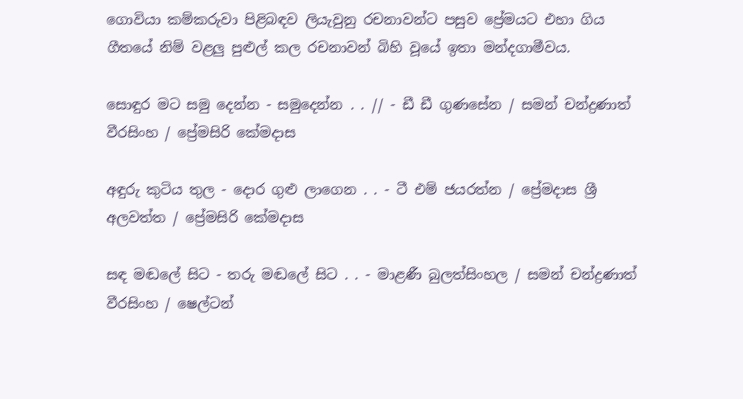ගොවියා කම්කරුවා පිළිබඳව ලියැවුනු රචනාවන්ට පසුව ප්‍රේමයට එහා ගිය ගීතයේ නිම් වළලු පුළුල් කල රචනාවන් බිහි වූයේ ඉතා මන්දගාමීවය.

සොඳුර මට සමු දෙන්න - සමුදෙන්න . . // - ඩී ඩී ගුණසේන / සමන් චන්ද්‍රණාත් වීරසිංහ / ප්‍රේමසිරි කේමදාස

අඳුරු කුටිය තුල - දොර ගුළු ලාගෙන . . - ටී එම් ජයරත්න / ප්‍රේමදාස ශ්‍රී අලවත්ත / ප්‍රේමසිරි කේමදාස

සඳ මඬලේ සිට - තරු මඬලේ සිට . . - මාළණී බුලත්සිංහල / සමන් චන්ද්‍රණාත් වීරසිංහ / ෂෙල්ටන්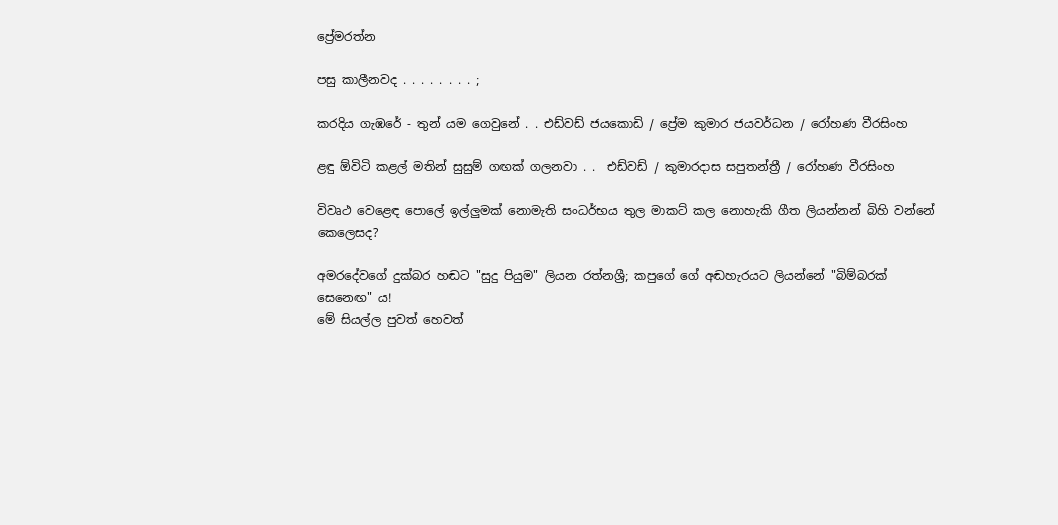ප්‍රේමරත්න

පසු කාලීනවද . . . . . . . . ;

කරදිය ගැඹරේ - තුන් යම ගෙවුනේ . . එඩ්වඩ් ජයකොඩි / ප්‍රේම කුමාර ජයවර්ධන / රෝහණ වීරසිංහ

ළඳු ඕවිටි කළල් මතින් සුසුම් ගඟක් ගලනවා . .  එඩ්වඩ් / කුමාරදාස සපුතන්ත්‍රී / රෝහණ වීරසිංහ

විවෘථ වෙළෙඳ පොලේ ඉල්ලුමක් නොමැති සංධර්භය තුල මාකට් කල නොහැකි ගීත ලියන්නන් බිහි වන්නේ කෙලෙසද?

අමරදේවගේ දුක්බර හඬට "සුදු පියුම" ලියන රත්නශ්‍රී; කපුගේ ගේ අඬහැරයට ලියන්නේ "බිම්බරක් සෙනෙඟ" ය!
මේ සියල්ල පුවත් හෙවත්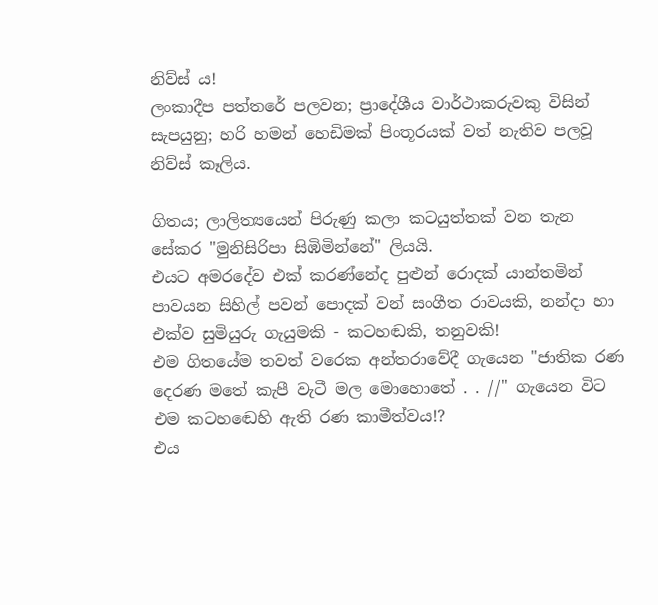නිව්ස් ය!
ලංකාදීප පත්තරේ පලවන; ප්‍රාදේශීය වාර්ථාකරුවකු විසින් සැපයුනු; හරි හමන් හෙඩිමක් පිංතූරයක් වත් නැතිව පලවූ නිව්ස් කෑලිය.

ගිතය; ලාලිත්‍යයෙන් පිරුණු කලා කටයුත්තක් වන තැන සේකර "මුනිසිරිපා සිඹිමින්නේ" ලියයි.
එයට අමරදේව එක් කරණ්නේද පුළුන් රොදක් යාන්තමින් පාවයන සිහිල් පවන් පොදක් වන් සංගීත රාවයකි, නන්දා හා එක්ව සුමියුරු ගැයුමකි - කටහඬකි, තනුවකි!
එම ගිතයේම තවත් වරෙක අන්තරාවේදී ගැයෙන "ජාතික රණ දෙරණ මතේ කැපී වැටී මල මොහොතේ . . //" ගැයෙන විට එම කටහඬෙහි ඇති රණ කාමීත්වය!?
එය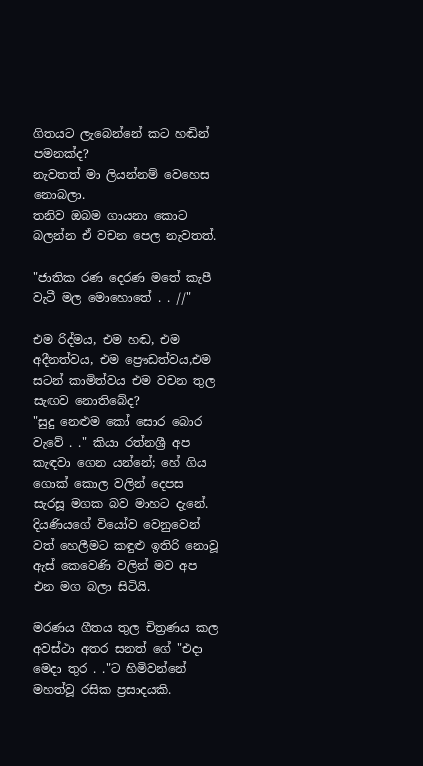ගිතයට ලැබෙන්නේ කට හඬින් පමනක්ද?
නැවතත් මා ලියන්නම් වෙහෙස නොබලා.
තනිව ඔබම ගායනා කොට බලන්න ඒ වචන පෙල නැවතත්.

"ජාතික රණ දෙරණ මතේ කැපී වැටී මල මොහොතේ . . //"

එම රිද්මය, එම හඬ, එම අදීනත්වය, එම ප්‍රෞඩත්වය,එම සටන් කාමිත්වය එම වචන තුල සැඟව නොතිබේද?
"සුදු නෙළුම කෝ සොර බොර වැවේ . ." කියා රත්නශ්‍රී අප කැඳවා ගෙන යන්නේ; හේ ගිය ගොක් කොල වලින් දෙපස සැරසූ මගක බව මාහට දැනේ.
දියණියගේ වියෝව වෙනුවෙන් වත් හෙලීමට කඳුළු ඉතිරි නොවූ ඇස් කෙවෙණි වලින් මව අප එන මග බලා සිටියි.

මරණය ගීතය තුල චිත්‍රණය කල අවස්ථා අතර සනත් ගේ "එදා මෙදා තුර . ."ට හිමිවන්නේ මහත්වූ රසික ප්‍රසාදයකි.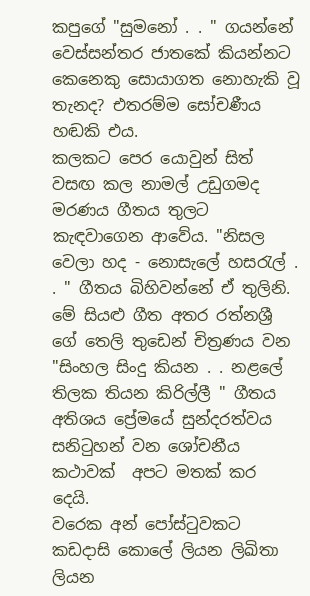කපුගේ "සුමනෝ . . " ගයන්නේ වෙස්සන්තර ජාතකේ කියන්නට කෙනෙකු සොයාගත නොහැකි වූ තැනද? එතරම්ම සෝචණීය හඬකි එය.
කලකට පෙර යොවුන් සිත් වසඟ කල නාමල් උඩුගමද මරණය ගීතය තුලට කැඳවාගෙන ආවේය. "නිසල වෙලා හද - නොසැලේ හසරැල් . . " ගීතය බිහිවන්නේ ඒ තුලිනි.
මේ සියළු ගීත අතර රත්නශ්‍රී ගේ තෙලි තුඩෙන් චිත්‍රණය වන "සිංහල සිංදු කියන . . නළලේ තිලක තියන කිරිල්ලී " ගීතය අතිශය ප්‍රේමයේ සුන්දරත්වය සනිටුහන් වන ශෝචනීය කථාවක්  අපට මතක් කර දෙයි.
වරෙක අන් පෝස්ටුවකට කඩදාසි කොලේ ලියන ලිඛිතා ලියන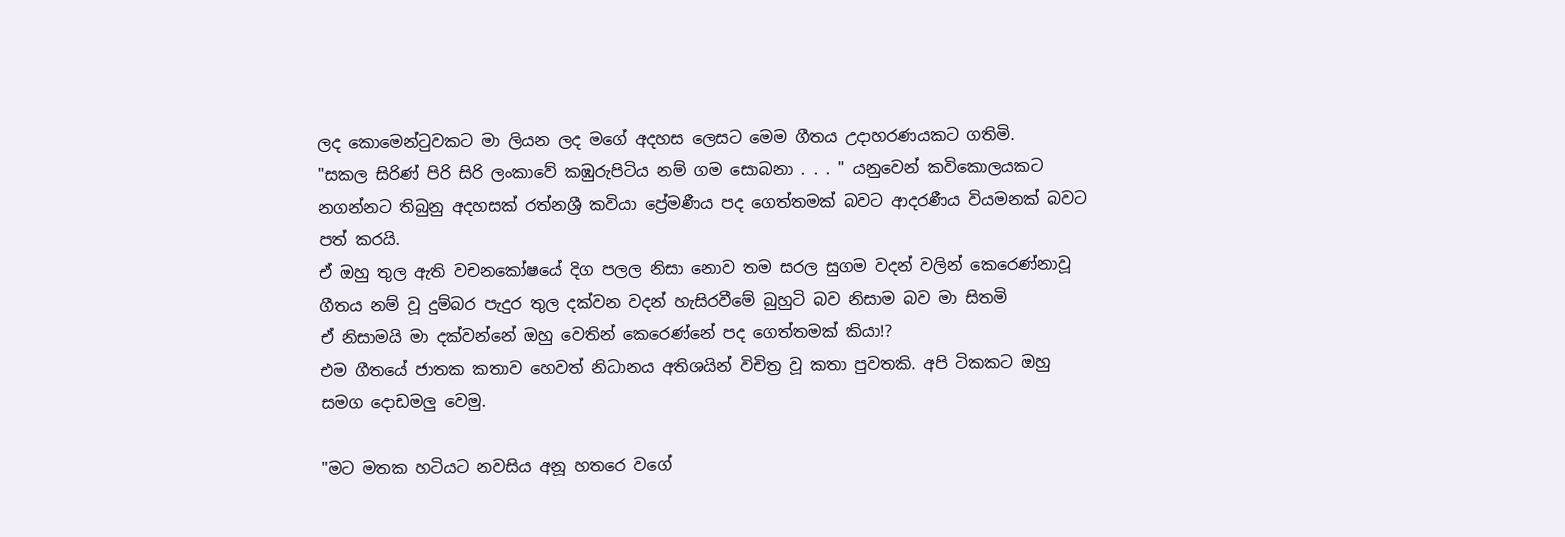ලද කොමෙන්ටුවකට මා ලියන ලද මගේ අදහස ලෙසට මෙම ගීතය උදාහරණයකට ගතිමි.
"සකල සිරිණ් පිරි සිරි ලංකාවේ කඹුරුපිටිය නම් ගම සොබනා . . . " යනුවෙන් කවිකොලයකට නගන්නට තිබුනු අදහසක් රත්නශ්‍රී කවියා ප්‍රේමණීය පද ගෙත්තමක් බවට ආදරණීය වියමනක් බවට පත් කරයි.
ඒ ඔහු තුල ඇති වචනකෝෂයේ දිග පලල නිසා නොව තම සරල සුගම වදන් වලින් කෙරෙණ්නාවූ ගීතය නම් වූ දුම්බර පැදුර තුල දක්වන වදන් හැසිරවීමේ බුහුටි බව නිසාම බව මා සිතමි
ඒ නිසාමයි මා දක්වන්නේ ඔහු වෙතින් කෙරෙණ්නේ පද ගෙත්තමක් කියා!?
එම ගීතයේ ජාතක කතාව හෙවත් නිධානය අතිශයින් විචිත්‍ර වූ කතා පුවතකි. අපි ටිකකට ඔහු සමග දොඩමලු වෙමු.

"මට මතක හටියට නවසිය අනූ හතරෙ වගේ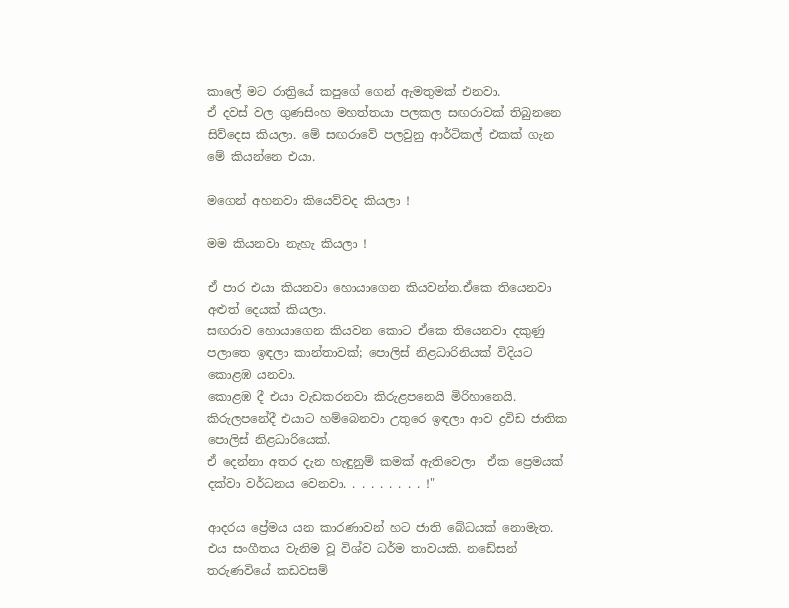කාලේ මට රාත්‍රියේ කපුගේ ගෙන් ඇමතුමක් එනවා.
ඒ දවස් වල ගුණසිංහ මහත්තයා පලකල සඟරාවක් තිබුනනෙ සිව්දෙස කියලා. මේ සඟරාවේ පලවුනු ආර්ටිකල් එකක් ගැන මේ කියන්නෙ එයා.

මගෙන් අහනවා කියෙව්වද කියලා !

මම කියනවා නැහැ කියලා !

ඒ පාර එයා කියනවා හොයාගෙන කියවන්න.ඒකෙ තියෙනවා අළුත් දෙයක් කියලා.
සඟරාව හොයාගෙන කියවන කොට ඒකෙ තියෙනවා දකුණු පලාතෙ ඉඳලා කාන්තාවක්; පොලිස් නිළධාරිනියක් විදියට කොළඹ යනවා.
කොළඹ දී එයා වැඩකරනවා කිරුළපනෙයි මිරිහානෙයි.
කිරුලපනේදී එයාට හම්බෙනවා උතුරෙ ඉඳලා ආව ද්‍රවිඩ ජාතික පොලිස් නිළධාරියෙක්.
ඒ දෙන්නා අතර දැන හැඳුනුම් කමක් ඇතිවෙලා  ඒක ප්‍රෙමයක් දක්වා වර්ධනය වෙනවා. . . . . . . . . !"

ආදරය ප්‍රේමය යන කාරණාවන් හට ජාති බේධයක් නොමැත. එය සංගීතය වැනිම වූ විශ්ව ධර්ම තාවයකි. නඩේසන් තරුණවියේ කඩවසම්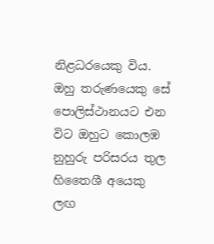නිළධරයෙකු විය. ඔහු තරුණයෙකු සේ  පොලිස්ථානයට එන විට ඔහුට කොලඹ නුහුරු පරිසරය තුල හිතෛශී අයෙකු ලඟ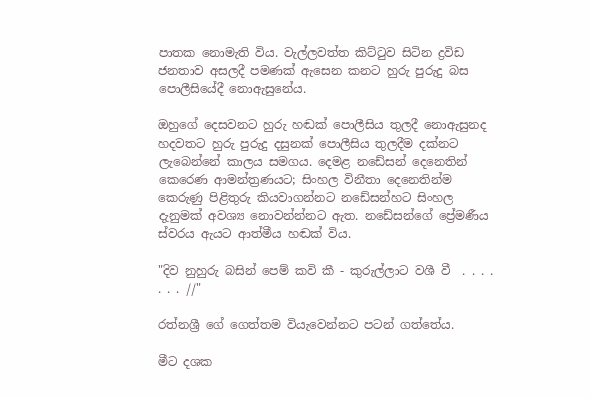පාතක නොමැති විය. වැල්ලවත්ත කිට්ටුව සිටින ද්‍රවිඩ ජනතාව අසලදී පමණක් ඇසෙන කනට හුරු පුරුදු බස පොලීසියේදී නොඇසුනේය.

ඔහුගේ දෙසවනට හුරු හඬක් පොලීසිය තුලදී නොඇසුනද හදවතට හුරු පුරුදු දසුනක් පොලීසිය තුලදීම දක්නට ලැබෙන්නේ කාලය සමගය. දෙමළ නඩේසන් දෙනෙතින් කෙරෙණ ආමන්ත්‍රණයට; සිංහල විනීතා දෙනෙතින්ම කෙරුණු පිළිතුරු කියවාගන්නට නඩේසන්හට සිංහල දැනුමක් අවශ්‍ය නොවන්න්නට ඇත. නඩේසන්ගේ ප්‍රේමණීය ස්වරය ඇයට ආත්මීය හඬක් විය.

"දිව නුහුරු බසින් පෙම් කවි කී - කුරුල්ලාට වශී වී  . . . . . . . //"

රත්නශ්‍රී ගේ ගෙත්තම වියැවෙන්නට පටන් ගත්තේය.

මීට දශක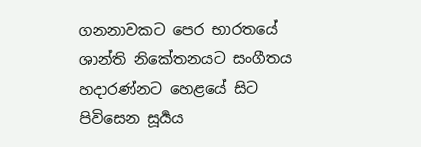ගනනාවකට පෙර භාරතයේ ශාන්ති නිකේතනයට සංගීතය හදාරණ්නට හෙළයේ සිට පිවිසෙන සූර්‍යය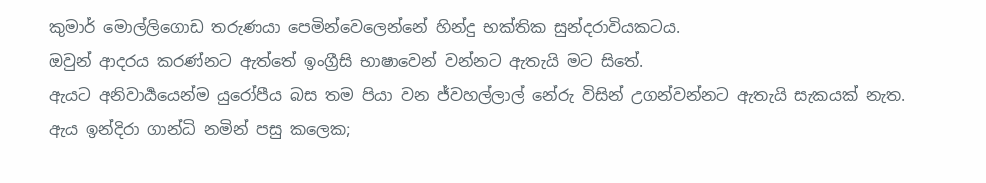කුමාර් මොල්ලිගොඩ තරුණයා පෙමින්වෙලෙන්නේ හින්දු භක්තික සුන්දරාවියකටය.
ඔවුන් ආදරය කරණ්නට ඇත්තේ ඉංග්‍රීසි භාෂාවෙන් වන්නට ඇතැයි මට සිතේ.
ඇයට අනිවාර්‍යයෙන්ම යුරෝපීය බස තම පියා වන ජ්වහල්ලාල් නේරු විසින් උගන්වන්නට ඇතැයි සැකයක් නැත.
ඇය ඉන්දිරා ගාන්ධි නමින් පසු කලෙක;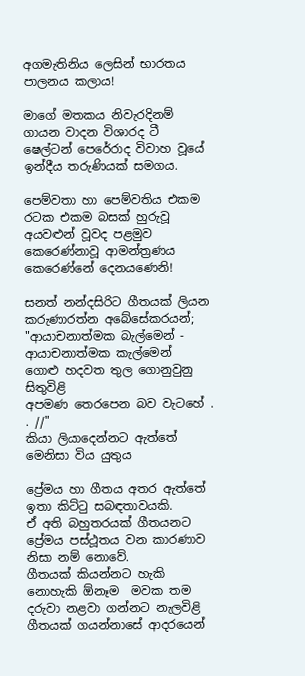අගමැතිනිය ලෙසින් භාරතය පාලනය කලාය!

මාගේ මතකය නිවැරදිනම් ගායන වාදන විශාරද ටී ෂෙල්ටන් පෙරේරාද විවාහ වූයේ ඉන්දීය තරුණියක් සමගය.

පෙම්වතා හා පෙම්වතිය එකම රටක එකම බසක් හුරුවූ අයවළුන් වූවද පළමුව කෙරෙණ්නාවූ ආමන්ත්‍රණය  කෙරෙණ්නේ දෙනයණෙනි!

සනත් නන්දසිරිට ගීතයක් ලියන කරුණාරත්න අබේසේකරයන්;
"ආයාචනාත්මක බැල්මෙන් - ආයාචනාත්මක කැල්මෙන්
ගොළු හදවත තුල ගොනුවුනු සිතුවිළි
අපමණ තෙරපෙන බව වැටහේ . . //"
කියා ලියාදෙන්නට ඇත්තේ මෙනිසා විය යුතුය

ප්‍රේමය හා ගීතය අතර ඇත්තේ ඉතා කිට්ටු සබඳතාවයකි.
ඒ අති බහුතරයක් ගීතයනට ප්‍රේමය පස්ථූතය වන කාරණාව නිසා නම් නොවේ.
ගීතයක් කියන්නට හැකි නොහැකි ඕනෑම  මවක තම දරුවා නළවා ගන්නට නැලවිළි ගීතයක් ගයන්නාසේ ආදරයෙන්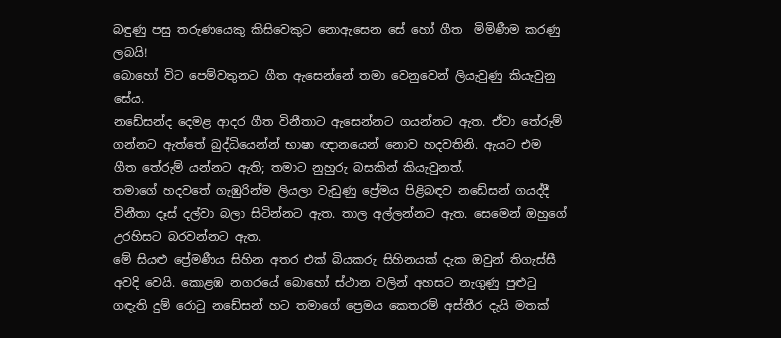බඳුණු පසු තරුණයෙකු කිසිවෙකුට නොඇසෙන සේ හෝ ගීත  මිමිණීම කරණු ලබයි!
බොහෝ විට පෙම්වතුනට ගීත ඇසෙන්නේ තමා වෙනුවෙන් ලියැවුණු කියැවුනු සේය.
නඩේසන්ද දෙමළ ආදර ගීත විනීතාට ඇසෙන්නට ගයන්නට ඇත. ඒවා තේරුම් ගන්නට ඇත්තේ බුද්ධියෙන්න් භාෂා ඥානයෙන් නොව හදවතිනි. ඇයට එම ගීත තේරුම් යන්නට ඇති; තමාට නුහුරු බසකින් කියැවුනත්.
තමාගේ හදවතේ ගැඹුරින්ම ලියලා වැඩුණු ප්‍රේමය පිළිබඳව නඩේසන් ගයද්දී විනීතා දෑස් දල්වා බලා සිටින්නට ඇත. තාල අල්ලන්නට ඇත. සෙමෙන් ඔහුගේ උරහිසට බරවන්නට ඇත.
මේ සියළු ප්‍රේමණීය සිහින අතර එක් බියකරු සිහිනයක් දැක ඔවුන් තිගැස්සී අවදි වෙයි. කොළඹ නගරයේ බොහෝ ස්ථාන වලින් අහසට නැගුණු පුළුටු ගඳැති දුම් රොටු නඩේසන් හට තමාගේ ප්‍රෙමය කෙතරම් අස්තීර දැයි මතක්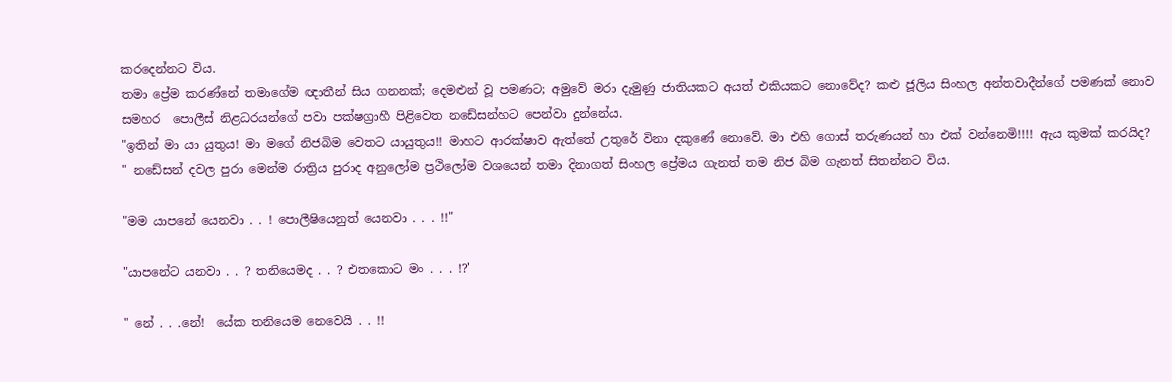කරදෙන්නට විය.
තමා ප්‍රේම කරණ්නේ තමාගේම ඥාතීන් සිය ගනනක්; දෙමළුන් වූ පමණට; අමුවේ මරා දැමුණු ජාතියකට අයත් එකියකට නොවේද? කළු ජූලිය සිංහල අන්තවාදීන්ගේ පමණක් නොව සමහර  පොලීස් නිළධරයන්ගේ පවා පක්ෂග්‍රාහී පිළිවෙත නඩේසන්හට පෙන්වා දුන්නේය.
"ඉතින් මා යා යුතුය! මා මගේ නිජබිම වෙතට යායුතුය!! මාහට ආරක්ෂාව ඇත්තේ උතුරේ විනා දකුණේ නොවේ. මා එහි ගොස් තරුණයන් හා එක් වන්නෙමි!!!! ඇය කුමක් කරයිද? " නඩේසන් දවල පුරා මෙන්ම රාත්‍රිය පුරාද අනුලෝම ප්‍රථිලෝම වශයෙන් තමා දිනාගත් සිංහල ප්‍රේමය ගැනත් තම නිජ බිම ගැනත් සිතන්නට විය.

"මම යාපනේ යෙනවා . . ! පොලීෂියෙනුත් යෙනවා . . . !!"

"යාපනේට යනවා . . ? තනියෙමද . . ? එතකොට මං . . . !?'

" නේ . . .නේ!  යේක තනියෙම නෙවෙයි . . !!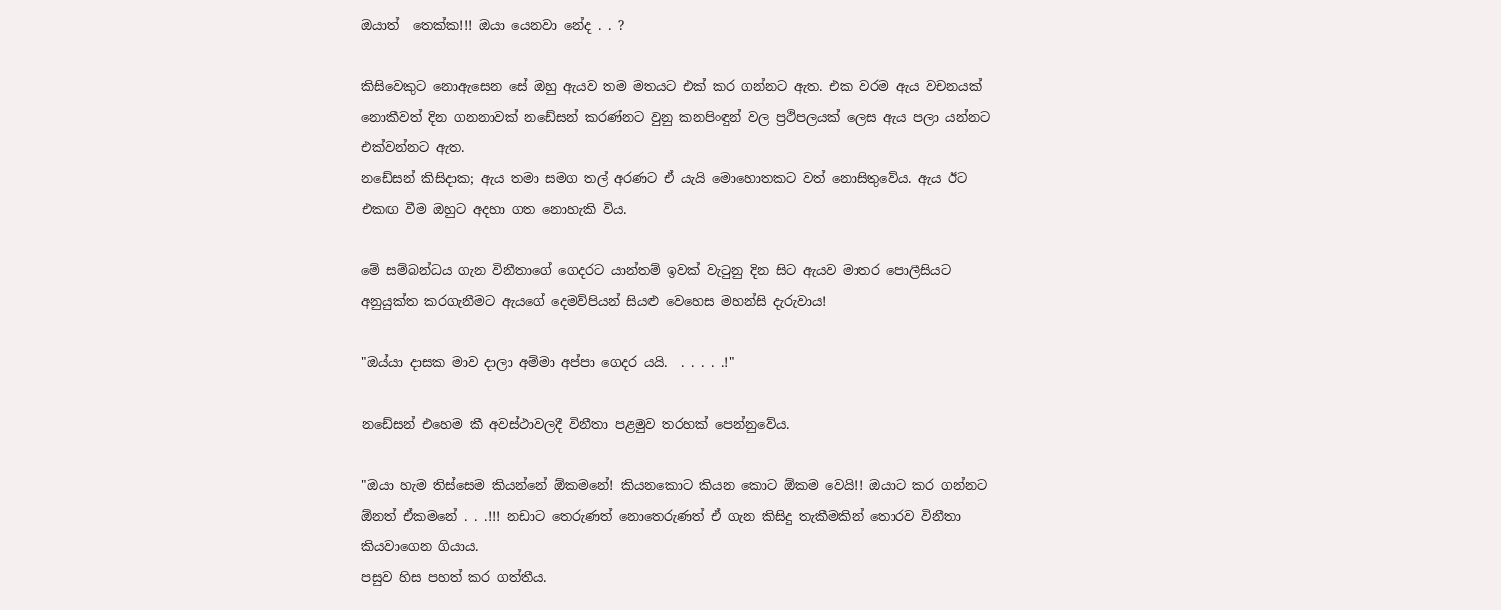ඔයාත්  තෙක්ක!!! ඔයා යෙනවා නේද . . ?

කිසිවෙකුට නොඇසෙන සේ ඔහු ඇයව තම මතයට එක් කර ගන්නට ඇත. එක වරම ඇය වචනයක් නොකීවත් දින ගනනාවක් නඩේසන් කරණ්නට වුනු කනපිංඳුන් වල ප්‍රථිපලයක් ලෙස ඇය පලා යන්නට එක්වන්නට ඇත.
නඩේසන් කිසිදාක; ඇය තමා සමග තල් අරණට ඒ යැයි මොහොතකට වත් නොසිතුවේය. ඇය ඊට එකඟ වීම ඔහුට අදහා ගත නොහැකි විය.

මේ සම්බන්ධය ගැන විනීතාගේ ගෙදරට යාන්තම් ඉවක් වැටුනු දින සිට ඇයව මාතර පොලීසියට අනුයුක්ත කරගැනීමට ඇයගේ දෙමව්පියන් සියළු වෙහෙස මහන්සි දැරුවාය!

"ඔය්යා දාසක මාව දාලා අම්මා අප්පා ගෙදර යයි.  . . . . .!"

නඩේසන් එහෙම කී අවස්ථාවලදී විනීතා පළමුව තරහක් පෙන්නුවේය.

"ඔයා හැම තිස්සෙම කියන්නේ ඕකමනේ! කියනකොට කියන කොට ඕකම වෙයි!! ඔයාට කර ගන්නට ඕනත් ඒකමනේ . . .!!! නඩාට තෙරුණත් නොතෙරුණත් ඒ ගැන කිසිදු තැකීමකින් තොරව විනීතා කියවාගෙන ගියාය.
පසුව හිස පහත් කර ගත්තීය.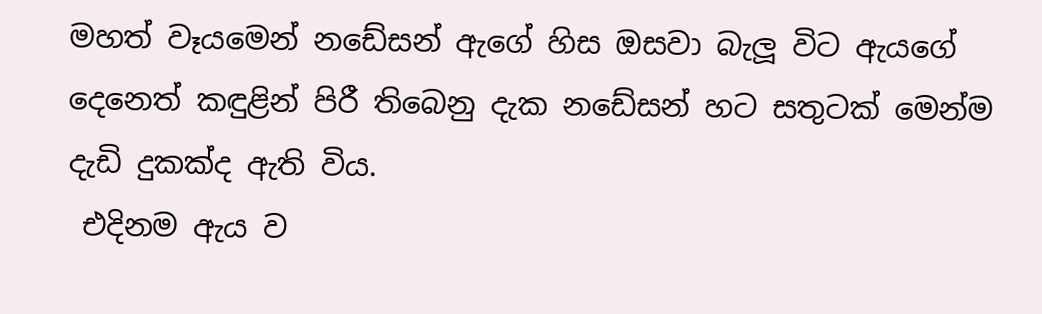මහත් වෑයමෙන් නඩේසන් ඇගේ හිස ඔසවා බැලූ විට ඇයගේ දෙනෙත් කඳුළින් පිරී තිබෙනු දැක නඩේසන් හට සතුටක් මෙන්ම දැඩි දුකක්ද ඇති විය.
 එදිනම ඇය ව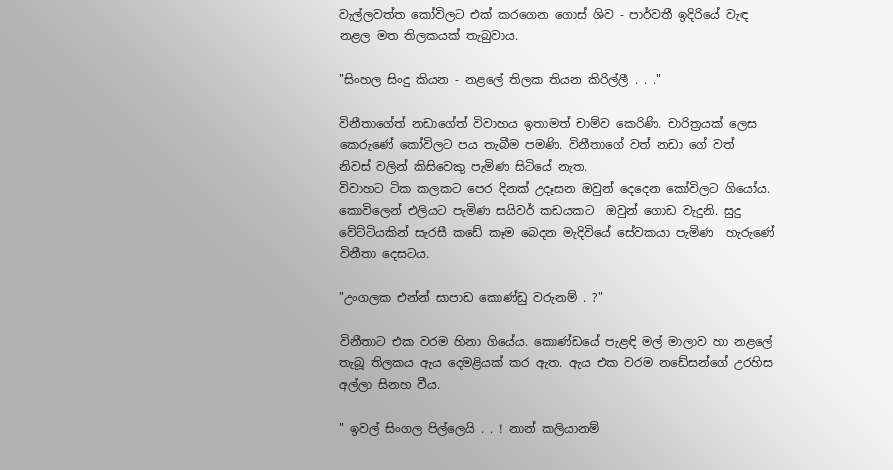වැල්ලවත්ත කෝවිලට එක් කරගෙන ගොස් ශිව - පාර්වතී ඉදිරියේ වැඳ නළල මත තිලකයක් තැබුවාය.

"සිංහල සිංදු කියන - නළලේ තිලක තියන කිරිල්ලී . . ."

විනීතාගේත් නඩාගේත් විවාහය ඉතාමත් චාම්ව කෙරිණි. චාරිත්‍රයක් ලෙස කෙරුණේ කෝවිලට පය තැබීම පමණි. විනීතාගේ වත් නඩා ගේ වත්  නිවස් වලින් කිසිවෙකු පැමිණ සිටියේ නැත.
විවාහට ටික කලකට පෙර දිනක් උදෑසන ඔවුන් දෙදෙන කෝවිලට ගියෝය. කොවිලෙන් එලියට පැමිණ සයිවර් කඩයකට  ඔවුන් ගොඩ වැදුනි. සුදු වේට්ටියකින් සැරසී කඩේ කෑම බෙදන මැදිවියේ සේවකයා පැමිණ  හැරුණේ විනීතා දෙසටය.

"උංගලක එන්න් සාපාඩ කොණ්ඩු වරුනම් . ?"

විනීතාට එක වරම හිනා ගියේය. කොණ්ඩයේ පැළඳි මල් මාලාව හා නළලේ තැබූ තිලකය ඇය දෙමළියක් කර ඇත. ඇය එක වරම නඩේසන්ගේ උරහිස අල්ලා සිනහ වීය.

" ඉවල් සිංගල පිල්ලෙයි . . ! නාන් කලියානම්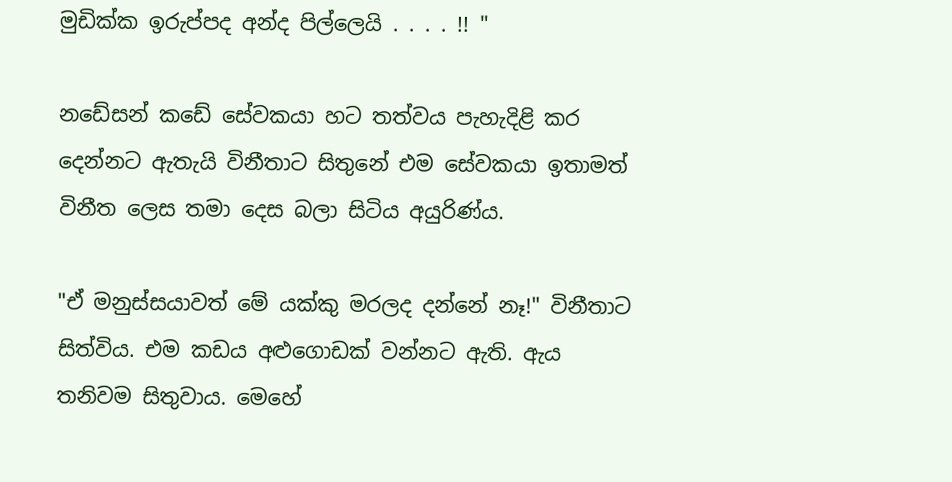මුඩික්ක ඉරුප්පද අන්ද පිල්ලෙයි . . . . !! "

නඩේසන් කඩේ සේවකයා හට තත්වය පැහැදිළි කර දෙන්නට ඇතැයි විනීතාට සිතුනේ එම සේවකයා ඉතාමත් විනීත ලෙස තමා දෙස බලා සිටිය අයුරිණ්ය.

"ඒ මනුස්සයාවත් මේ යක්කු මරලද දන්නේ නෑ!" විනීතාට සිත්විය. එම කඩය අළුගොඩක් වන්නට ඇති. ඇය තනිවම සිතුවාය. මෙහේ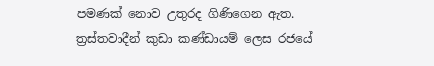පමණක් නොව උතුරද ගිණිගෙන ඇත. ත්‍රස්තවාදීන් කුඩා කණ්ඩායම් ලෙස රජයේ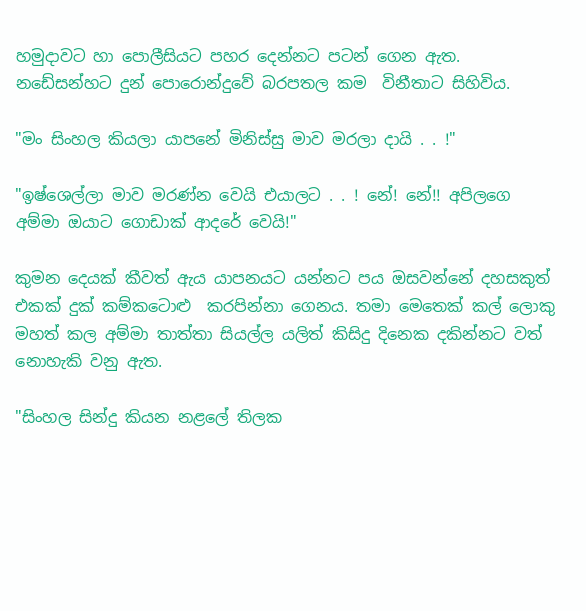හමුදාවට හා පොලීසියට පහර දෙන්නට පටන් ගෙන ඇත. නඩේසන්හට දුන් පොරොන්දුවේ බරපතල කම  විනීතාට සිහිවිය.

"මං සිංහල කියලා යාපනේ මිනිස්සු මාව මරලා දායි . . !"

"ඉෂ්ශෙල්ලා මාව මරණ්න වෙයි එයාලට . . ! නේ! නේ!! අපිලගෙ අම්මා ඔයාට ගොඩාක් ආදරේ වෙයි!"

කුමන දෙයක් කීවත් ඇය යාපනයට යන්නට පය ඔසවන්නේ දහසකුත් එකක් දුක් කම්කටොළු  කරපින්නා ගෙනය. තමා මෙතෙක් කල් ලොකු මහත් කල අම්මා තාත්තා සියල්ල යලිත් කිසිදු දිනෙක දකින්නට වත් නොහැකි වනු ඇත.

"සිංහල සින්දු කියන නළලේ තිලක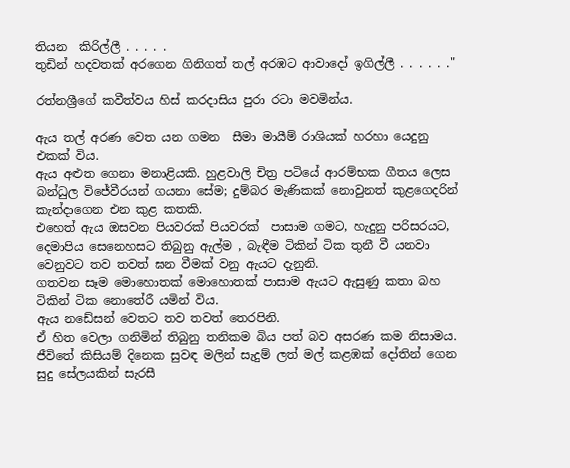තියන  කිරිල්ලී . . . . .
තුඩින් හදවතක් අරගෙන ගිනිගත් තල් අරඹට ආවාදෝ ඉගිල්ලී . . . . . ."

රත්නශ්‍රීගේ කවීත්වය හිස් කරදාසිය පුරා රටා මවමින්ය.

ඇය තල් අරණ වෙත යන ගමන  සීමා මායීම් රාශියක් හරහා යෙදුනු එකක් විය.
ඇය අළුත ගෙනා මනාළියකි. හුළවාලි චිත්‍ර පටියේ ආරම්භක ගීතය ලෙස බන්ධුල විජේවීරයන් ගයනා සේම; දුම්බර මැණිකක් නොවුනත් කුළගෙදරින් කැන්දාගෙන එන කුළ කතකි.
එහෙත් ඇය ඔසවන පියවරක් පියවරක්  පාසාම ගමට, හැදුනු පරිසරයට, දෙමාපිය සෙනෙහසට තිබුනු ඇල්ම , බැඳීම ටිකින් ටික තුනී වී යනවා වෙනුවට තව තවත් ඝන වීමක් වනු ඇයට දැනුනි.
ගතවන සෑම මොහොතක් මොහොතක් පාසාම ඇයට ඇසුණු කතා බහ ටිකින් ටික නොතේරී යමින් විය.
ඇය නඩේසන් වෙතට තව තවත් තෙරපිනි.
ඒ හිත වෙලා ගනිමින් තිබුනු තනිකම බිය පත් බව අසරණ කම නිසාමය.
ජීවිතේ කිසියම් දිනෙක සුවඳ මලින් සැදුම් ලත් මල් කළඹක් දෝතින් ගෙන සුදු සේලයකින් සැරසී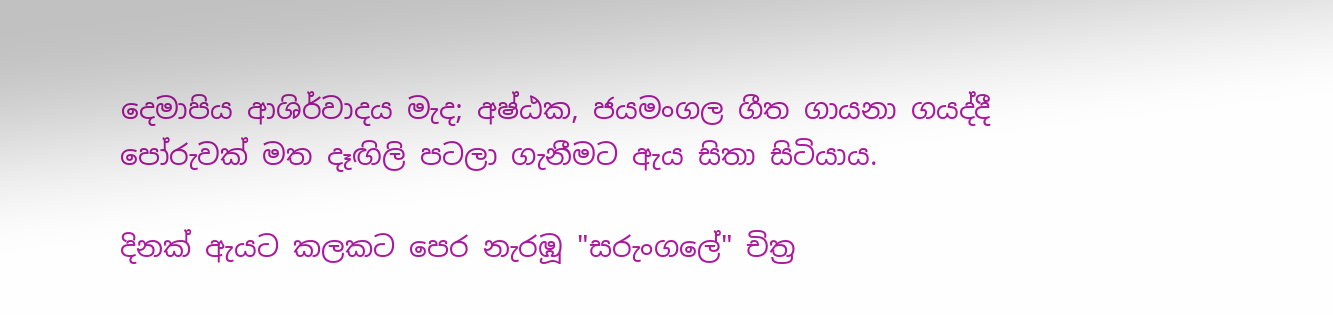දෙමාපිය ආශිර්වාදය මැද; අෂ්ඨක, ජයමංගල ගීත ගායනා ගයද්දී පෝරුවක් මත දෑඟිලි පටලා ගැනීමට ඇය සිතා සිටියාය.

දිනක් ඇයට කලකට පෙර නැරඹූ "සරුංගලේ" චිත්‍ර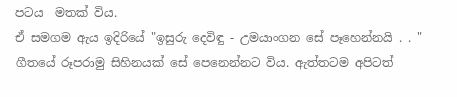පටය  මතක් විය.
ඒ සමගම ඇය ඉදිරියේ "ඉසුරු දෙවිඳු - උමයාංගන සේ පෑහෙන්නයි . . "  ගීතයේ රූපරාමු සිහිනයක් සේ පෙනෙන්නට විය. ඇත්තටම අපිටත්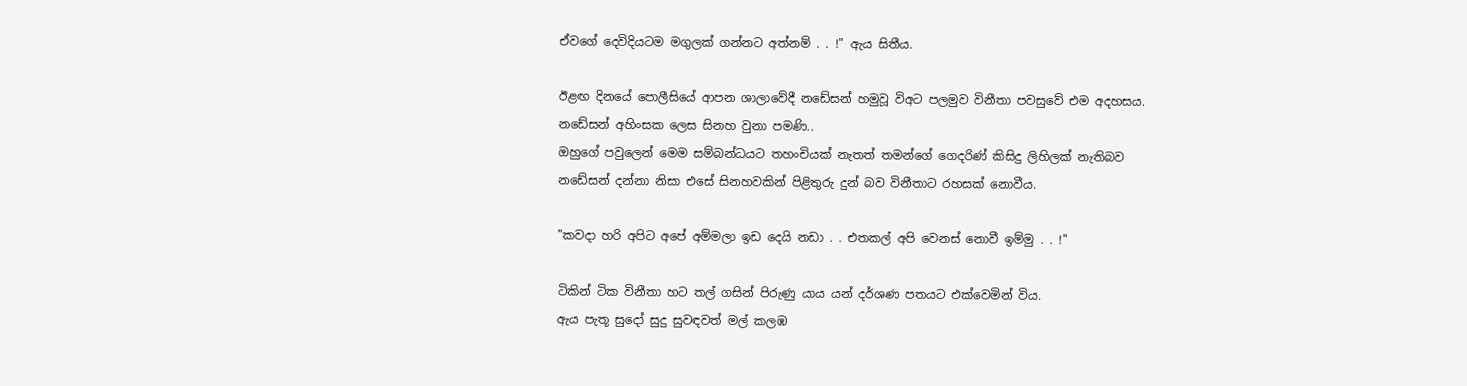ඒවගේ දෙවිදියටම මගුලක් ගන්නට අත්නම් . . !" ඇය සිතීය.

ඊළඟ දිනයේ පොලීසියේ ආපන ශාලාවේදී නඩේසන් හමුවූ විඅට පලමුව විනීතා පවසුවේ එම අදහසය. නඩේසන් අහිංසක ලෙස සිනහ වුනා පමණි..
ඔහුගේ පවුලෙන් මෙම සම්බන්ධයට තහංචියක් නැතත් තමන්ගේ ගෙදරිණ් කිසිදු ලිහිලක් නැතිබව නඩේසන් දන්නා නිසා එසේ සිනහවකින් පිළිතුරු දුන් බව විනීතාට රහසක් නොවීය.

"කවදා හරි අපිට අපේ අම්මලා ඉඩ දෙයි නඩා . . එතකල් අපි වෙනස් නොවී ඉම්මු . . !"

ටිකින් ටික විනීතා හට තල් ගසින් පිරුණු යාය යන් දර්ශණ පතයට එක්වෙමින් විය.
ඇය පැතූ සුදෝ සුදු සුවඳවත් මල් කලඹ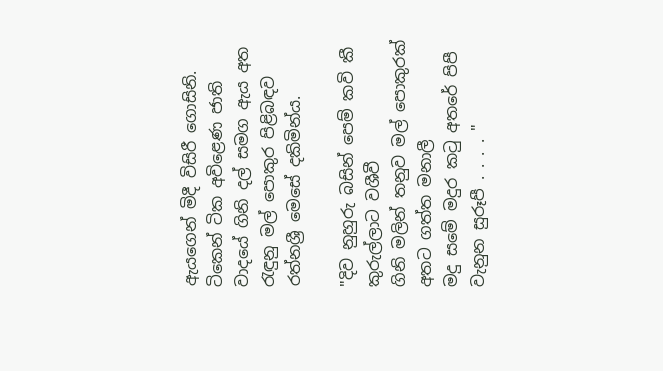ඇයගෙන් මිදී විසිරී ගොසිනි.
ටිකෙන් ටික අවිළෙණ ජාති වාදයේ ගිනි දල් සමග ඇය අත රැඳුනු මල් පොකුර පිළිබඳව රත්නශ්‍රී මෙසේ දකිමින්ය.

"දිව නුහුරු බසින් පෙම් කවි කී කුරුල්ලාට වශීවී
ගිනි මලින් තනුව මල් පොකුරක් අතට ගත්ත මනාලී
මදු සමේ මදුර කටු අතරේ පිපී වැනුන සුරූපී . . . . "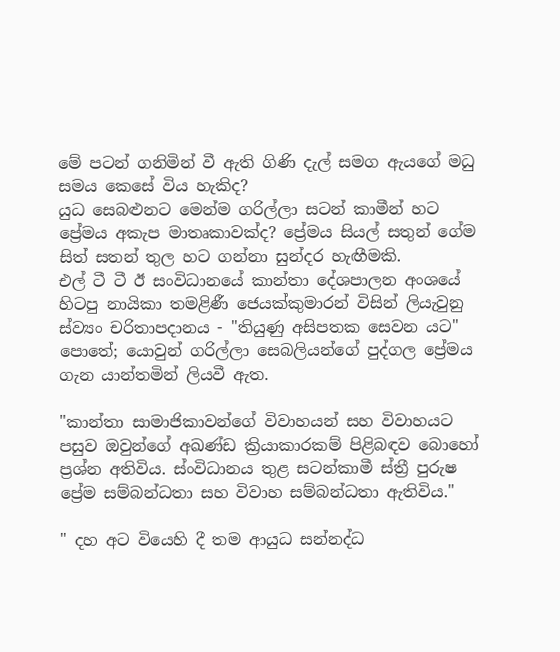මේ පටන් ගනිමින් වී ඇති ගිණි දැල් සමග ඇයගේ මධු සමය කෙසේ විය හැකිද?
යුධ සෙබළුනට මෙන්ම ගරිල්ලා සටන් කාමීන් හට ප්‍රේමය අකැප මාතෘකාවක්ද? ප්‍රේමය සියල් සතුන් ගේම සිත් සතන් තුල හට ගන්නා සුන්දර හැඟීමකි.
එල් ටී ටී ඊ සංවිධානයේ කාන්තා දේශපාලන අංශයේ හිටපු නායිකා තමළිණී ජෙයක්කුමාරන් විසින් ලියැවුනු ස්ව්‍යං චරිතාපදානය - "තියුණු අසිපතක සෙවන යට" පොතේ; යොවුන් ගරිල්ලා සෙබලියන්ගේ පුද්ගල ප්‍රේමය ගැන යාන්තමින් ලියවී ඇත.

"කාන්තා සාමාජිකාවන්ගේ විවාහයන් සහ විවාහයට පසුව ඔවුන්ගේ අඛණ්ඩ ක්‍රියාකාරකම් පිළිබඳව බොහෝ ප්‍රශ්න අතිවිය. ස්ංවිධානය තුළ සටන්කාමී ස්ත්‍රී පුරුෂ ප්‍රේම සම්බන්ධතා සහ විවාහ සම්බන්ධතා ඇතිවිය."

" දහ අට වියෙහි දී තම ආයුධ සන්නද්ධ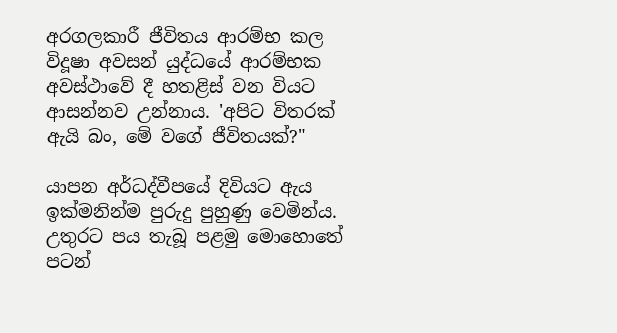අරගලකාරී ජීවිතය ආරම්භ කල විදූෂා අවසන් යුද්ධයේ ආරම්භක අවස්ථාවේ දී හතළිස් වන වියට ආසන්නව උන්නාය. 'අපිට විතරක් ඇයි බං, මේ වගේ ජීවිතයක්?"

යාපන අර්ධද්වීපයේ දිවියට ඇය ඉක්මනින්ම පුරුදු පුහුණු වෙමින්ය. උතුරට පය තැබූ පළමු මොහොතේ පටන්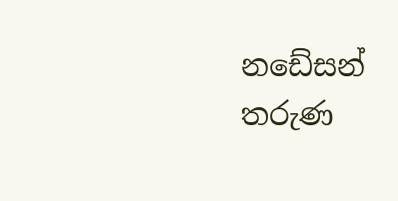නඩේසන් තරුණ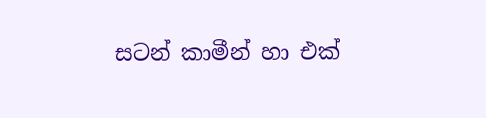සටන් කාමීන් හා එක්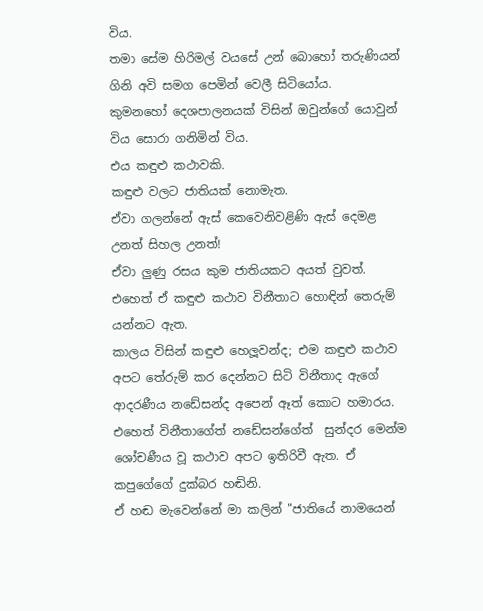විය.
තමා සේම හිරිමල් වයසේ උන් බොහෝ තරුණියන් ගිනි අවි සමග පෙමින් වෙලී සිටියෝය.
කුමනහෝ දෙශපාලනයක් විසින් ඔවුන්ගේ යොවුන් විය සොරා ගනිමින් විය.
එය කඳුළු කථාවකි.
කඳුළු වලට ජාතියක් නොමැත.
ඒවා ගලන්නේ ඇස් කෙවෙනිවළිණි ඇස් දෙමළ උනත් සිහල උනත්!
ඒවා ලුණු රසය කුම ජාතියකට අයත් වුවත්.
එහෙත් ඒ කඳුළු කථාව විනීතාට හොඳින් තෙරුම් යන්නට ඇත.
කාලය විසින් කඳුළු හෙලූවන්ද; එම කඳුළු කථාව අපට තේරුම් කර දෙන්නට සිටි විනීතාද ඇගේ ආදරණීය නඩේසන්ද අපෙන් ඈත් කොට හමාරය.
එහෙත් විනීතාගේත් නඩේසන්ගේත්  සුන්දර මෙන්ම ශෝචණීය වූ කථාව අපට ඉතිරිවී ඇත. ඒ කපුගේගේ දුක්බර හඬිනි.
ඒ හඬ මැවෙන්නේ මා කලින් "ජාතියේ නාමයෙන්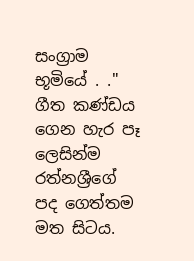සංග්‍රාම භූමියේ . ." ගීත කණ්ඩය ගෙන හැර පෑ ලෙසින්ම රත්නශ්‍රීගේ පද ගෙත්තම මත සිටය.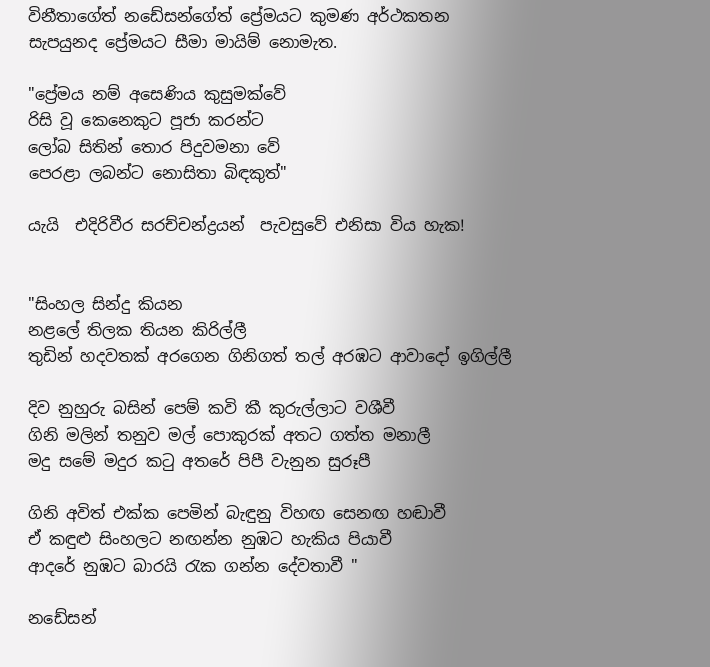විනීතාගේත් නඩේසන්ගේත් ප්‍රේමයට කුමණ අර්ථකතන සැපයුනද ප්‍රේමයට සීමා මායිම් නොමැත.

"ප්‍රේමය නම් අසෙණිය කුසුමක්වේ
රිසි වූ කෙනෙකුට පූජා කරන්ට
ලෝබ සිතින් තොර පිදුවමනා වේ
පෙරළා ලබන්ට නොසිතා බිඳකුත්"

යැයි  එදිරිවීර සරච්චන්ද්‍රයන්  පැවසුවේ එනිසා විය හැක!


"සිංහල සින්දු කියන
නළලේ තිලක තියන කිරිල්ලී
තුඩින් හදවතක් අරගෙන ගිනිගත් තල් අරඹට ආවාදෝ ඉගිල්ලී

දිව නුහුරු බසින් පෙම් කවි කී කුරුල්ලාට වශීවී
ගිනි මලින් තනුව මල් පොකුරක් අතට ගත්ත මනාලී
මදු සමේ මදුර කටු අතරේ පිපී වැනුන සුරූපී

ගිනි අවිත් එක්ක පෙමින් බැඳුනු විහඟ සෙනඟ හඬාවී
ඒ කඳුළු සිංහලට නඟන්න නුඹට හැකිය පියාවී
ආදරේ නුඹට බාරයි රැක ගන්න දේවතාවී "

නඩේසන්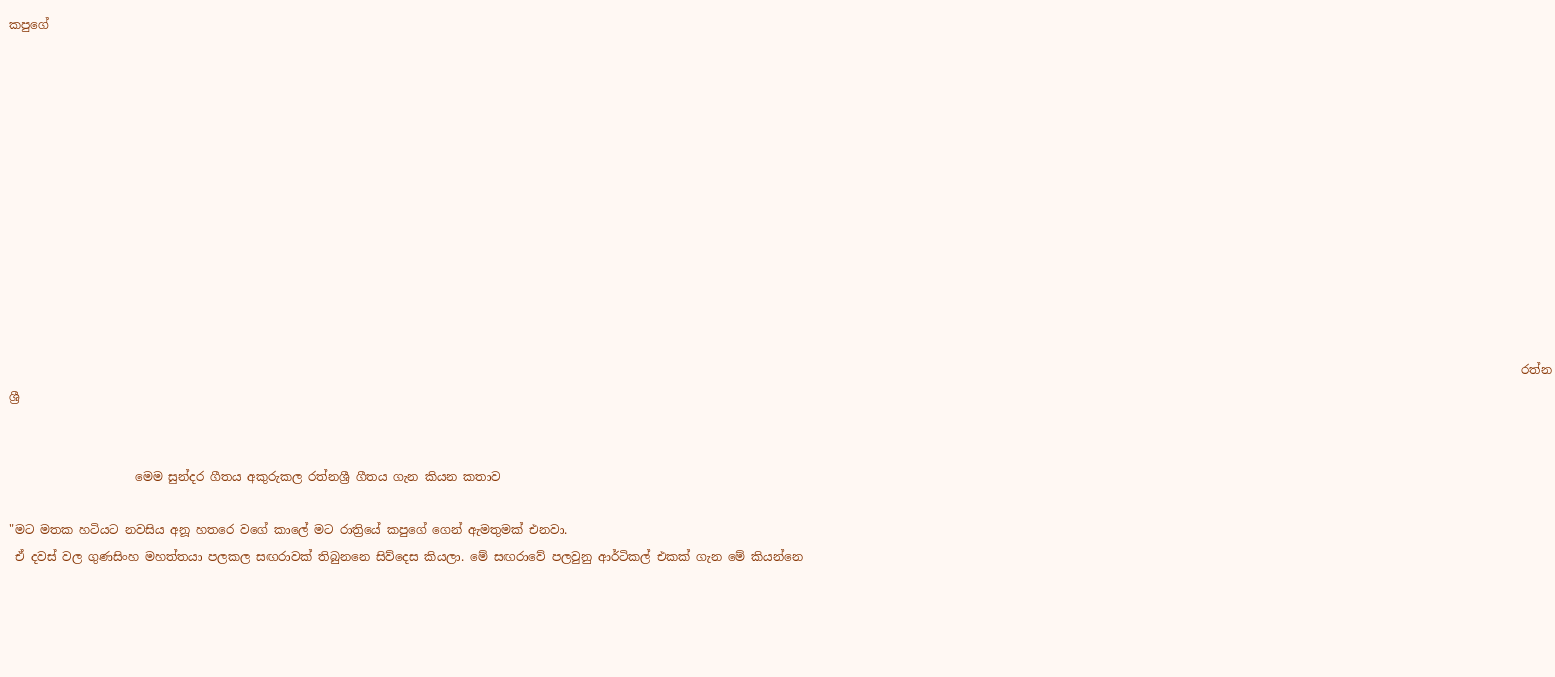කපුගේ












                                                                                                                                                                                                                                                            රත්නශ්‍රී


                     මෙම සුන්දර ගීතය අකුරුකල රත්නශ්‍රී ගීතය ගැන කියන කතාව

"මට මතක හටියට නවසිය අනූ හතරෙ වගේ කාලේ මට රාත්‍රියේ කපුගේ ගෙන් ඇමතුමක් එනවා.
 ඒ දවස් වල ගුණසිංහ මහත්තයා පලකල සඟරාවක් තිබුනනෙ සිව්දෙස කියලා. මේ සඟරාවේ පලවුනු ආර්ටිකල් එකක් ගැන මේ කියන්නෙ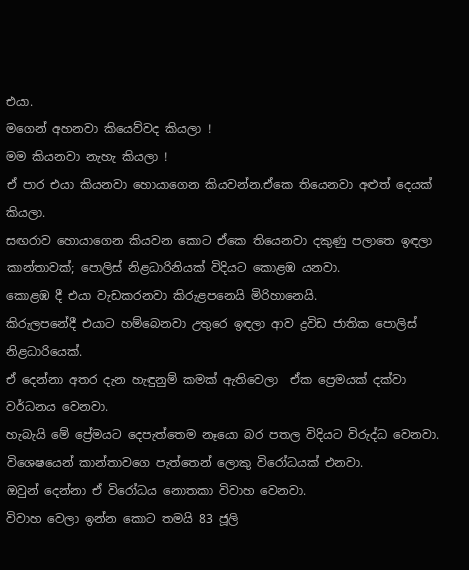එයා.
මගෙන් අහනවා කියෙව්වද කියලා !
මම කියනවා නැහැ කියලා !
ඒ පාර එයා කියනවා හොයාගෙන කියවන්න.ඒකෙ තියෙනවා අළුත් දෙයක් කියලා.
සඟරාව හොයාගෙන කියවන කොට ඒකෙ තියෙනවා දකුණු පලාතෙ ඉඳලා කාන්තාවක්; පොලිස් නිළධාරිනියක් විදියට කොළඹ යනවා.
කොළඹ දී එයා වැඩකරනවා කිරුළපනෙයි මිරිහානෙයි.
කිරුලපනේදී එයාට හම්බෙනවා උතුරෙ ඉඳලා ආව ද්‍රවිඩ ජාතික පොලිස් නිළධාරියෙක්.
ඒ දෙන්නා අතර දැන හැඳුනුම් කමක් ඇතිවෙලා  ඒක ප්‍රෙමයක් දක්වා වර්ධනය වෙනවා.
හැබැයි මේ ප්‍රේමයට දෙපැත්තෙම නෑයො බර පතල විදියට විරුද්ධ වෙනවා.
විශෙෂයෙන් කාන්තාවගෙ පැත්තෙන් ලොකු විරෝධයක් එනවා.
ඔවුන් දෙන්නා ඒ විරෝධය නොතකා විවාහ වෙනවා.
විවාහ වෙලා ඉන්න කොට තමයි 83 ජූලි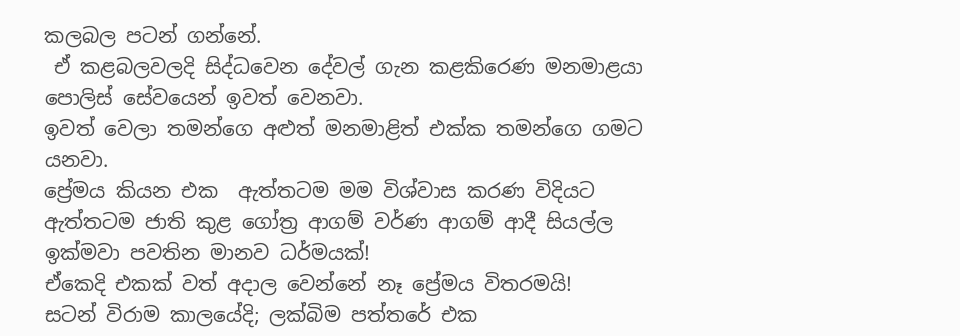කලබල පටන් ගන්නේ.
 ඒ කළබලවලදි සිද්ධවෙන දේවල් ගැන කළකිරෙණ මනමාළයා පොලිස් සේවයෙන් ඉවත් වෙනවා.
ඉවත් වෙලා තමන්ගෙ අළුත් මනමාළිත් එක්ක තමන්ගෙ ගමට යනවා.
ප්‍රේමය කියන එක  ඇත්තටම මම විශ්වාස කරණ විදියට ඇත්තටම ජාති කුළ ගෝත්‍ර ආගම් වර්ණ ආගම් ආදී සියල්ල ඉක්මවා පවතින මානව ධර්මයක්!
ඒකෙදි එකක් වත් අදාල වෙන්නේ නෑ ප්‍රේමය විතරමයි!
සටන් විරාම කාලයේදි; ලක්බිම පත්තරේ එක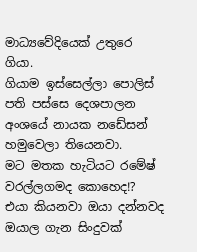මාධ්‍යවේදියෙක් උතුරෙ ගියා.
ගියාම ඉස්සෙල්ලා පොලිස් පති පස්සෙ දෙශපාලන අංශයේ නායක නඩේසන් හමුවෙලා තියෙනවා.
මට මතක හැටියට රමේෂ් වරල්ලගමද කොහෙද!?
එයා කියනවා ඔයා දන්නවද ඔයාල ගැන සිංදුවක්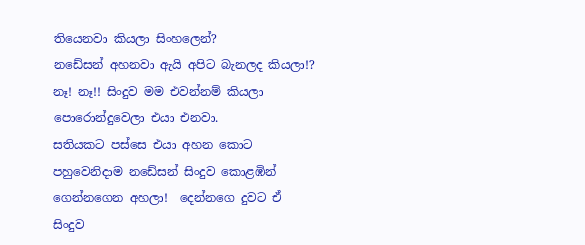තියෙනවා කියලා සිංහලෙන්?
නඩේසන් අහනවා ඇයි අපිට බැනලද කියලා!?
නෑ! නෑ!! සිංදුව මම එවන්නම් කියලා පොරොන්දුවෙලා එයා එනවා.
සතියකට පස්සෙ එයා අහන කොට පහුවෙනිදාම නඩේසන් සිංදුව කොළඹින් ගෙන්නගෙන අහලා!  දෙන්නගෙ දුවට ඒ සිංදුව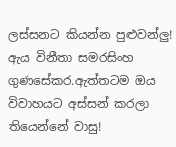ලස්සනට කියන්න පුළුවන්ලු!
ඇය විනීතා සමරසිංහ ගුණසේකර.ඇත්තටම ඔය විවාහයට අස්සන් කරලා තියෙන්නේ වාසු!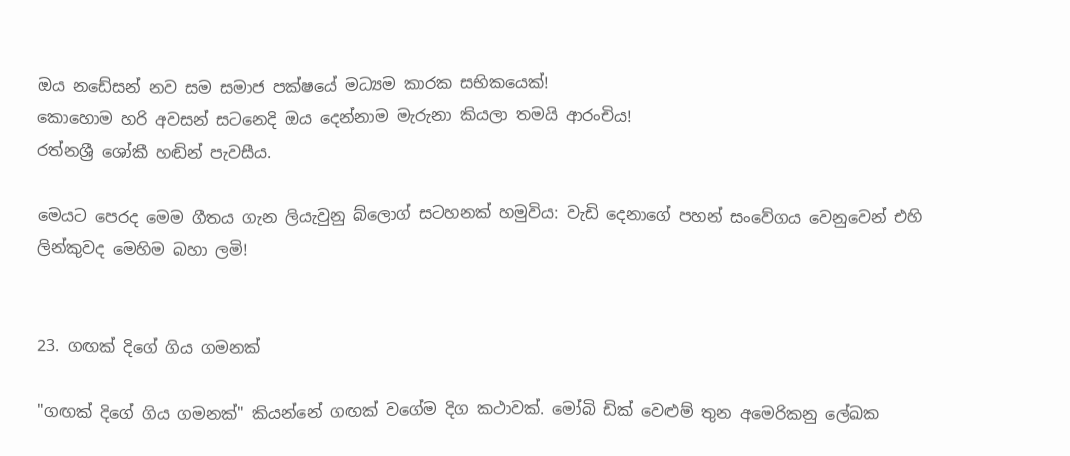ඔය නඩේසන් නව සම සමාජ පක්ෂයේ මධ්‍යම කාරක සභිකයෙක්!
කොහොම හරි අවසන් සටනෙදි ඔය දෙන්නාම මැරුනා කියලා තමයි ආරංචිය!
රත්නශ්‍රී ශෝකී හඬින් පැවසීය.

මෙයට පෙරද මෙම ගීතය ගැන ලියැවුනු බ්ලොග් සටහනක් හමුවිය: වැඩි දෙනාගේ පහන් සංවේගය වෙනුවෙන් එහි ලින්කුවද මෙහිම බහා ලමි!


23. ගඟක් දිගේ ගිය ගමනක්

"ගඟක් දිගේ ගිය ගමනක්" කියන්නේ ගඟක් වගේම දිග කථාවක්. මෝබි ඩික් වෙළුම් තුන අමෙරිකනු ලේඛක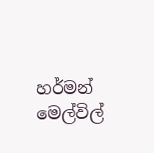හර්මන් මෙල්විල්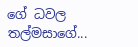ගේ ධවල තල්මසාගේ...